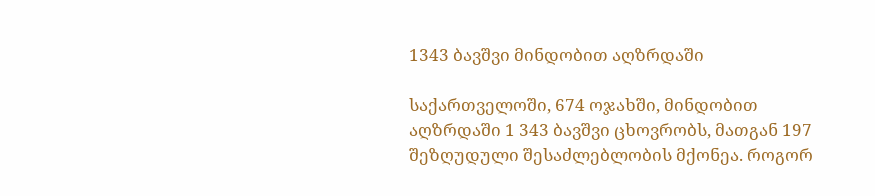1343 ბავშვი მინდობით აღზრდაში

საქართველოში, 674 ოჯახში, მინდობით აღზრდაში 1 343 ბავშვი ცხოვრობს, მათგან 197 შეზღუდული შესაძლებლობის მქონეა. როგორ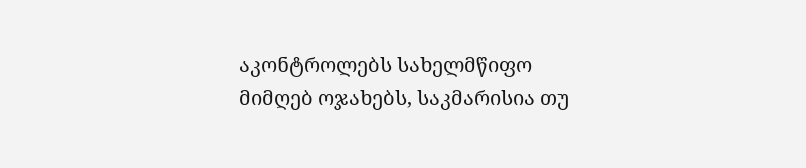აკონტროლებს სახელმწიფო მიმღებ ოჯახებს, საკმარისია თუ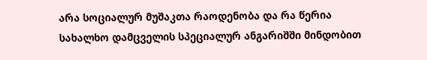არა სოციალურ მუშაკთა რაოდენობა და რა წერია სახალხო დამცველის სპეციალურ ანგარიშში მინდობით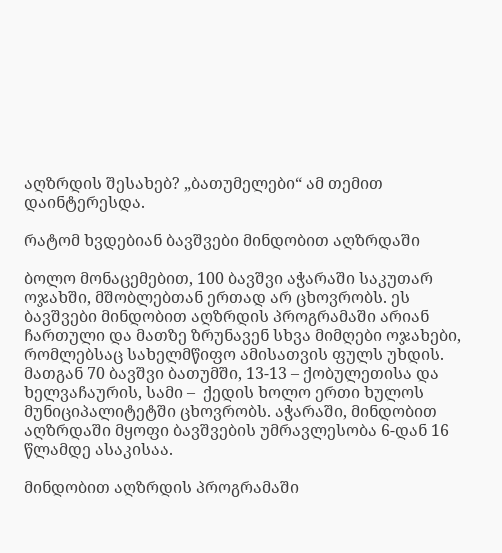აღზრდის შესახებ? „ბათუმელები“ ამ თემით დაინტერესდა.

რატომ ხვდებიან ბავშვები მინდობით აღზრდაში

ბოლო მონაცემებით, 100 ბავშვი აჭარაში საკუთარ ოჯახში, მშობლებთან ერთად არ ცხოვრობს. ეს ბავშვები მინდობით აღზრდის პროგრამაში არიან ჩართული და მათზე ზრუნავენ სხვა მიმღები ოჯახები, რომლებსაც სახელმწიფო ამისათვის ფულს უხდის. მათგან 70 ბავშვი ბათუმში, 13-13 – ქობულეთისა და ხელვაჩაურის, სამი –  ქედის ხოლო ერთი ხულოს მუნიციპალიტეტში ცხოვრობს. აჭარაში, მინდობით აღზრდაში მყოფი ბავშვების უმრავლესობა 6-დან 16 წლამდე ასაკისაა.

მინდობით აღზრდის პროგრამაში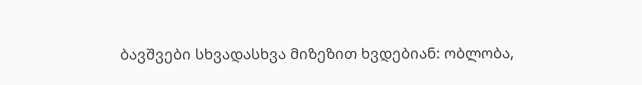ბავშვები სხვადასხვა მიზეზით ხვდებიან: ობლობა,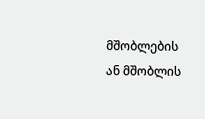მშობლების ან მშობლის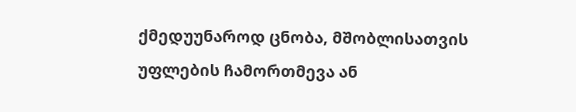ქმედუუნაროდ ცნობა, მშობლისათვის უფლების ჩამორთმევა ან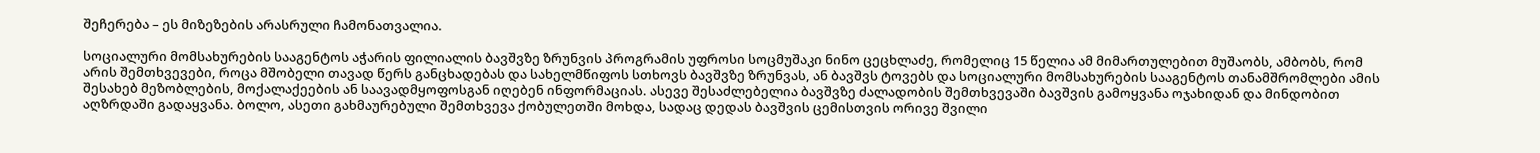შეჩერება – ეს მიზეზების არასრული ჩამონათვალია.

სოციალური მომსახურების სააგენტოს აჭარის ფილიალის ბავშვზე ზრუნვის პროგრამის უფროსი სოცმუშაკი ნინო ცეცხლაძე, რომელიც 15 წელია ამ მიმართულებით მუშაობს, ამბობს, რომ არის შემთხვევები, როცა მშობელი თავად წერს განცხადებას და სახელმწიფოს სთხოვს ბავშვზე ზრუნვას, ან ბავშვს ტოვებს და სოციალური მომსახურების სააგენტოს თანამშრომლები ამის შესახებ მეზობლების, მოქალაქეების ან საავადმყოფოსგან იღებენ ინფორმაციას. ასევე შესაძლებელია ბავშვზე ძალადობის შემთხვევაში ბავშვის გამოყვანა ოჯახიდან და მინდობით აღზრდაში გადაყვანა. ბოლო, ასეთი გახმაურებული შემთხვევა ქობულეთში მოხდა, სადაც დედას ბავშვის ცემისთვის ორივე შვილი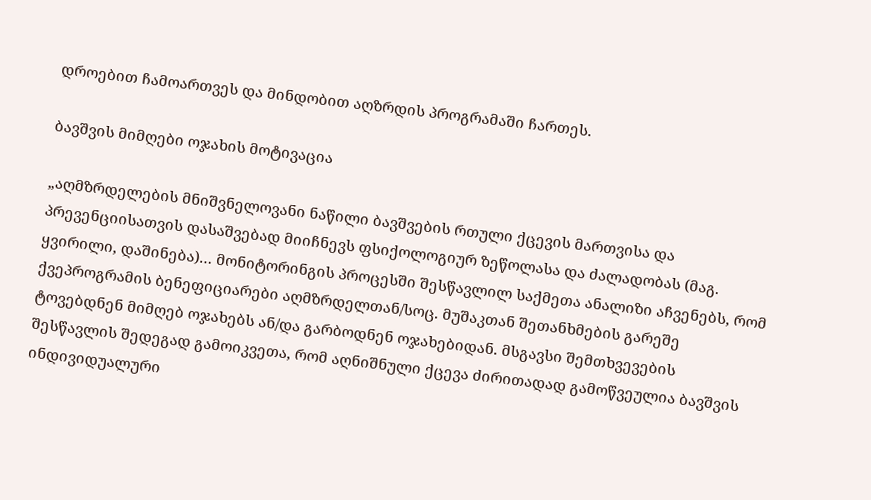დროებით ჩამოართვეს და მინდობით აღზრდის პროგრამაში ჩართეს.

ბავშვის მიმღები ოჯახის მოტივაცია

„აღმზრდელების მნიშვნელოვანი ნაწილი ბავშვების რთული ქცევის მართვისა და პრევენციისათვის დასაშვებად მიიჩნევს ფსიქოლოგიურ ზეწოლასა და ძალადობას (მაგ. ყვირილი, დაშინება)… მონიტორინგის პროცესში შესწავლილ საქმეთა ანალიზი აჩვენებს, რომ ქვეპროგრამის ბენეფიციარები აღმზრდელთან/სოც. მუშაკთან შეთანხმების გარეშე ტოვებდნენ მიმღებ ოჯახებს ან/და გარბოდნენ ოჯახებიდან. მსგავსი შემთხვევების შესწავლის შედეგად გამოიკვეთა, რომ აღნიშნული ქცევა ძირითადად გამოწვეულია ბავშვის ინდივიდუალური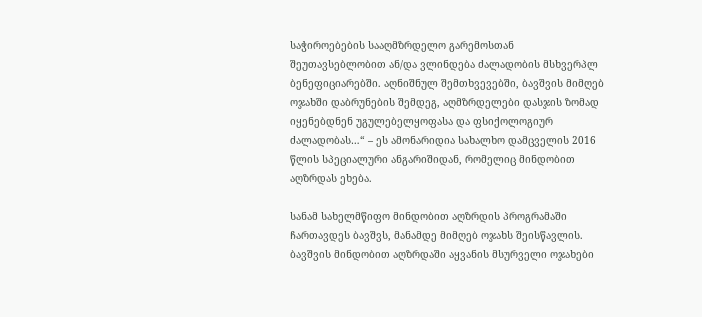საჭიროებების სააღმზრდელო გარემოსთან შეუთავსებლობით ან/და ვლინდება ძალადობის მსხვერპლ ბენეფიციარებში. აღნიშნულ შემთხვევებში, ბავშვის მიმღებ ოჯახში დაბრუნების შემდეგ, აღმზრდელები დასჯის ზომად იყენებდნენ უგულებელყოფასა და ფსიქოლოგიურ ძალადობას…“ – ეს ამონარიდია სახალხო დამცველის 2016 წლის სპეციალური ანგარიშიდან, რომელიც მინდობით აღზრდას ეხება.

სანამ სახელმწიფო მინდობით აღზრდის პროგრამაში ჩართავდეს ბავშვს, მანამდე მიმღებ ოჯახს შეისწავლის. ბავშვის მინდობით აღზრდაში აყვანის მსურველი ოჯახები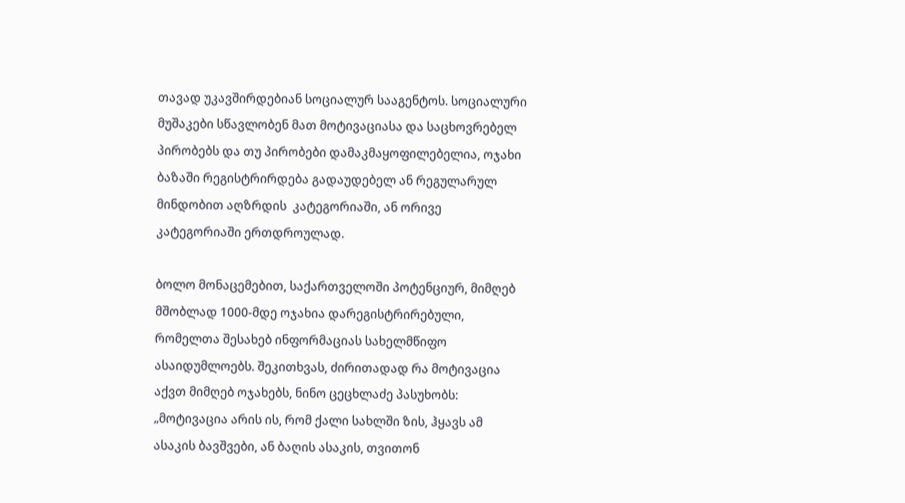თავად უკავშირდებიან სოციალურ სააგენტოს. სოციალური მუშაკები სწავლობენ მათ მოტივაციასა და საცხოვრებელ პირობებს და თუ პირობები დამაკმაყოფილებელია, ოჯახი ბაზაში რეგისტრირდება გადაუდებელ ან რეგულარულ მინდობით აღზრდის  კატეგორიაში, ან ორივე კატეგორიაში ერთდროულად.

ბოლო მონაცემებით, საქართველოში პოტენციურ, მიმღებ მშობლად 1000-მდე ოჯახია დარეგისტრირებული, რომელთა შესახებ ინფორმაციას სახელმწიფო ასაიდუმლოებს. შეკითხვას, ძირითადად რა მოტივაცია აქვთ მიმღებ ოჯახებს, ნინო ცეცხლაძე პასუხობს: „მოტივაცია არის ის, რომ ქალი სახლში ზის, ჰყავს ამ ასაკის ბავშვები, ან ბაღის ასაკის, თვითონ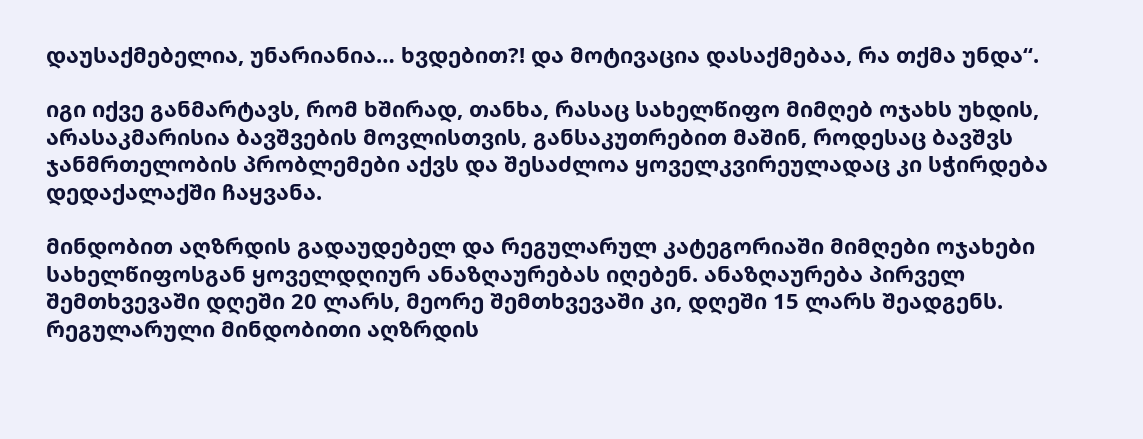დაუსაქმებელია, უნარიანია… ხვდებით?! და მოტივაცია დასაქმებაა, რა თქმა უნდა“.

იგი იქვე განმარტავს, რომ ხშირად, თანხა, რასაც სახელწიფო მიმღებ ოჯახს უხდის, არასაკმარისია ბავშვების მოვლისთვის, განსაკუთრებით მაშინ, როდესაც ბავშვს ჯანმრთელობის პრობლემები აქვს და შესაძლოა ყოველკვირეულადაც კი სჭირდება დედაქალაქში ჩაყვანა.

მინდობით აღზრდის გადაუდებელ და რეგულარულ კატეგორიაში მიმღები ოჯახები სახელწიფოსგან ყოველდღიურ ანაზღაურებას იღებენ. ანაზღაურება პირველ შემთხვევაში დღეში 20 ლარს, მეორე შემთხვევაში კი, დღეში 15 ლარს შეადგენს. რეგულარული მინდობითი აღზრდის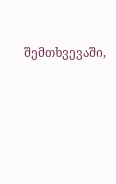შემთხვევაში,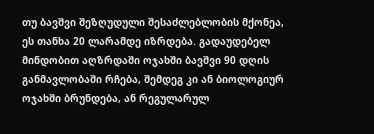თუ ბავშვი შეზღუდული შესაძლებლობის მქონეა, ეს თანხა 20 ლარამდე იზრდება. გადაუდებელ მინდობით აღზრდაში ოჯახში ბავშვი 90 დღის განმავლობაში რჩება, შემდეგ კი ან ბიოლოგიურ ოჯახში ბრუნდება, ან რეგულარულ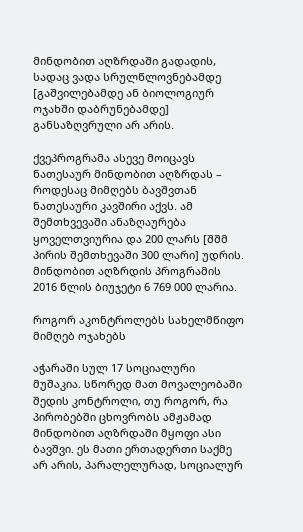მინდობით აღზრდაში გადადის, სადაც ვადა სრულწლოვნებამდე [გაშვილებამდე ან ბიოლოგიურ ოჯახში დაბრუნებამდე] განსაზღვრული არ არის.

ქვეპროგრამა ასევე მოიცავს ნათესაურ მინდობით აღზრდას – როდესაც მიმღებს ბავშვთან ნათესაური კავშირი აქვს. ამ შემთხვევაში ანაზღაურება ყოველთვიურია და 200 ლარს [შშმ პირის შემთხევაში 300 ლარი] უდრის. მინდობით აღზრდის პროგრამის 2016 წლის ბიუჯეტი 6 769 000 ლარია.

როგორ აკონტროლებს სახელმწიფო მიმღებ ოჯახებს

აჭარაში სულ 17 სოციალური მუშაკია. სწორედ მათ მოვალეობაში შედის კონტროლი, თუ როგორ, რა პირობებში ცხოვრობს ამჟამად მინდობით აღზრდაში მყოფი ასი ბავშვი. ეს მათი ერთადერთი საქმე არ არის, პარალელურად, სოციალურ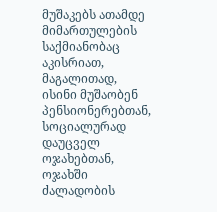მუშაკებს ათამდე მიმართულების საქმიანობაც აკისრიათ, მაგალითად, ისინი მუშაობენ პენსიონერებთან, სოციალურად დაუცველ ოჯახებთან, ოჯახში ძალადობის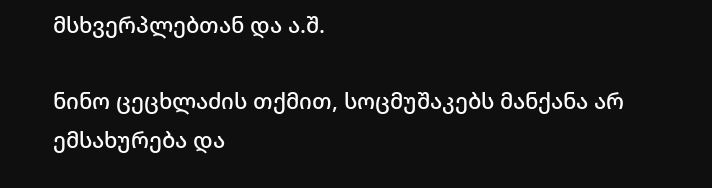მსხვერპლებთან და ა.შ.

ნინო ცეცხლაძის თქმით, სოცმუშაკებს მანქანა არ ემსახურება და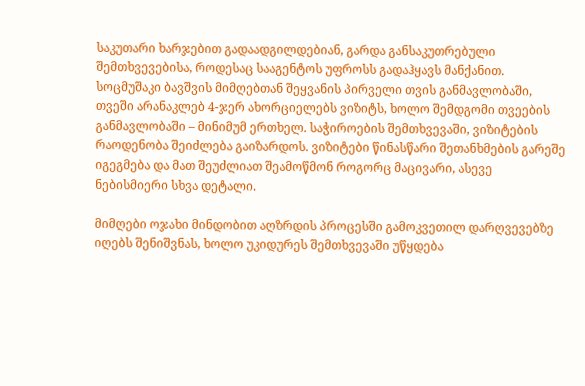საკუთარი ხარჯებით გადაადგილდებიან, გარდა განსაკუთრებული შემთხვევებისა, როდესაც სააგენტოს უფროსს გადაჰყავს მანქანით. სოცმუშაკი ბავშვის მიმღებთან შეყვანის პირველი თვის განმავლობაში, თვეში არანაკლებ 4-ჯერ ახორციელებს ვიზიტს, ხოლო შემდგომი თვეების განმავლობაში – მინიმუმ ერთხელ. საჭიროების შემთხვევაში, ვიზიტების რაოდენობა შეიძლება გაიზარდოს. ვიზიტები წინასწარი შეთანხმების გარეშე იგეგმება და მათ შეუძლიათ შეამოწმონ როგორც მაცივარი, ასევე ნებისმიერი სხვა დეტალი.

მიმღები ოჯახი მინდობით აღზრდის პროცესში გამოკვეთილ დარღვევებზე იღებს შენიშვნას, ხოლო უკიდურეს შემთხვევაში უწყდება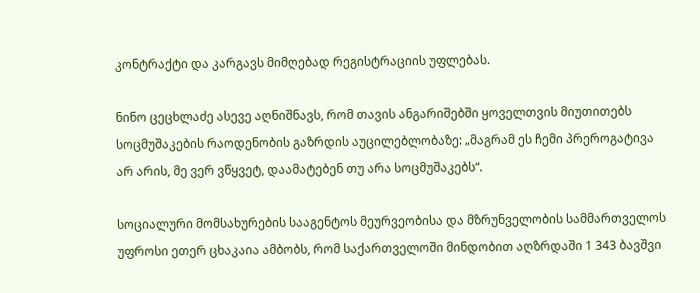კონტრაქტი და კარგავს მიმღებად რეგისტრაციის უფლებას.

ნინო ცეცხლაძე ასევე აღნიშნავს, რომ თავის ანგარიშებში ყოველთვის მიუთითებს სოცმუშაკების რაოდენობის გაზრდის აუცილებლობაზე: „მაგრამ ეს ჩემი პრეროგატივა არ არის, მე ვერ ვწყვეტ, დაამატებენ თუ არა სოცმუშაკებს“.

სოციალური მომსახურების სააგენტოს მეურვეობისა და მზრუნველობის სამმართველოს უფროსი ეთერ ცხაკაია ამბობს, რომ საქართველოში მინდობით აღზრდაში 1 343 ბავშვი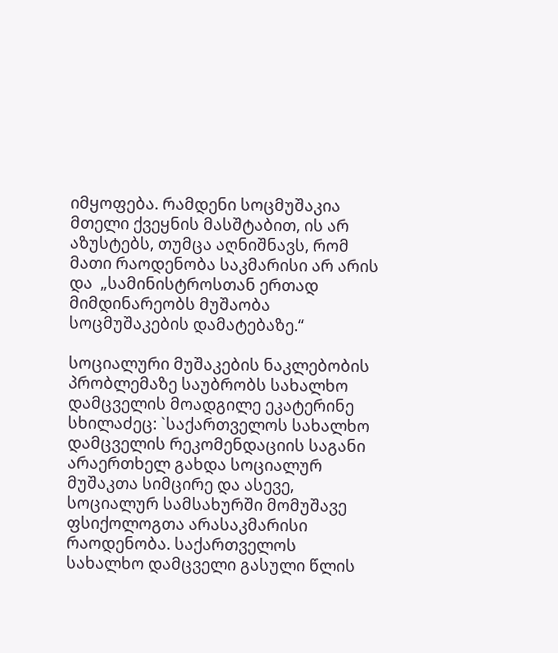იმყოფება. რამდენი სოცმუშაკია მთელი ქვეყნის მასშტაბით, ის არ აზუსტებს, თუმცა აღნიშნავს, რომ მათი რაოდენობა საკმარისი არ არის და  „სამინისტროსთან ერთად მიმდინარეობს მუშაობა სოცმუშაკების დამატებაზე.“

სოციალური მუშაკების ნაკლებობის პრობლემაზე საუბრობს სახალხო დამცველის მოადგილე ეკატერინე სხილაძეც: `საქართველოს სახალხო დამცველის რეკომენდაციის საგანი არაერთხელ გახდა სოციალურ მუშაკთა სიმცირე და ასევე, სოციალურ სამსახურში მომუშავე ფსიქოლოგთა არასაკმარისი რაოდენობა. საქართველოს სახალხო დამცველი გასული წლის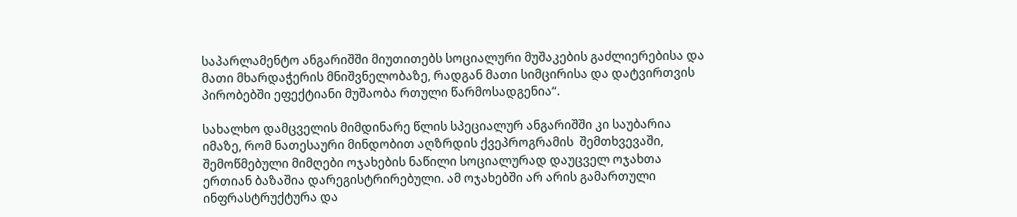საპარლამენტო ანგარიშში მიუთითებს სოციალური მუშაკების გაძლიერებისა და მათი მხარდაჭერის მნიშვნელობაზე, რადგან მათი სიმცირისა და დატვირთვის პირობებში ეფექტიანი მუშაობა რთული წარმოსადგენია“.

სახალხო დამცველის მიმდინარე წლის სპეციალურ ანგარიშში კი საუბარია იმაზე, რომ ნათესაური მინდობით აღზრდის ქვეპროგრამის  შემთხვევაში, შემოწმებული მიმღები ოჯახების ნაწილი სოციალურად დაუცველ ოჯახთა ერთიან ბაზაშია დარეგისტრირებული. ამ ოჯახებში არ არის გამართული ინფრასტრუქტურა და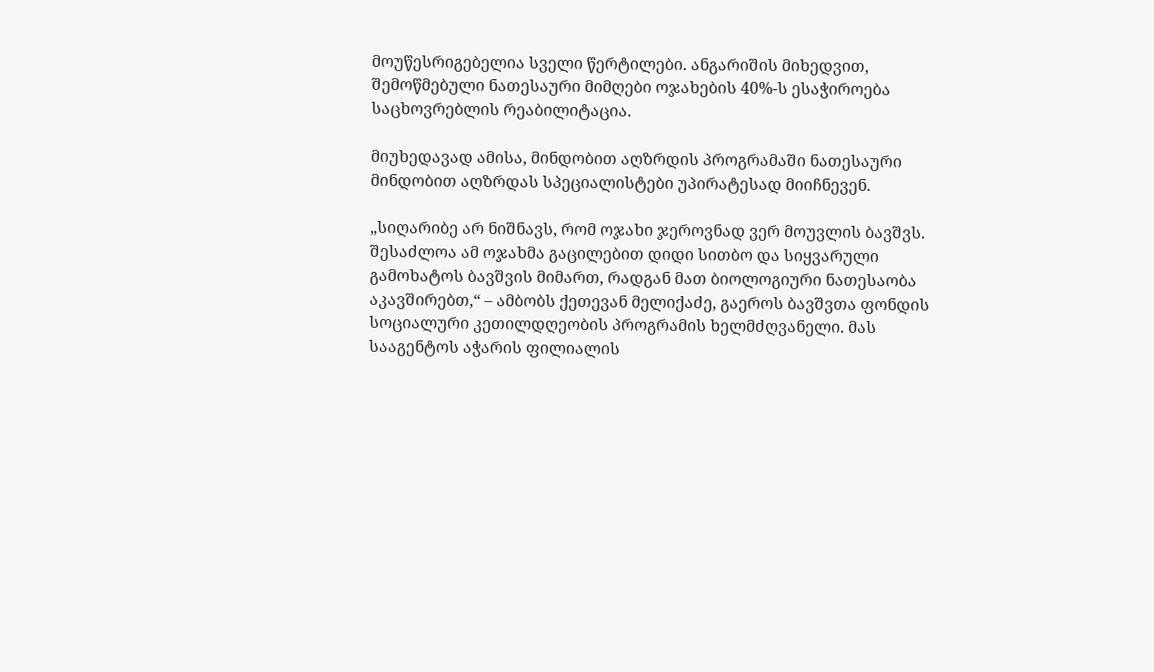მოუწესრიგებელია სველი წერტილები. ანგარიშის მიხედვით, შემოწმებული ნათესაური მიმღები ოჯახების 40%-ს ესაჭიროება საცხოვრებლის რეაბილიტაცია.

მიუხედავად ამისა, მინდობით აღზრდის პროგრამაში ნათესაური მინდობით აღზრდას სპეციალისტები უპირატესად მიიჩნევენ.

„სიღარიბე არ ნიშნავს, რომ ოჯახი ჯეროვნად ვერ მოუვლის ბავშვს. შესაძლოა ამ ოჯახმა გაცილებით დიდი სითბო და სიყვარული გამოხატოს ბავშვის მიმართ, რადგან მათ ბიოლოგიური ნათესაობა აკავშირებთ,“ – ამბობს ქეთევან მელიქაძე, გაეროს ბავშვთა ფონდის სოციალური კეთილდღეობის პროგრამის ხელმძღვანელი. მას სააგენტოს აჭარის ფილიალის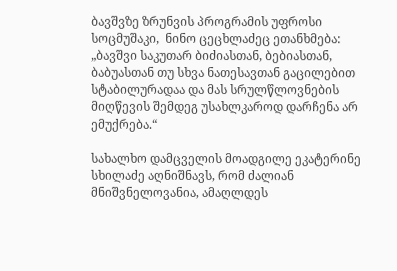ბავშვზე ზრუნვის პროგრამის უფროსი სოცმუშაკი,  ნინო ცეცხლაძეც ეთანხმება: „ბავშვი საკუთარ ბიძიასთან, ბებიასთან, ბაბუასთან თუ სხვა ნათესავთან გაცილებით სტაბილურადაა და მას სრულწლოვნების მიღწევის შემდეგ უსახლკაროდ დარჩენა არ ემუქრება.“

სახალხო დამცველის მოადგილე ეკატერინე სხილაძე აღნიშნავს, რომ ძალიან მნიშვნელოვანია, ამაღლდეს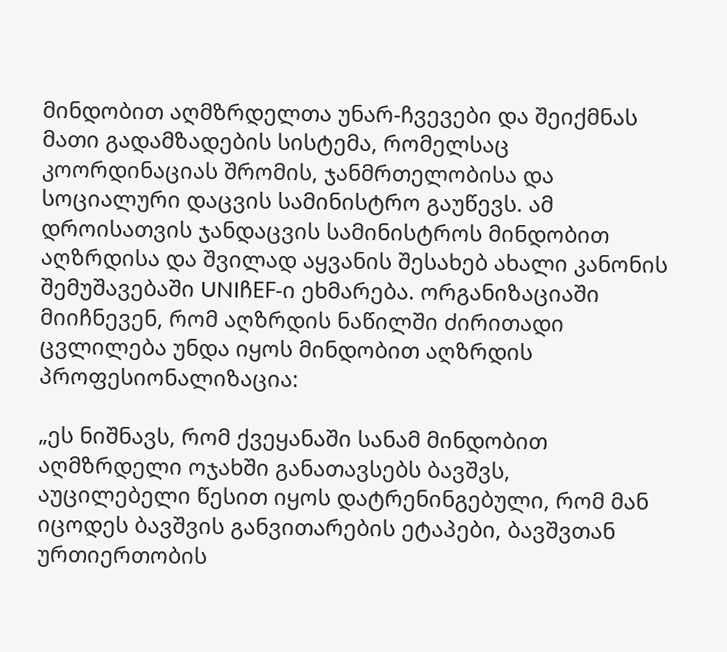მინდობით აღმზრდელთა უნარ-ჩვევები და შეიქმნას მათი გადამზადების სისტემა, რომელსაც კოორდინაციას შრომის, ჯანმრთელობისა და სოციალური დაცვის სამინისტრო გაუწევს. ამ დროისათვის ჯანდაცვის სამინისტროს მინდობით აღზრდისა და შვილად აყვანის შესახებ ახალი კანონის შემუშავებაში UNIჩEF-ი ეხმარება. ორგანიზაციაში მიიჩნევენ, რომ აღზრდის ნაწილში ძირითადი ცვლილება უნდა იყოს მინდობით აღზრდის პროფესიონალიზაცია:

„ეს ნიშნავს, რომ ქვეყანაში სანამ მინდობით აღმზრდელი ოჯახში განათავსებს ბავშვს, აუცილებელი წესით იყოს დატრენინგებული, რომ მან იცოდეს ბავშვის განვითარების ეტაპები, ბავშვთან ურთიერთობის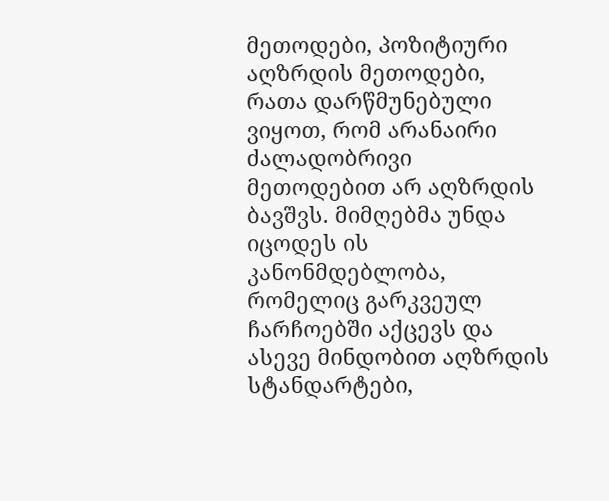მეთოდები, პოზიტიური აღზრდის მეთოდები, რათა დარწმუნებული ვიყოთ, რომ არანაირი ძალადობრივი მეთოდებით არ აღზრდის ბავშვს. მიმღებმა უნდა იცოდეს ის კანონმდებლობა, რომელიც გარკვეულ ჩარჩოებში აქცევს და ასევე მინდობით აღზრდის სტანდარტები,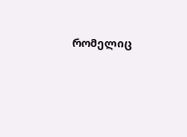რომელიც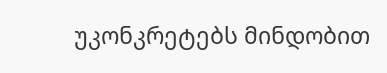უკონკრეტებს მინდობით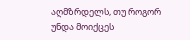აღმზრდელს, თუ როგორ უნდა მოიქცეს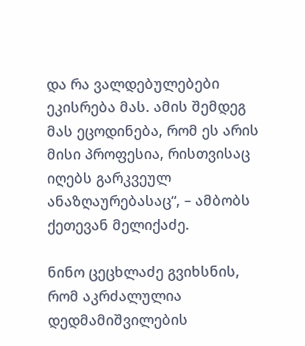და რა ვალდებულებები ეკისრება მას. ამის შემდეგ მას ეცოდინება, რომ ეს არის მისი პროფესია, რისთვისაც იღებს გარკვეულ ანაზღაურებასაც“, – ამბობს ქეთევან მელიქაძე.

ნინო ცეცხლაძე გვიხსნის, რომ აკრძალულია დედმამიშვილების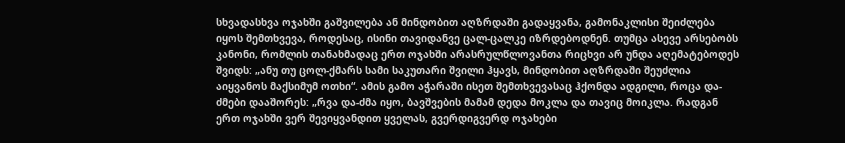სხვადასხვა ოჯახში გაშვილება ან მინდობით აღზრდაში გადაყვანა, გამონაკლისი შეიძლება იყოს შემთხვევა, როდესაც, ისინი თავიდანვე ცალ-ცალკე იზრდებოდნენ. თუმცა ასევე არსებობს კანონი, რომლის თანახმადაც ერთ ოჯახში არასრულწლოვანთა რიცხვი არ უნდა აღემატებოდეს შვიდს: „ანუ თუ ცოლ-ქმარს სამი საკუთარი შვილი ჰყავს, მინდობით აღზრდაში შეუძლია აიყვანოს მაქსიმუმ ოთხი“. ამის გამო აჭარაში ისეთ შემთხვევასაც ჰქონდა ადგილი, როცა და-ძმები დააშორეს: „რვა და-ძმა იყო, ბავშვების მამამ დედა მოკლა და თავიც მოიკლა. რადგან ერთ ოჯახში ვერ შევიყვანდით ყველას, გვერდიგვერდ ოჯახები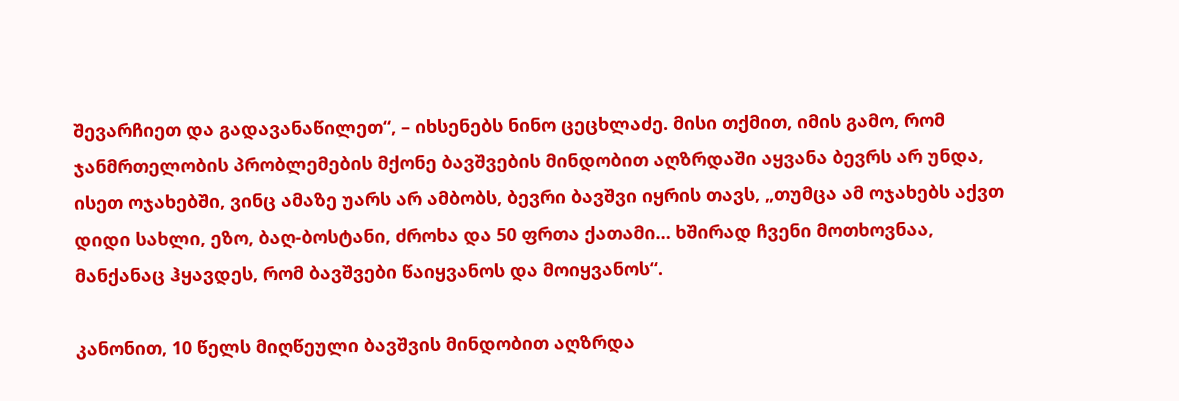შევარჩიეთ და გადავანაწილეთ“, – იხსენებს ნინო ცეცხლაძე. მისი თქმით, იმის გამო, რომ ჯანმრთელობის პრობლემების მქონე ბავშვების მინდობით აღზრდაში აყვანა ბევრს არ უნდა, ისეთ ოჯახებში, ვინც ამაზე უარს არ ამბობს, ბევრი ბავშვი იყრის თავს, „თუმცა ამ ოჯახებს აქვთ დიდი სახლი, ეზო, ბაღ-ბოსტანი, ძროხა და 50 ფრთა ქათამი… ხშირად ჩვენი მოთხოვნაა, მანქანაც ჰყავდეს, რომ ბავშვები წაიყვანოს და მოიყვანოს“.

კანონით, 10 წელს მიღწეული ბავშვის მინდობით აღზრდა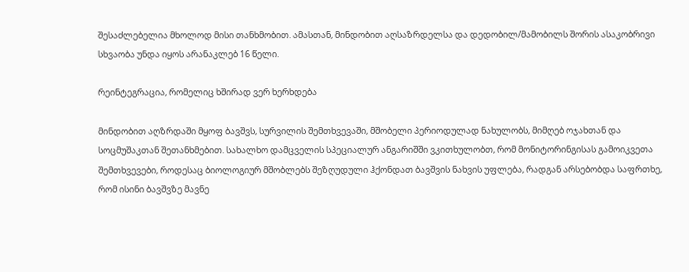შესაძლებელია მხოლოდ მისი თანხმობით. ამასთან, მინდობით აღსაზრდელსა და დედობილ/მამობილს შორის ასაკობრივი სხვაობა უნდა იყოს არანაკლებ 16 წელი.

რეინტეგრაცია, რომელიც ხშირად ვერ ხერხდება

მინდობით აღზრდაში მყოფ ბავშვს, სურვილის შემთხვევაში, მშობელი პერიოდულად ნახულობს, მიმღებ ოჯახთან და სოცმუშაკთან შეთანხმებით. სახალხო დამცველის სპეციალურ ანგარიშში ვკითხულობთ, რომ მონიტორინგისას გამოიკვეთა შემთხვევები, როდესაც ბიოლოგიურ მშობლებს შეზღუდული ჰქონდათ ბავშვის ნახვის უფლება, რადგან არსებობდა საფრთხე, რომ ისინი ბავშვზე მავნე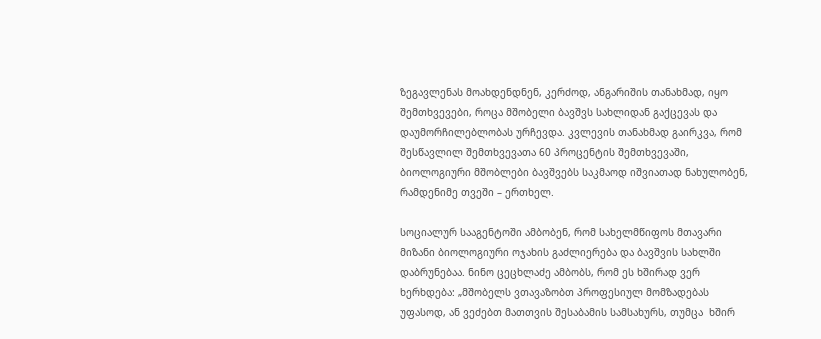ზეგავლენას მოახდენდნენ, კერძოდ, ანგარიშის თანახმად, იყო შემთხვევები, როცა მშობელი ბავშვს სახლიდან გაქცევას და დაუმორჩილებლობას ურჩევდა. კვლევის თანახმად გაირკვა, რომ შესწავლილ შემთხვევათა 60 პროცენტის შემთხვევაში, ბიოლოგიური მშობლები ბავშვებს საკმაოდ იშვიათად ნახულობენ, რამდენიმე თვეში – ერთხელ.

სოციალურ სააგენტოში ამბობენ, რომ სახელმწიფოს მთავარი მიზანი ბიოლოგიური ოჯახის გაძლიერება და ბავშვის სახლში დაბრუნებაა. ნინო ცეცხლაძე ამბობს, რომ ეს ხშირად ვერ ხერხდება: „მშობელს ვთავაზობთ პროფესიულ მომზადებას უფასოდ, ან ვეძებთ მათთვის შესაბამის სამსახურს, თუმცა  ხშირ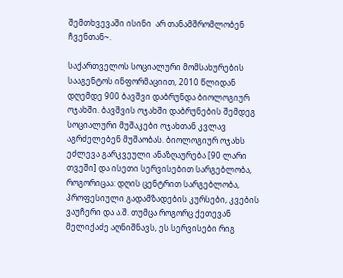შემთხვევაში ისინი  არ თანამშრომლობენ ჩვენთან~.

საქართველოს სოციალური მომსახურების სააგენტოს ინფორმაციით, 2010 წლიდან დღემდე 900 ბავშვი დაბრუნდა ბიოლოგიურ ოჯახში. ბავშვის ოჯახში დაბრუნების შემდეგ სოციალური მუშაკები ოჯახთან კვლავ აგრძელებენ მუშაობას. ბიოლოგიურ ოჯახს ეძლევა გარკვეული ანაზღაურება [90 ლარი თვეში] და ისეთი სერვისებით სარგებლობა, როგორიცაა: დღის ცენტრით სარგებლობა, პროფესიული გადამზადების კურსები, კვების ვაუჩერი და ა.შ. თუმცა როგორც ქეთევან მელიქაძე აღნიშნავს, ეს სერვისები რიგ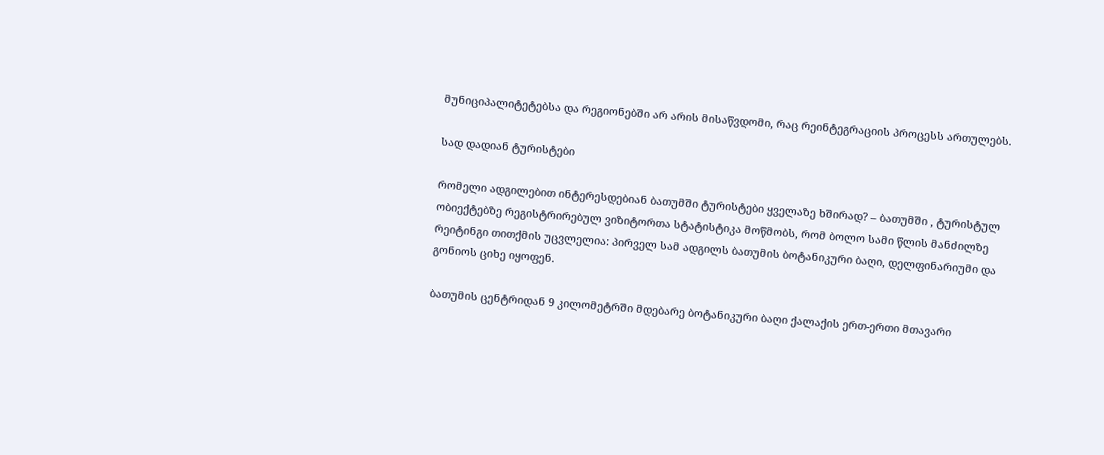მუნიციპალიტეტებსა და რეგიონებში არ არის მისაწვდომი, რაც რეინტეგრაციის პროცესს ართულებს.

სად დადიან ტურისტები

რომელი ადგილებით ინტერესდებიან ბათუმში ტურისტები ყველაზე ხშირად? – ბათუმში , ტურისტულ ობიექტებზე რეგისტრირებულ ვიზიტორთა სტატისტიკა მოწმობს, რომ ბოლო სამი წლის მანძილზე რეიტინგი თითქმის უცვლელია: პირველ სამ ადგილს ბათუმის ბოტანიკური ბაღი, დელფინარიუმი და გონიოს ციხე იყოფენ.

ბათუმის ცენტრიდან 9 კილომეტრში მდებარე ბოტანიკური ბაღი ქალაქის ერთ-ერთი მთავარი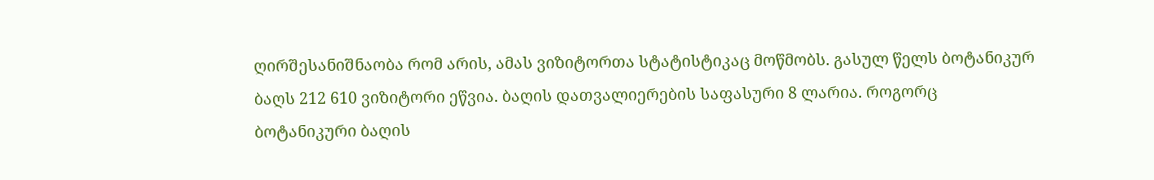ღირშესანიშნაობა რომ არის, ამას ვიზიტორთა სტატისტიკაც მოწმობს. გასულ წელს ბოტანიკურ ბაღს 212 610 ვიზიტორი ეწვია. ბაღის დათვალიერების საფასური 8 ლარია. როგორც ბოტანიკური ბაღის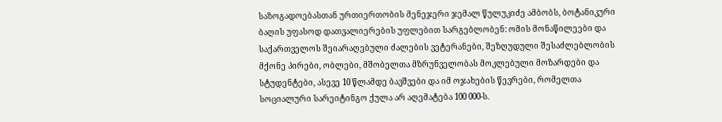საზოგადოებასთან ურთიერთობის მენეჯერი ჯემალ წულუკიძე ამბობს, ბოტანიკური ბაღის უფასოდ დათვალიერების უფლებით სარგებლობენ: ომის მონაწილეები და საქართველოს შეიარაღებული ძალების ვეტერანები, შეზღუდული შესაძლებლობის მქონე პირები, ობლები, მშობელთა მზრუნველობას მოკლებული მოზარდები და სტუდენტები, ასევე 10 წლამდე ბავშვები და იმ ოჯახების წევრები, რომელთა სოციალური სარეიტინგო ქულა არ აღემატება 100 000-ს.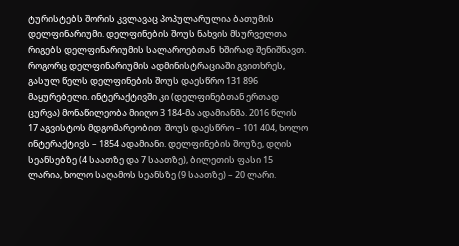ტურისტებს შორის კვლავაც პოპულარულია ბათუმის დელფინარიუმი. დელფინების შოუს ნახვის მსურველთა რიგებს დელფინარიუმის სალაროებთან  ხშირად შენიშნავთ. როგორც დელფინარიუმის ადმინისტრაციაში გვითხრეს, გასულ წელს დელფინების შოუს დაესწრო 131 896 მაყურებელი. ინტერაქტივში კი (დელფინებთან ერთად  ცურვა) მონაწილეობა მიიღო 3 184-მა ადამიანმა. 2016 წლის 17 აგვისტოს მდგომარეობით  შოუს დაესწრო – 101 404, ხოლო ინტერაქტივს – 1854 ადამიანი. დელფინების შოუზე, დღის სეანსებზე (4 საათზე და 7 საათზე), ბილეთის ფასი 15 ლარია, ხოლო საღამოს სეანსზე (9 საათზე) – 20 ლარი.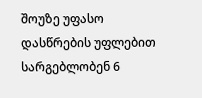შოუზე უფასო დასწრების უფლებით სარგებლობენ 6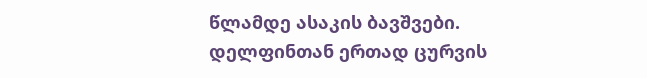წლამდე ასაკის ბავშვები. დელფინთან ერთად ცურვის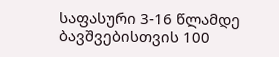საფასური 3-16 წლამდე ბავშვებისთვის 100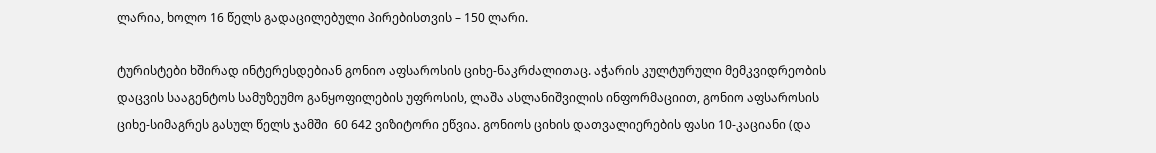ლარია, ხოლო 16 წელს გადაცილებული პირებისთვის – 150 ლარი.

ტურისტები ხშირად ინტერესდებიან გონიო აფსაროსის ციხე-ნაკრძალითაც. აჭარის კულტურული მემკვიდრეობის დაცვის სააგენტოს სამუზეუმო განყოფილების უფროსის, ლაშა ასლანიშვილის ინფორმაციით, გონიო აფსაროსის ციხე-სიმაგრეს გასულ წელს ჯამში  60 642 ვიზიტორი ეწვია. გონიოს ციხის დათვალიერების ფასი 10-კაციანი (და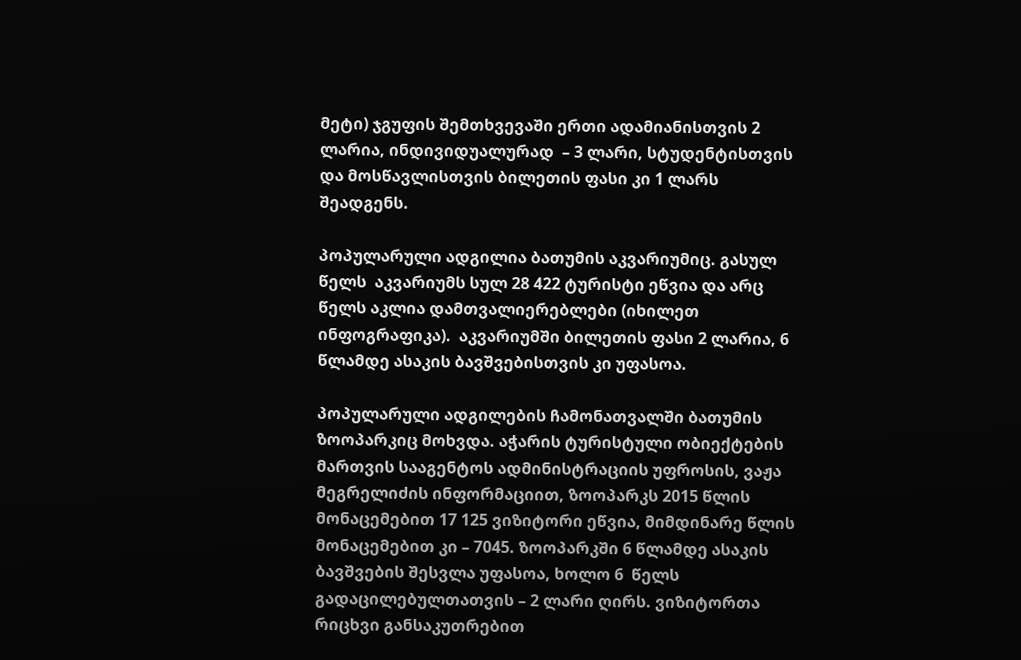მეტი) ჯგუფის შემთხვევაში ერთი ადამიანისთვის 2 ლარია, ინდივიდუალურად  – 3 ლარი, სტუდენტისთვის და მოსწავლისთვის ბილეთის ფასი კი 1 ლარს შეადგენს.

პოპულარული ადგილია ბათუმის აკვარიუმიც. გასულ წელს  აკვარიუმს სულ 28 422 ტურისტი ეწვია და არც წელს აკლია დამთვალიერებლები (იხილეთ ინფოგრაფიკა).  აკვარიუმში ბილეთის ფასი 2 ლარია, 6 წლამდე ასაკის ბავშვებისთვის კი უფასოა.

პოპულარული ადგილების ჩამონათვალში ბათუმის ზოოპარკიც მოხვდა. აჭარის ტურისტული ობიექტების მართვის სააგენტოს ადმინისტრაციის უფროსის, ვაჟა მეგრელიძის ინფორმაციით, ზოოპარკს 2015 წლის მონაცემებით 17 125 ვიზიტორი ეწვია, მიმდინარე წლის მონაცემებით კი – 7045. ზოოპარკში 6 წლამდე ასაკის ბავშვების შესვლა უფასოა, ხოლო 6  წელს გადაცილებულთათვის – 2 ლარი ღირს. ვიზიტორთა რიცხვი განსაკუთრებით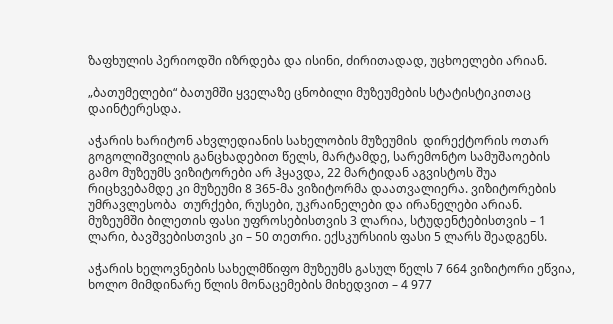ზაფხულის პერიოდში იზრდება და ისინი, ძირითადად, უცხოელები არიან.

„ბათუმელები“ ბათუმში ყველაზე ცნობილი მუზეუმების სტატისტიკითაც დაინტერესდა.

აჭარის ხარიტონ ახვლედიანის სახელობის მუზეუმის  დირექტორის ოთარ გოგოლიშვილის განცხადებით წელს, მარტამდე, სარემონტო სამუშაოების გამო მუზეუმს ვიზიტორები არ ჰყავდა, 22 მარტიდან აგვისტოს შუა რიცხვებამდე კი მუზეუმი 8 365-მა ვიზიტორმა დაათვალიერა. ვიზიტორების უმრავლესობა  თურქები, რუსები, უკრაინელები და ირანელები არიან. მუზეუმში ბილეთის ფასი უფროსებისთვის 3 ლარია, სტუდენტებისთვის – 1 ლარი, ბავშვებისთვის კი – 50 თეთრი. ექსკურსიის ფასი 5 ლარს შეადგენს.

აჭარის ხელოვნების სახელმწიფო მუზეუმს გასულ წელს 7 664 ვიზიტორი ეწვია, ხოლო მიმდინარე წლის მონაცემების მიხედვით – 4 977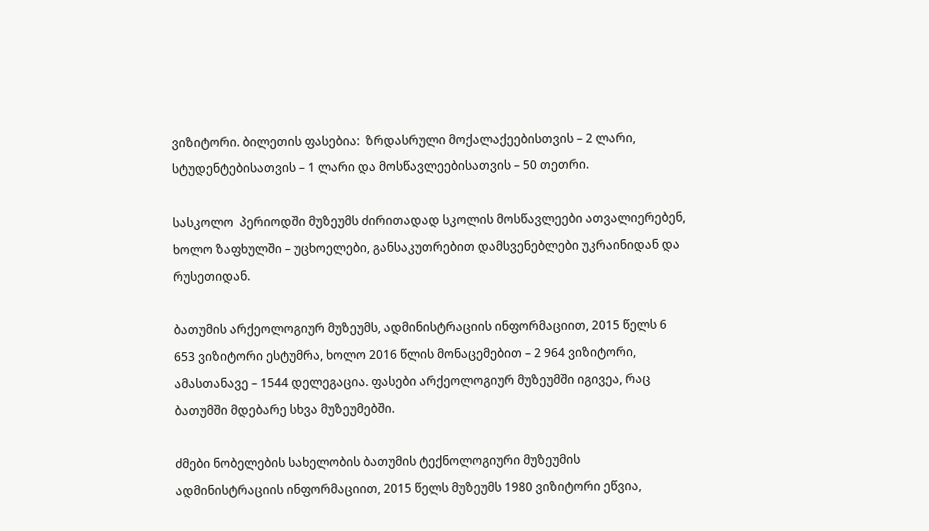ვიზიტორი. ბილეთის ფასებია:  ზრდასრული მოქალაქეებისთვის – 2 ლარი, სტუდენტებისათვის – 1 ლარი და მოსწავლეებისათვის – 50 თეთრი.

სასკოლო  პერიოდში მუზეუმს ძირითადად სკოლის მოსწავლეები ათვალიერებენ, ხოლო ზაფხულში – უცხოელები, განსაკუთრებით დამსვენებლები უკრაინიდან და რუსეთიდან.

ბათუმის არქეოლოგიურ მუზეუმს, ადმინისტრაციის ინფორმაციით, 2015 წელს 6 653 ვიზიტორი ესტუმრა, ხოლო 2016 წლის მონაცემებით – 2 964 ვიზიტორი, ამასთანავე – 1544 დელეგაცია. ფასები არქეოლოგიურ მუზეუმში იგივეა, რაც ბათუმში მდებარე სხვა მუზეუმებში.

ძმები ნობელების სახელობის ბათუმის ტექნოლოგიური მუზეუმის ადმინისტრაციის ინფორმაციით, 2015 წელს მუზეუმს 1980 ვიზიტორი ეწვია,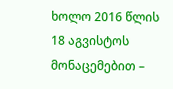ხოლო 2016 წლის 18 აგვისტოს მონაცემებით –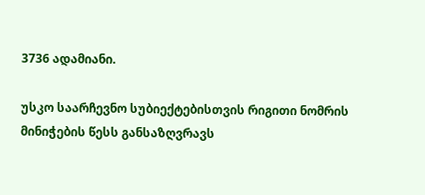3736 ადამიანი.

უსკო საარჩევნო სუბიექტებისთვის რიგითი ნომრის მინიჭების წესს განსაზღვრავს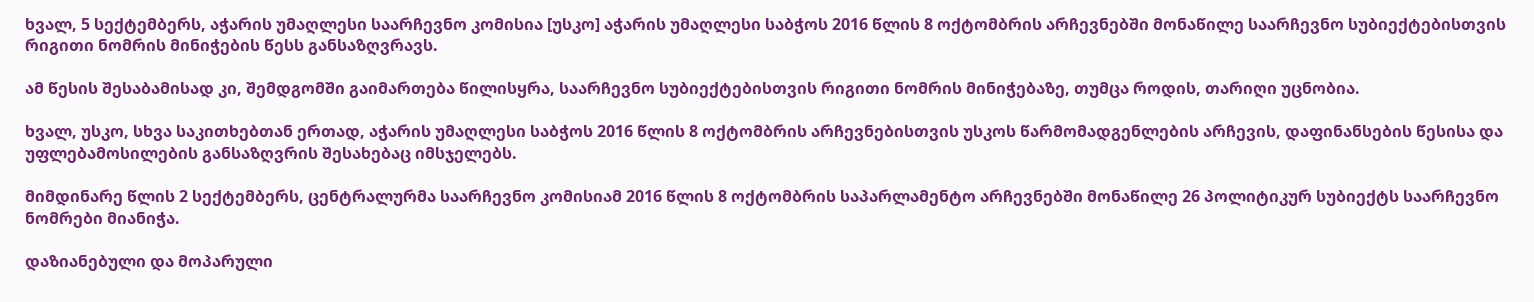ხვალ, 5 სექტემბერს, აჭარის უმაღლესი საარჩევნო კომისია [უსკო] აჭარის უმაღლესი საბჭოს 2016 წლის 8 ოქტომბრის არჩევნებში მონაწილე საარჩევნო სუბიექტებისთვის რიგითი ნომრის მინიჭების წესს განსაზღვრავს.

ამ წესის შესაბამისად კი, შემდგომში გაიმართება წილისყრა, საარჩევნო სუბიექტებისთვის რიგითი ნომრის მინიჭებაზე, თუმცა როდის, თარიღი უცნობია.

ხვალ, უსკო, სხვა საკითხებთან ერთად, აჭარის უმაღლესი საბჭოს 2016 წლის 8 ოქტომბრის არჩევნებისთვის უსკოს წარმომადგენლების არჩევის, დაფინანსების წესისა და უფლებამოსილების განსაზღვრის შესახებაც იმსჯელებს.

მიმდინარე წლის 2 სექტემბერს, ცენტრალურმა საარჩევნო კომისიამ 2016 წლის 8 ოქტომბრის საპარლამენტო არჩევნებში მონაწილე 26 პოლიტიკურ სუბიექტს საარჩევნო ნომრები მიანიჭა.

დაზიანებული და მოპარული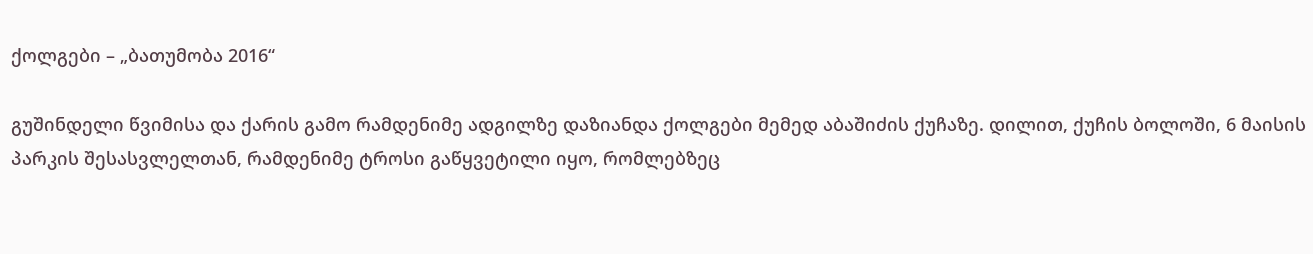ქოლგები – „ბათუმობა 2016“

გუშინდელი წვიმისა და ქარის გამო რამდენიმე ადგილზე დაზიანდა ქოლგები მემედ აბაშიძის ქუჩაზე. დილით, ქუჩის ბოლოში, 6 მაისის პარკის შესასვლელთან, რამდენიმე ტროსი გაწყვეტილი იყო, რომლებზეც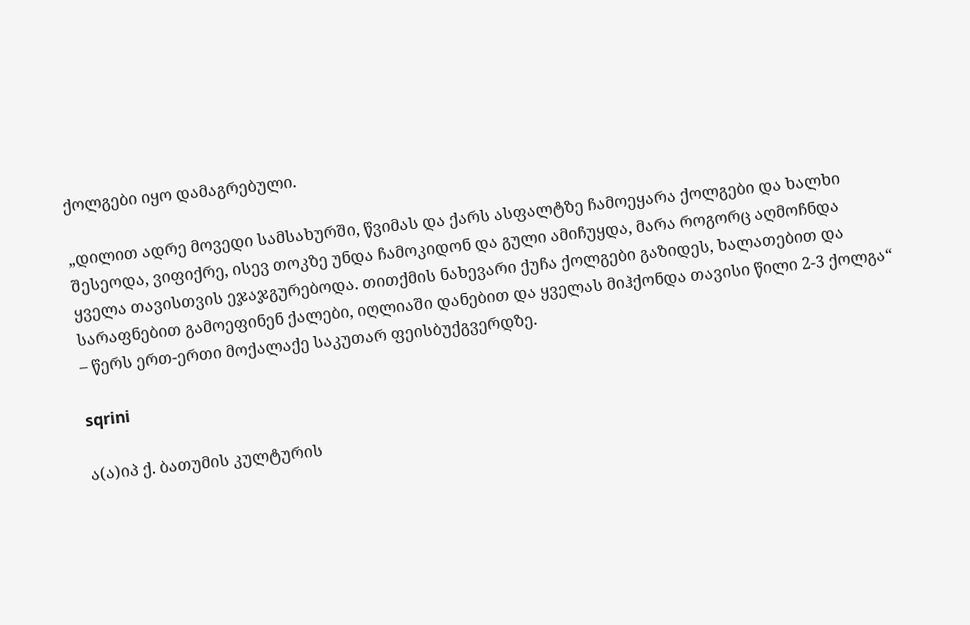ქოლგები იყო დამაგრებული.

„დილით ადრე მოვედი სამსახურში, წვიმას და ქარს ასფალტზე ჩამოეყარა ქოლგები და ხალხი შესეოდა, ვიფიქრე, ისევ თოკზე უნდა ჩამოკიდონ და გული ამიჩუყდა, მარა როგორც აღმოჩნდა ყველა თავისთვის ეჯაჯგურებოდა. თითქმის ნახევარი ქუჩა ქოლგები გაზიდეს, ხალათებით და სარაფნებით გამოეფინენ ქალები, იღლიაში დანებით და ყველას მიჰქონდა თავისი წილი 2-3 ქოლგა“ – წერს ერთ-ერთი მოქალაქე საკუთარ ფეისბუქგვერდზე.

sqrini

ა(ა)იპ ქ. ბათუმის კულტურის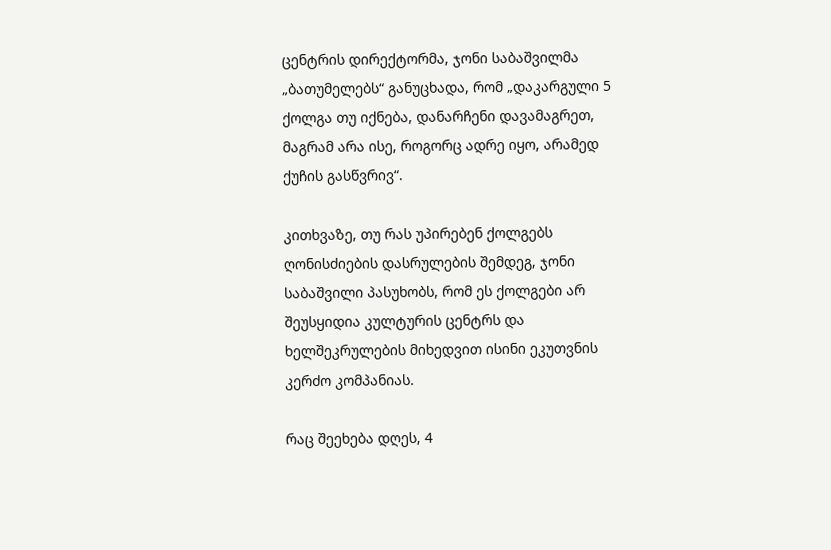ცენტრის დირექტორმა, ჯონი საბაშვილმა „ბათუმელებს“ განუცხადა, რომ „დაკარგული 5 ქოლგა თუ იქნება, დანარჩენი დავამაგრეთ, მაგრამ არა ისე, როგორც ადრე იყო, არამედ ქუჩის გასწვრივ“.

კითხვაზე, თუ რას უპირებენ ქოლგებს ღონისძიების დასრულების შემდეგ, ჯონი საბაშვილი პასუხობს, რომ ეს ქოლგები არ შეუსყიდია კულტურის ცენტრს და ხელშეკრულების მიხედვით ისინი ეკუთვნის კერძო კომპანიას.

რაც შეეხება დღეს, 4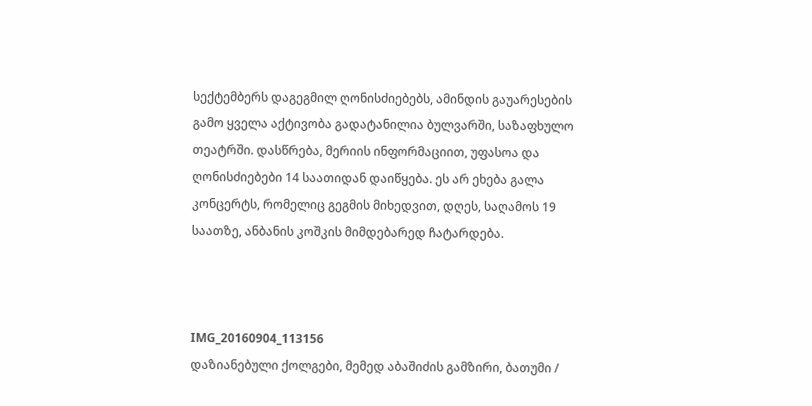სექტემბერს დაგეგმილ ღონისძიებებს, ამინდის გაუარესების გამო ყველა აქტივობა გადატანილია ბულვარში, საზაფხულო თეატრში. დასწრება, მერიის ინფორმაციით, უფასოა და ღონისძიებები 14 საათიდან დაიწყება. ეს არ ეხება გალა კონცერტს, რომელიც გეგმის მიხედვით, დღეს, საღამოს 19 საათზე, ანბანის კოშკის მიმდებარედ ჩატარდება.



IMG_20160904_113156
დაზიანებული ქოლგები, მემედ აბაშიძის გამზირი, ბათუმი /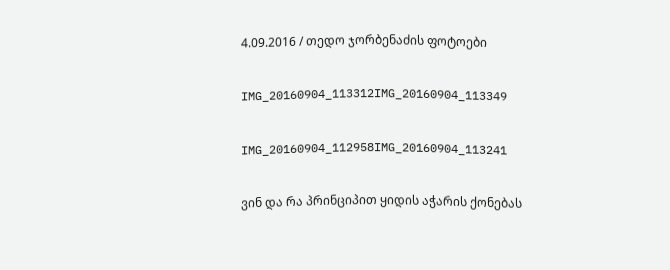4.09.2016 / თედო ჯორბენაძის ფოტოები

IMG_20160904_113312IMG_20160904_113349

IMG_20160904_112958IMG_20160904_113241

ვინ და რა პრინციპით ყიდის აჭარის ქონებას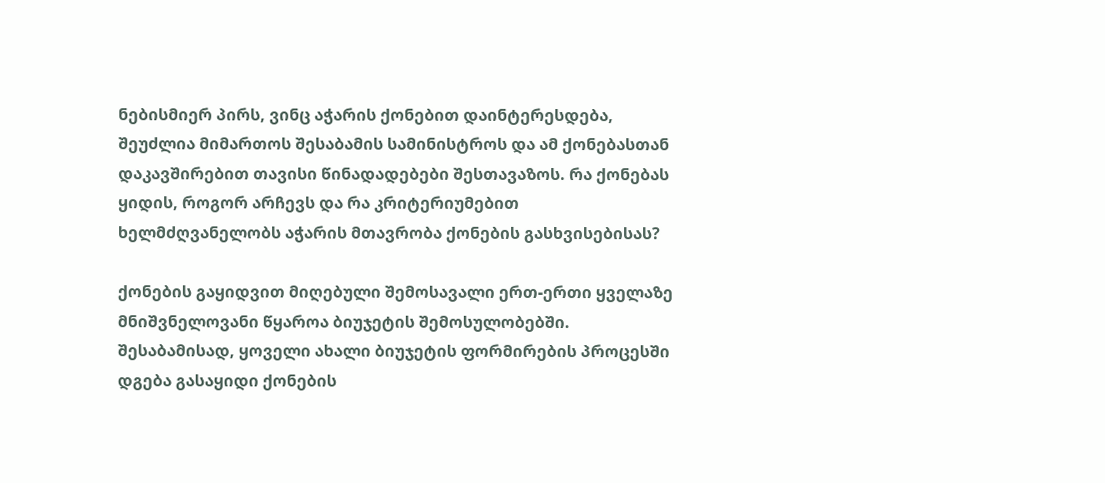ნებისმიერ პირს, ვინც აჭარის ქონებით დაინტერესდება, შეუძლია მიმართოს შესაბამის სამინისტროს და ამ ქონებასთან დაკავშირებით თავისი წინადადებები შესთავაზოს. რა ქონებას ყიდის, როგორ არჩევს და რა კრიტერიუმებით ხელმძღვანელობს აჭარის მთავრობა ქონების გასხვისებისას?

ქონების გაყიდვით მიღებული შემოსავალი ერთ-ერთი ყველაზე მნიშვნელოვანი წყაროა ბიუჯეტის შემოსულობებში. შესაბამისად, ყოველი ახალი ბიუჯეტის ფორმირების პროცესში   დგება გასაყიდი ქონების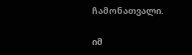ჩამონათვალი.

იმ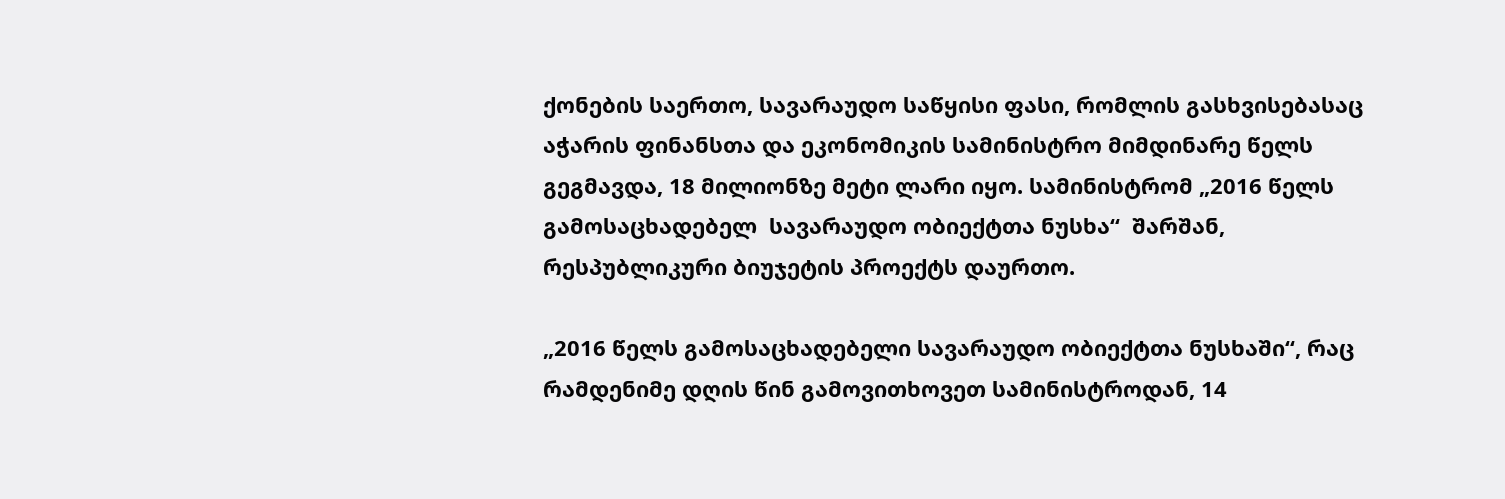ქონების საერთო, სავარაუდო საწყისი ფასი, რომლის გასხვისებასაც აჭარის ფინანსთა და ეკონომიკის სამინისტრო მიმდინარე წელს გეგმავდა, 18 მილიონზე მეტი ლარი იყო. სამინისტრომ „2016 წელს გამოსაცხადებელ  სავარაუდო ობიექტთა ნუსხა“  შარშან, რესპუბლიკური ბიუჯეტის პროექტს დაურთო.

„2016 წელს გამოსაცხადებელი სავარაუდო ობიექტთა ნუსხაში“, რაც რამდენიმე დღის წინ გამოვითხოვეთ სამინისტროდან, 14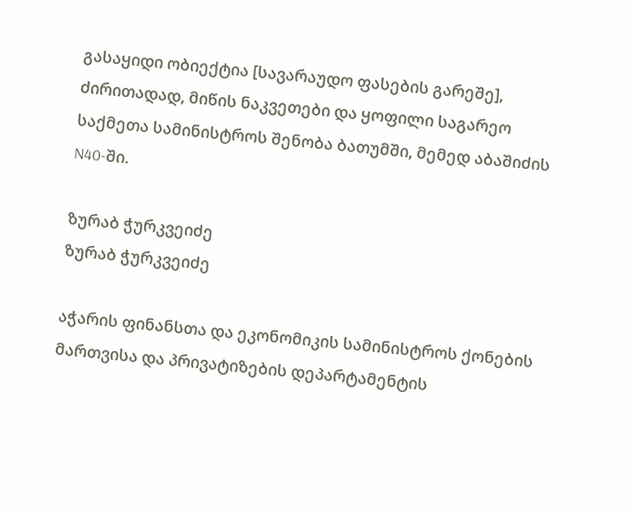გასაყიდი ობიექტია [სავარაუდო ფასების გარეშე], ძირითადად, მიწის ნაკვეთები და ყოფილი საგარეო საქმეთა სამინისტროს შენობა ბათუმში, მემედ აბაშიძის N40-ში.

ზურაბ ჭურკვეიძე
ზურაბ ჭურკვეიძე

აჭარის ფინანსთა და ეკონომიკის სამინისტროს ქონების მართვისა და პრივატიზების დეპარტამენტის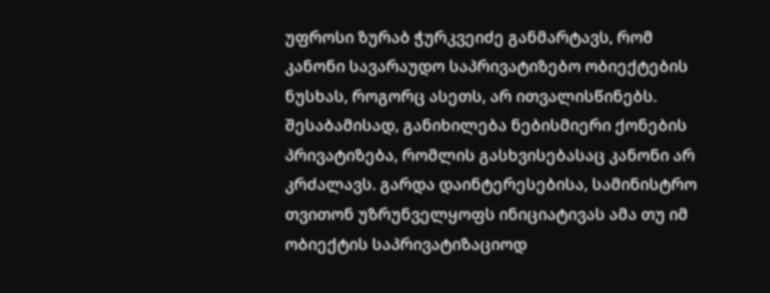უფროსი ზურაბ ჭურკვეიძე განმარტავს, რომ კანონი სავარაუდო საპრივატიზებო ობიექტების ნუსხას, როგორც ასეთს, არ ითვალისწინებს. შესაბამისად, განიხილება ნებისმიერი ქონების პრივატიზება, რომლის გასხვისებასაც კანონი არ კრძალავს. გარდა დაინტერესებისა, სამინისტრო თვითონ უზრუნველყოფს ინიციატივას ამა თუ იმ ობიექტის საპრივატიზაციოდ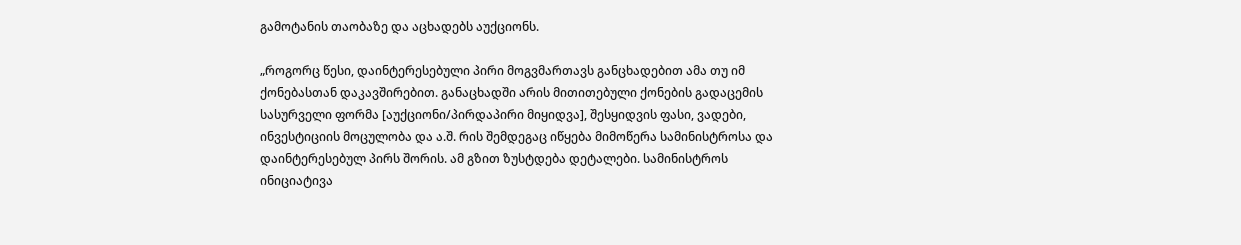გამოტანის თაობაზე და აცხადებს აუქციონს.

„როგორც წესი, დაინტერესებული პირი მოგვმართავს განცხადებით ამა თუ იმ ქონებასთან დაკავშირებით. განაცხადში არის მითითებული ქონების გადაცემის სასურველი ფორმა [აუქციონი/პირდაპირი მიყიდვა], შესყიდვის ფასი, ვადები, ინვესტიციის მოცულობა და ა.შ. რის შემდეგაც იწყება მიმოწერა სამინისტროსა და დაინტერესებულ პირს შორის. ამ გზით ზუსტდება დეტალები. სამინისტროს ინიციატივა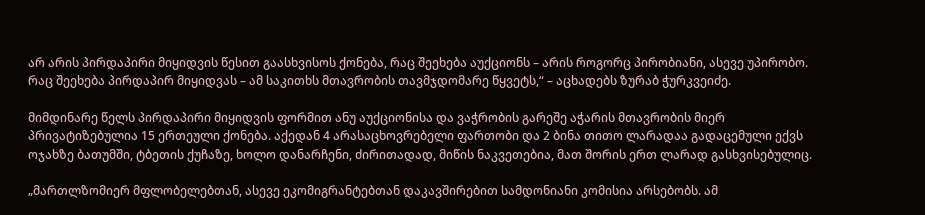არ არის პირდაპირი მიყიდვის წესით გაასხვისოს ქონება, რაც შეეხება აუქციონს – არის როგორც პირობიანი, ასევე უპირობო. რაც შეეხება პირდაპირ მიყიდვას – ამ საკითხს მთავრობის თავმჯდომარე წყვეტს,“ – აცხადებს ზურაბ ჭურკვეიძე.

მიმდინარე წელს პირდაპირი მიყიდვის ფორმით ანუ აუქციონისა და ვაჭრობის გარეშე აჭარის მთავრობის მიერ პრივატიზებულია 15 ერთეული ქონება. აქედან 4 არასაცხოვრებელი ფართობი და 2 ბინა თითო ლარადაა გადაცემული ექვს ოჯახზე ბათუმში, ტბეთის ქუჩაზე, ხოლო დანარჩენი, ძირითადად, მიწის ნაკვეთებია, მათ შორის ერთ ლარად გასხვისებულიც.

„მართლზომიერ მფლობელებთან, ასევე ეკომიგრანტებთან დაკავშირებით სამდონიანი კომისია არსებობს. ამ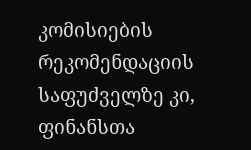კომისიების რეკომენდაციის საფუძველზე კი, ფინანსთა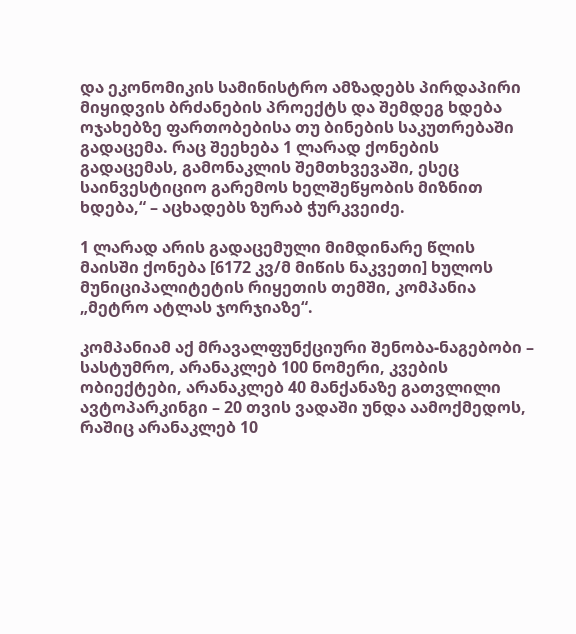და ეკონომიკის სამინისტრო ამზადებს პირდაპირი მიყიდვის ბრძანების პროექტს და შემდეგ ხდება ოჯახებზე ფართობებისა თუ ბინების საკუთრებაში გადაცემა. რაც შეეხება 1 ლარად ქონების გადაცემას, გამონაკლის შემთხვევაში, ესეც საინვესტიციო გარემოს ხელშეწყობის მიზნით ხდება,“ – აცხადებს ზურაბ ჭურკვეიძე.

1 ლარად არის გადაცემული მიმდინარე წლის მაისში ქონება [6172 კვ/მ მიწის ნაკვეთი] ხულოს მუნიციპალიტეტის რიყეთის თემში, კომპანია „მეტრო ატლას ჯორჯიაზე“.

კომპანიამ აქ მრავალფუნქციური შენობა-ნაგებობი – სასტუმრო, არანაკლებ 100 ნომერი, კვების ობიექტები, არანაკლებ 40 მანქანაზე გათვლილი ავტოპარკინგი – 20 თვის ვადაში უნდა აამოქმედოს, რაშიც არანაკლებ 10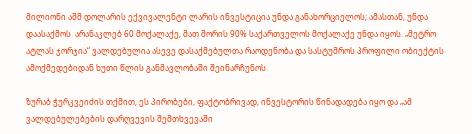მილიონი აშშ დოლარის ექვივალენტი ლარის ინვესტიცია უნდა განახორციელოს; ამასთან, უნდა დაასაქმოს  არანაკლებ 60 მოქალაქე, მათ შორის 90% საქართველოს მოქალაქე უნდა იყოს. „მეტრო ატლას ჯორჯია“ ვალდებულია ასევე დასაქმებულთა რაოდენობა და სასტუმროს პროფილი ობიექტის ამოქმედებიდან ხუთი წლის განმავლობაში შეინარჩუნოს.

ზურაბ ჭურკვეიძის თქმით, ეს პირობები, ფაქტობრივად, ინვესტორის წინადადება იყო და „ამ ვალდებულებების დარღვევის შემთხვევაში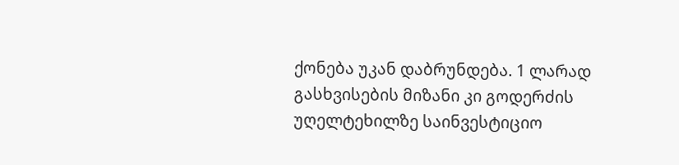ქონება უკან დაბრუნდება. 1 ლარად გასხვისების მიზანი კი გოდერძის უღელტეხილზე საინვესტიციო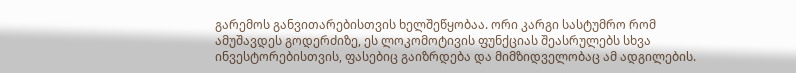გარემოს განვითარებისთვის ხელშეწყობაა. ორი კარგი სასტუმრო რომ ამუშავდეს გოდერძიზე, ეს ლოკომოტივის ფუნქციას შეასრულებს სხვა ინვესტორებისთვის, ფასებიც გაიზრდება და მიმზიდველობაც ამ ადგილების.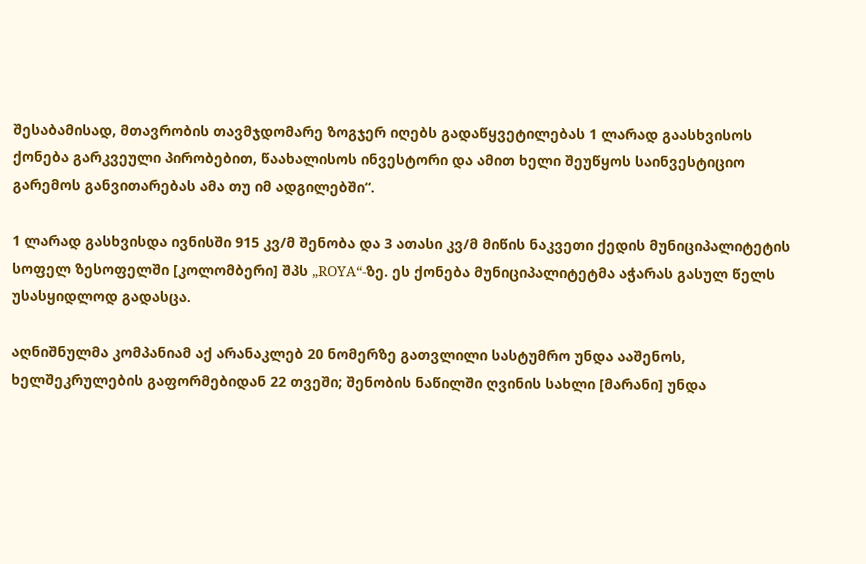შესაბამისად, მთავრობის თავმჯდომარე ზოგჯერ იღებს გადაწყვეტილებას 1 ლარად გაასხვისოს ქონება გარკვეული პირობებით, წაახალისოს ინვესტორი და ამით ხელი შეუწყოს საინვესტიციო გარემოს განვითარებას ამა თუ იმ ადგილებში“.

1 ლარად გასხვისდა ივნისში 915 კვ/მ შენობა და 3 ათასი კვ/მ მიწის ნაკვეთი ქედის მუნიციპალიტეტის სოფელ ზესოფელში [კოლომბერი] შპს „ROYA“-ზე. ეს ქონება მუნიციპალიტეტმა აჭარას გასულ წელს უსასყიდლოდ გადასცა.

აღნიშნულმა კომპანიამ აქ არანაკლებ 20 ნომერზე გათვლილი სასტუმრო უნდა ააშენოს, ხელშეკრულების გაფორმებიდან 22 თვეში; შენობის ნაწილში ღვინის სახლი [მარანი] უნდა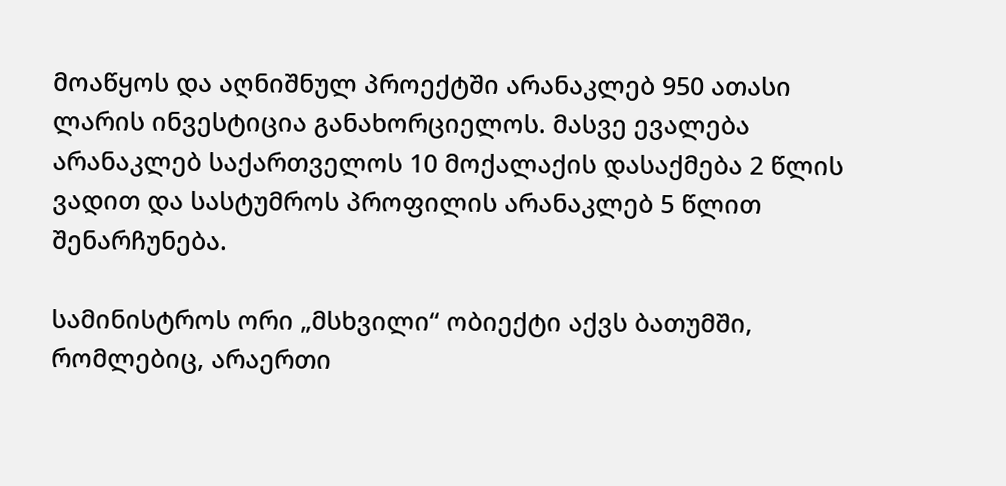მოაწყოს და აღნიშნულ პროექტში არანაკლებ 950 ათასი ლარის ინვესტიცია განახორციელოს. მასვე ევალება არანაკლებ საქართველოს 10 მოქალაქის დასაქმება 2 წლის ვადით და სასტუმროს პროფილის არანაკლებ 5 წლით შენარჩუნება.

სამინისტროს ორი „მსხვილი“ ობიექტი აქვს ბათუმში, რომლებიც, არაერთი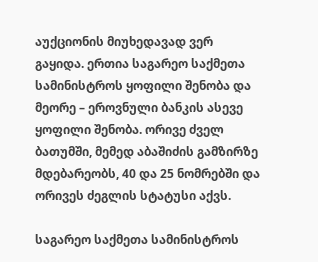აუქციონის მიუხედავად ვერ გაყიდა. ერთია საგარეო საქმეთა სამინისტროს ყოფილი შენობა და მეორე – ეროვნული ბანკის ასევე ყოფილი შენობა. ორივე ძველ ბათუმში, მემედ აბაშიძის გამზირზე მდებარეობს, 40 და 25 ნომრებში და ორივეს ძეგლის სტატუსი აქვს.

საგარეო საქმეთა სამინისტროს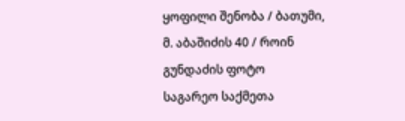ყოფილი შენობა / ბათუმი, მ. აბაშიძის 40 / როინ გუნდაძის ფოტო
საგარეო საქმეთა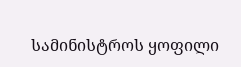სამინისტროს ყოფილი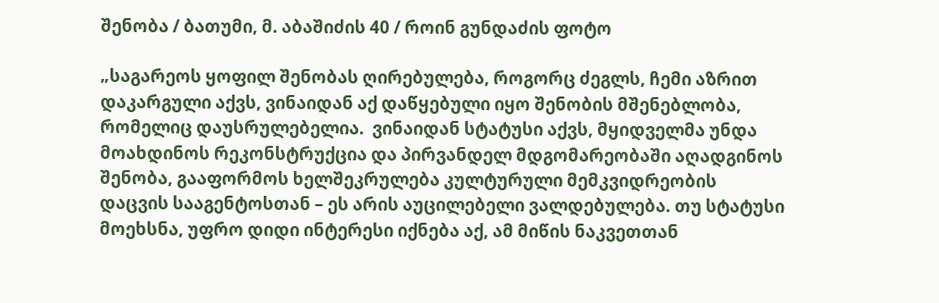შენობა / ბათუმი, მ. აბაშიძის 40 / როინ გუნდაძის ფოტო

„საგარეოს ყოფილ შენობას ღირებულება, როგორც ძეგლს, ჩემი აზრით დაკარგული აქვს, ვინაიდან აქ დაწყებული იყო შენობის მშენებლობა, რომელიც დაუსრულებელია.  ვინაიდან სტატუსი აქვს, მყიდველმა უნდა მოახდინოს რეკონსტრუქცია და პირვანდელ მდგომარეობაში აღადგინოს შენობა, გააფორმოს ხელშეკრულება კულტურული მემკვიდრეობის დაცვის სააგენტოსთან – ეს არის აუცილებელი ვალდებულება. თუ სტატუსი მოეხსნა, უფრო დიდი ინტერესი იქნება აქ, ამ მიწის ნაკვეთთან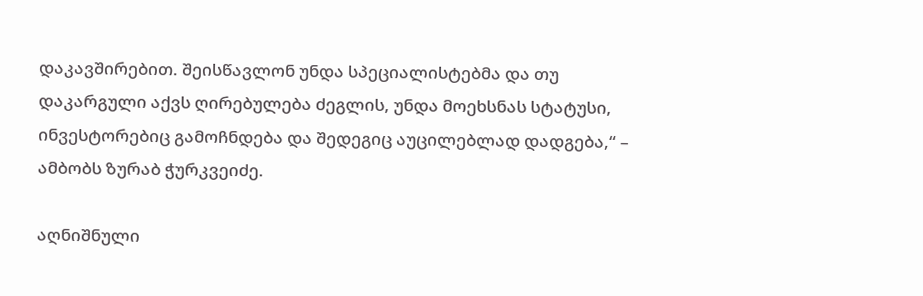დაკავშირებით. შეისწავლონ უნდა სპეციალისტებმა და თუ დაკარგული აქვს ღირებულება ძეგლის, უნდა მოეხსნას სტატუსი, ინვესტორებიც გამოჩნდება და შედეგიც აუცილებლად დადგება,“ – ამბობს ზურაბ ჭურკვეიძე.

აღნიშნული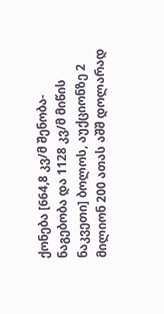ქონება [664,8 კვ/მ შენობა-ნაგებობა და 1128 კვ/მ მიწის ნაკვეთი] ბოლოს, აუქციონზე 2 მილიონ 200 ათას აშშ დოლარად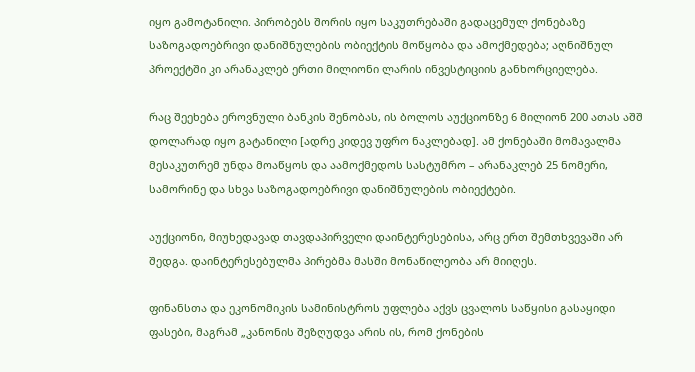იყო გამოტანილი. პირობებს შორის იყო საკუთრებაში გადაცემულ ქონებაზე საზოგადოებრივი დანიშნულების ობიექტის მოწყობა და ამოქმედება; აღნიშნულ პროექტში კი არანაკლებ ერთი მილიონი ლარის ინვესტიციის განხორციელება.

რაც შეეხება ეროვნული ბანკის შენობას, ის ბოლოს აუქციონზე 6 მილიონ 200 ათას აშშ დოლარად იყო გატანილი [ადრე კიდევ უფრო ნაკლებად]. ამ ქონებაში მომავალმა მესაკუთრემ უნდა მოაწყოს და აამოქმედოს სასტუმრო – არანაკლებ 25 ნომერი, სამორინე და სხვა საზოგადოებრივი დანიშნულების ობიექტები.

აუქციონი, მიუხედავად თავდაპირველი დაინტერესებისა, არც ერთ შემთხვევაში არ შედგა. დაინტერესებულმა პირებმა მასში მონაწილეობა არ მიიღეს.

ფინანსთა და ეკონომიკის სამინისტროს უფლება აქვს ცვალოს საწყისი გასაყიდი ფასები, მაგრამ „კანონის შეზღუდვა არის ის, რომ ქონების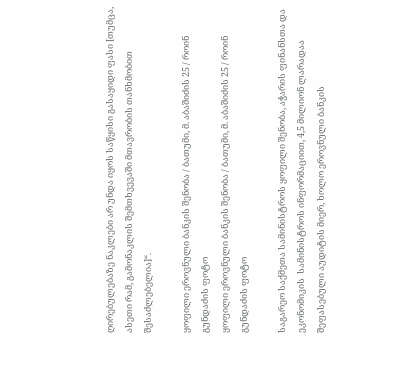ღირებულებაზე ნაკლები არ უნდა იყოს საწყისი გასაყიდი ფასი [თუმცა, ასეთი რამ, გამონაკლის შემთხვევაში მთავრობის თანხმობით შესაძლებელია]“.

ყოფილი ეროვნული ბანკის შენობა / ბათუმი, მ. აბაშიძის 25 / როინ გუნდაძის ფოტო
ყოფილი ეროვნული ბანკის შენობა / ბათუმი, მ. აბაშიძის 25 / როინ გუნდაძის ფოტო

საგარეო საქმეთა სამინისტროს ყოფილი შენობა, აჭარის ფინანსთა და ეკონომიკის  სამინისტროს ინფორმაციით, 4,5 მილიონ ლარადაა შეფასებული აუდიტის მიერ, ხოლო ეროვნული ბანკის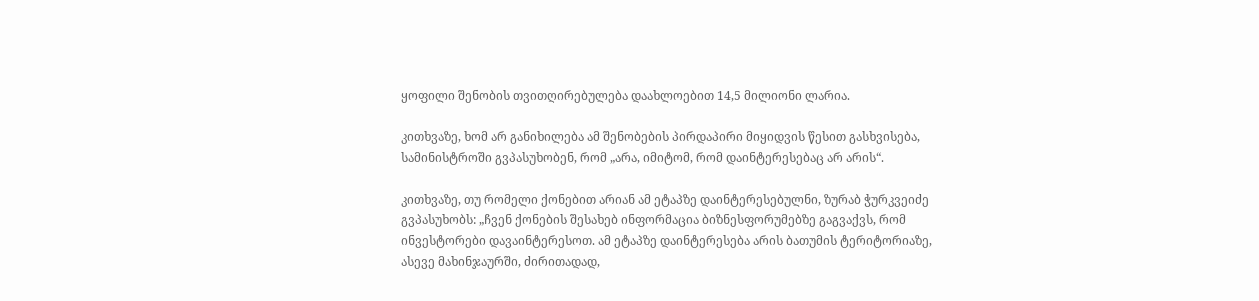ყოფილი შენობის თვითღირებულება დაახლოებით 14,5 მილიონი ლარია.

კითხვაზე, ხომ არ განიხილება ამ შენობების პირდაპირი მიყიდვის წესით გასხვისება, სამინისტროში გვპასუხობენ, რომ „არა, იმიტომ, რომ დაინტერესებაც არ არის“.

კითხვაზე, თუ რომელი ქონებით არიან ამ ეტაპზე დაინტერესებულნი, ზურაბ ჭურკვეიძე გვპასუხობს: „ჩვენ ქონების შესახებ ინფორმაცია ბიზნესფორუმებზე გაგვაქვს, რომ ინვესტორები დავაინტერესოთ. ამ ეტაპზე დაინტერესება არის ბათუმის ტერიტორიაზე, ასევე მახინჯაურში, ძირითადად,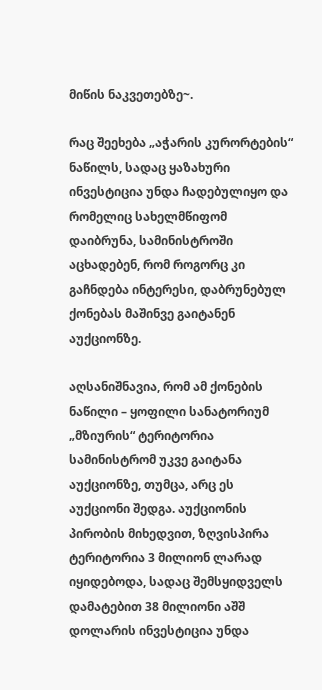მიწის ნაკვეთებზე~.

რაც შეეხება „აჭარის კურორტების“ ნაწილს, სადაც ყაზახური ინვესტიცია უნდა ჩადებულიყო და რომელიც სახელმწიფომ დაიბრუნა, სამინისტროში აცხადებენ, რომ როგორც კი გაჩნდება ინტერესი, დაბრუნებულ ქონებას მაშინვე გაიტანენ აუქციონზე.

აღსანიშნავია, რომ ამ ქონების ნაწილი – ყოფილი სანატორიუმ „მზიურის“ ტერიტორია სამინისტრომ უკვე გაიტანა აუქციონზე, თუმცა, არც ეს აუქციონი შედგა. აუქციონის პირობის მიხედვით, ზღვისპირა ტერიტორია 3 მილიონ ლარად იყიდებოდა, სადაც შემსყიდველს დამატებით 38 მილიონი აშშ დოლარის ინვესტიცია უნდა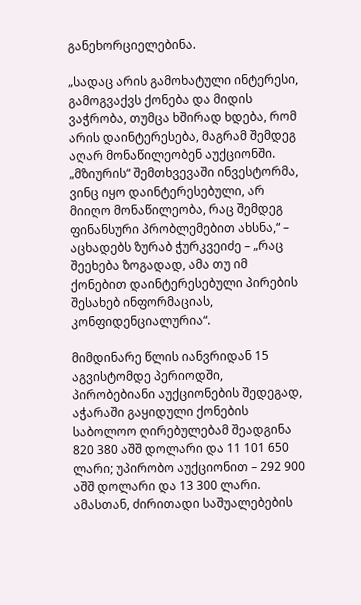განეხორციელებინა.

„სადაც არის გამოხატული ინტერესი, გამოგვაქვს ქონება და მიდის ვაჭრობა, თუმცა ხშირად ხდება, რომ არის დაინტერესება, მაგრამ შემდეგ აღარ მონაწილეობენ აუქციონში. „მზიურის“ შემთხვევაში ინვესტორმა, ვინც იყო დაინტერესებული, არ მიიღო მონაწილეობა, რაც შემდეგ ფინანსური პრობლემებით ახსნა,“ – აცხადებს ზურაბ ჭურკვეიძე – „რაც შეეხება ზოგადად, ამა თუ იმ ქონებით დაინტერესებული პირების შესახებ ინფორმაციას, კონფიდენციალურია“.

მიმდინარე წლის იანვრიდან 15 აგვისტომდე პერიოდში, პირობებიანი აუქციონების შედეგად, აჭარაში გაყიდული ქონების საბოლოო ღირებულებამ შეადგინა 820 380 აშშ დოლარი და 11 101 650 ლარი; უპირობო აუქციონით – 292 900 აშშ დოლარი და 13 300 ლარი. ამასთან, ძირითადი საშუალებების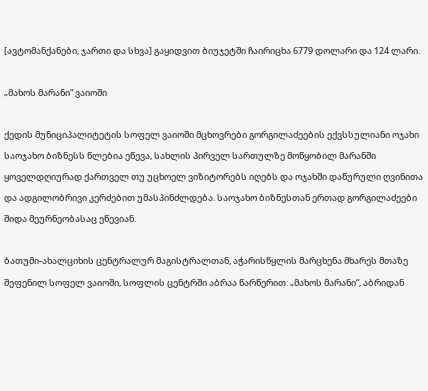[ავტომანქანები, ჯართი და სხვა] გაყიდვით ბიუჯეტში ჩაირიცხა 6779 დოლარი და 124 ლარი.

„მახოს მარანი“ ვაიოში

ქედის მუნიციპალიტეტის სოფელ ვაიოში მცხოვრები გორგილაძეების ექვსსულიანი ოჯახი საოჯახო ბიზნესს წლებია ეწევა, სახლის პირველ სართულზე მოწყობილ მარანში ყოველდღიურად ქართველ თუ უცხოელ ვიზიტორებს იღებს და ოჯახში დაწურული ღვინითა და ადგილობრივი კერძებით უმასპინძლდება. საოჯახო ბიზნესთან ერთად გორგილაძეები შიდა მეურნეობასაც ეწევიან.

ბათუმი-ახალციხის ცენტრალურ მაგისტრალთან, აჭარისწყლის მარცხენა მხარეს მთაზე შეფენილ სოფელ ვაიოში, სოფლის ცენტრში აბრაა წარწერით: „მახოს მარანი“, აბრიდან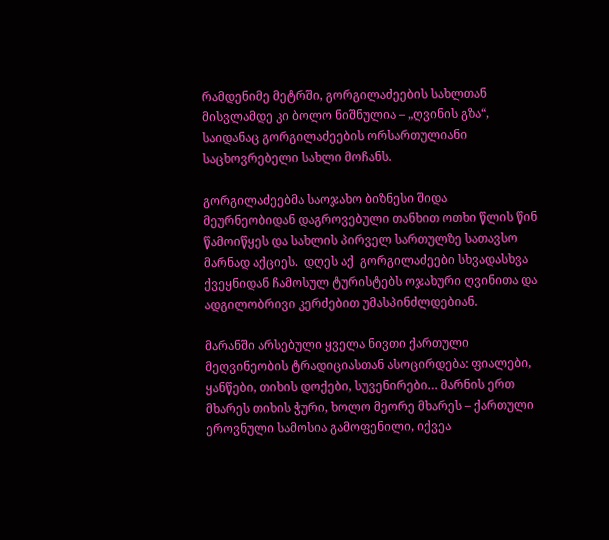რამდენიმე მეტრში, გორგილაძეების სახლთან მისვლამდე კი ბოლო ნიშნულია – „ღვინის გზა“, საიდანაც გორგილაძეების ორსართულიანი საცხოვრებელი სახლი მოჩანს.

გორგილაძეებმა საოჯახო ბიზნესი შიდა მეურნეობიდან დაგროვებული თანხით ოთხი წლის წინ წამოიწყეს და სახლის პირველ სართულზე სათავსო მარნად აქციეს.  დღეს აქ  გორგილაძეები სხვადასხვა ქვეყნიდან ჩამოსულ ტურისტებს ოჯახური ღვინითა და ადგილობრივი კერძებით უმასპინძლდებიან.

მარანში არსებული ყველა ნივთი ქართული მეღვინეობის ტრადიციასთან ასოცირდება: ფიალები, ყანწები, თიხის დოქები, სუვენირები… მარნის ერთ მხარეს თიხის ჭური, ხოლო მეორე მხარეს – ქართული ეროვნული სამოსია გამოფენილი, იქვეა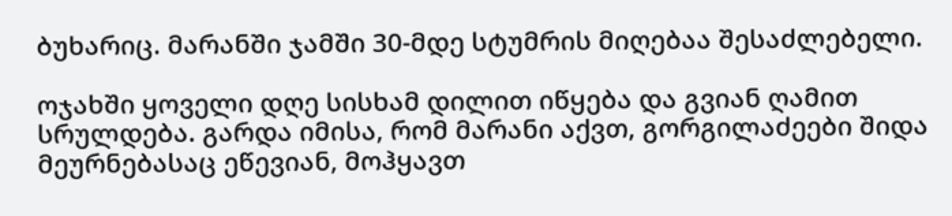ბუხარიც. მარანში ჯამში 30-მდე სტუმრის მიღებაა შესაძლებელი.

ოჯახში ყოველი დღე სისხამ დილით იწყება და გვიან ღამით სრულდება. გარდა იმისა, რომ მარანი აქვთ, გორგილაძეები შიდა მეურნებასაც ეწევიან, მოჰყავთ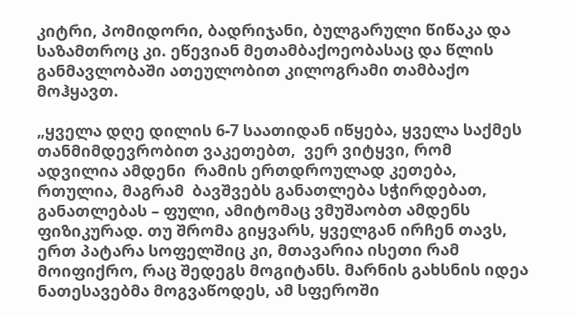კიტრი, პომიდორი, ბადრიჯანი, ბულგარული წიწაკა და საზამთროც კი. ეწევიან მეთამბაქოეობასაც და წლის განმავლობაში ათეულობით კილოგრამი თამბაქო მოჰყავთ.

„ყველა დღე დილის 6-7 საათიდან იწყება, ყველა საქმეს თანმიმდევრობით ვაკეთებთ,  ვერ ვიტყვი, რომ ადვილია ამდენი  რამის ერთდროულად კეთება, რთულია, მაგრამ  ბავშვებს განათლება სჭირდებათ, განათლებას – ფული, ამიტომაც ვმუშაობთ ამდენს ფიზიკურად. თუ შრომა გიყვარს, ყველგან ირჩენ თავს, ერთ პატარა სოფელშიც კი, მთავარია ისეთი რამ მოიფიქრო, რაც შედეგს მოგიტანს. მარნის გახსნის იდეა ნათესავებმა მოგვაწოდეს, ამ სფეროში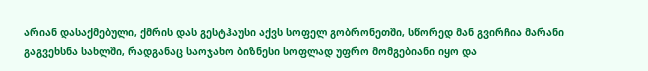არიან დასაქმებული, ქმრის დას გესტჰაუსი აქვს სოფელ გობრონეთში, სწორედ მან გვირჩია მარანი გაგვეხსნა სახლში, რადგანაც საოჯახო ბიზნესი სოფლად უფრო მომგებიანი იყო და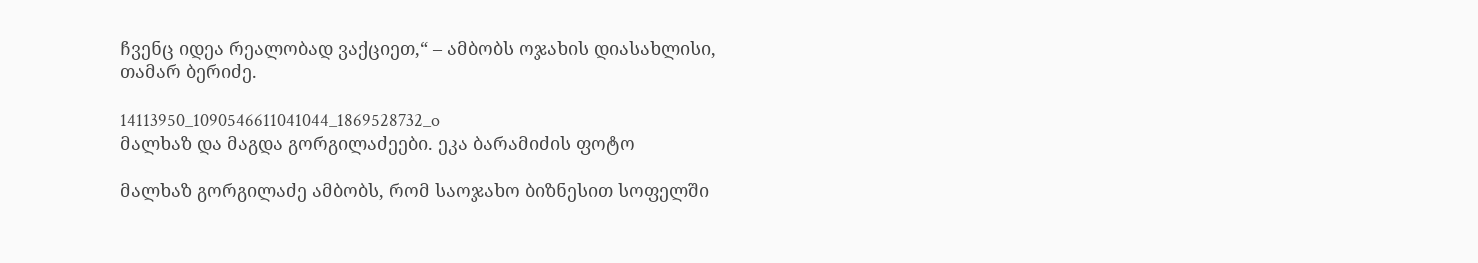ჩვენც იდეა რეალობად ვაქციეთ,“ – ამბობს ოჯახის დიასახლისი, თამარ ბერიძე.

14113950_1090546611041044_1869528732_o
მალხაზ და მაგდა გორგილაძეები. ეკა ბარამიძის ფოტო

მალხაზ გორგილაძე ამბობს, რომ საოჯახო ბიზნესით სოფელში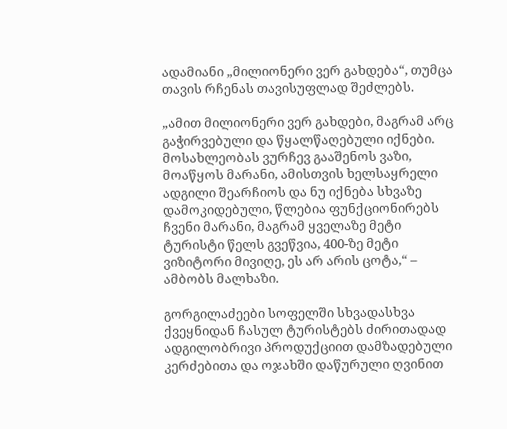ადამიანი „მილიონერი ვერ გახდება“, თუმცა თავის რჩენას თავისუფლად შეძლებს.

„ამით მილიონერი ვერ გახდები, მაგრამ არც გაჭირვებული და წყალწაღებული იქნები. მოსახლეობას ვურჩევ გააშენოს ვაზი, მოაწყოს მარანი, ამისთვის ხელსაყრელი ადგილი შეარჩიოს და ნუ იქნება სხვაზე დამოკიდებული, წლებია ფუნქციონირებს ჩვენი მარანი, მაგრამ ყველაზე მეტი ტურისტი წელს გვეწვია, 400-ზე მეტი ვიზიტორი მივიღე, ეს არ არის ცოტა,“ – ამბობს მალხაზი.

გორგილაძეები სოფელში სხვადასხვა ქვეყნიდან ჩასულ ტურისტებს ძირითადად ადგილობრივი პროდუქციით დამზადებული კერძებითა და ოჯახში დაწურული ღვინით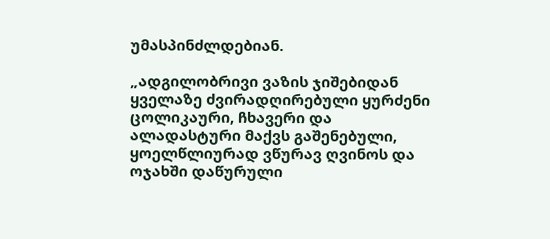უმასპინძლდებიან.

„ადგილობრივი ვაზის ჯიშებიდან ყველაზე ძვირადღირებული ყურძენი ცოლიკაური, ჩხავერი და ალადასტური მაქვს გაშენებული, ყოელწლიურად ვწურავ ღვინოს და ოჯახში დაწურული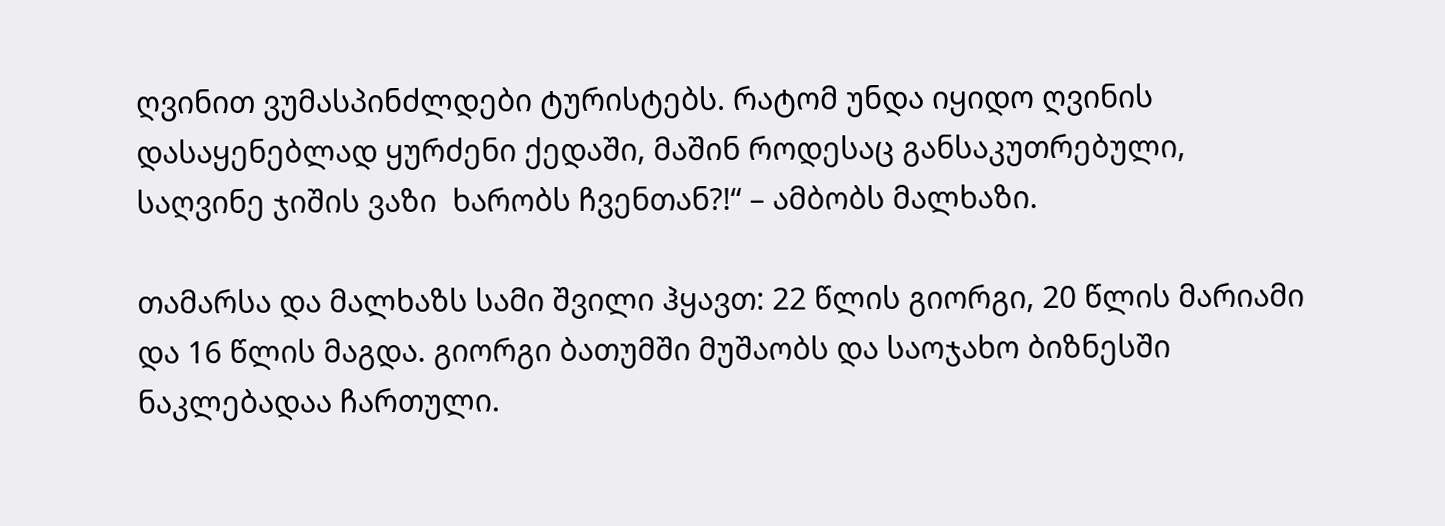ღვინით ვუმასპინძლდები ტურისტებს. რატომ უნდა იყიდო ღვინის დასაყენებლად ყურძენი ქედაში, მაშინ როდესაც განსაკუთრებული, საღვინე ჯიშის ვაზი  ხარობს ჩვენთან?!“ – ამბობს მალხაზი.

თამარსა და მალხაზს სამი შვილი ჰყავთ: 22 წლის გიორგი, 20 წლის მარიამი და 16 წლის მაგდა. გიორგი ბათუმში მუშაობს და საოჯახო ბიზნესში ნაკლებადაა ჩართული.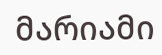მარიამი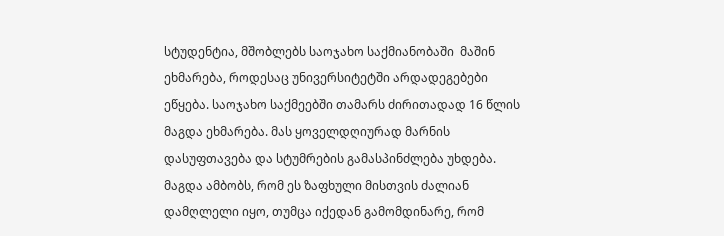სტუდენტია, მშობლებს საოჯახო საქმიანობაში  მაშინ ეხმარება, როდესაც უნივერსიტეტში არდადეგებები ეწყება. საოჯახო საქმეებში თამარს ძირითადად 16 წლის მაგდა ეხმარება. მას ყოველდღიურად მარნის დასუფთავება და სტუმრების გამასპინძლება უხდება. მაგდა ამბობს, რომ ეს ზაფხული მისთვის ძალიან დამღლელი იყო, თუმცა იქედან გამომდინარე, რომ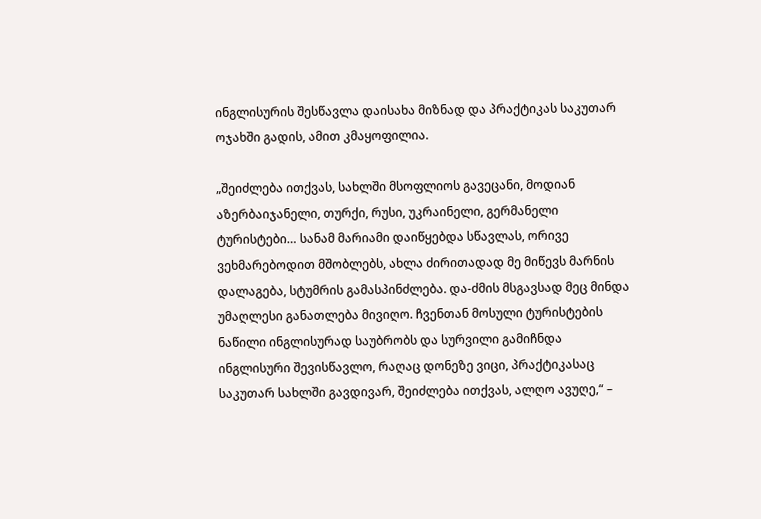ინგლისურის შესწავლა დაისახა მიზნად და პრაქტიკას საკუთარ ოჯახში გადის, ამით კმაყოფილია.

„შეიძლება ითქვას, სახლში მსოფლიოს გავეცანი, მოდიან აზერბაიჯანელი, თურქი, რუსი, უკრაინელი, გერმანელი ტურისტები… სანამ მარიამი დაიწყებდა სწავლას, ორივე ვეხმარებოდით მშობლებს, ახლა ძირითადად მე მიწევს მარნის დალაგება, სტუმრის გამასპინძლება. და-ძმის მსგავსად მეც მინდა უმაღლესი განათლება მივიღო. ჩვენთან მოსული ტურისტების ნაწილი ინგლისურად საუბრობს და სურვილი გამიჩნდა ინგლისური შევისწავლო, რაღაც დონეზე ვიცი, პრაქტიკასაც საკუთარ სახლში გავდივარ, შეიძლება ითქვას, ალღო ავუღე,“ –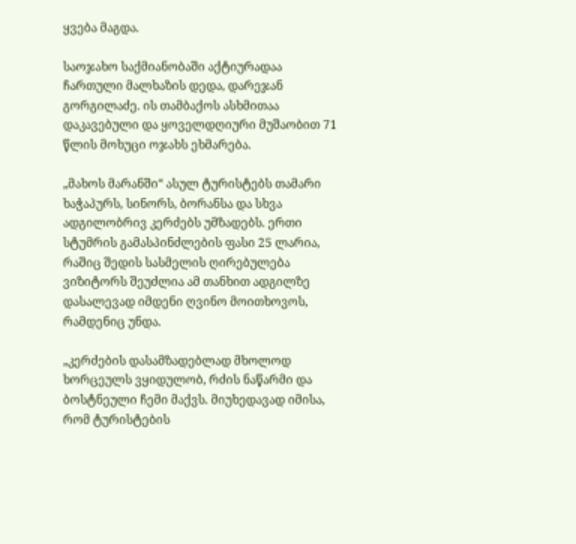ყვება მაგდა.

საოჯახო საქმიანობაში აქტიურადაა ჩართული მალხაზის დედა, დარეჯან გორგილაძე. ის თამბაქოს ასხმითაა დაკავებული და ყოველდღიური მუშაობით 71 წლის მოხუცი ოჯახს ეხმარება.

„მახოს მარანში“ ასულ ტურისტებს თამარი ხაჭაპურს, სინორს, ბორანსა და სხვა ადგილობრივ კერძებს უმზადებს. ერთი სტუმრის გამასპინძლების ფასი 25 ლარია, რაშიც შედის სასმელის ღირებულება ვიზიტორს შეუძლია ამ თანხით ადგილზე დასალევად იმდენი ღვინო მოითხოვოს, რამდენიც უნდა.

„კერძების დასამზადებლად მხოლოდ ხორცეულს ვყიდულობ, რძის ნაწარმი და ბოსტნეული ჩემი მაქვს. მიუხედავად იმისა, რომ ტურისტების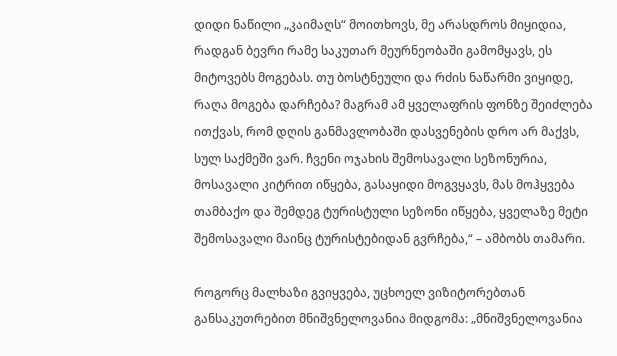დიდი ნაწილი „კაიმაღს“ მოითხოვს, მე არასდროს მიყიდია, რადგან ბევრი რამე საკუთარ მეურნეობაში გამომყავს, ეს მიტოვებს მოგებას. თუ ბოსტნეული და რძის ნაწარმი ვიყიდე, რაღა მოგება დარჩება? მაგრამ ამ ყველაფრის ფონზე შეიძლება ითქვას, რომ დღის განმავლობაში დასვენების დრო არ მაქვს, სულ საქმეში ვარ. ჩვენი ოჯახის შემოსავალი სეზონურია, მოსავალი კიტრით იწყება, გასაყიდი მოგვყავს, მას მოჰყვება თამბაქო და შემდეგ ტურისტული სეზონი იწყება, ყველაზე მეტი შემოსავალი მაინც ტურისტებიდან გვრჩება,“ – ამბობს თამარი.

როგორც მალხაზი გვიყვება, უცხოელ ვიზიტორებთან განსაკუთრებით მნიშვნელოვანია მიდგომა: „მნიშვნელოვანია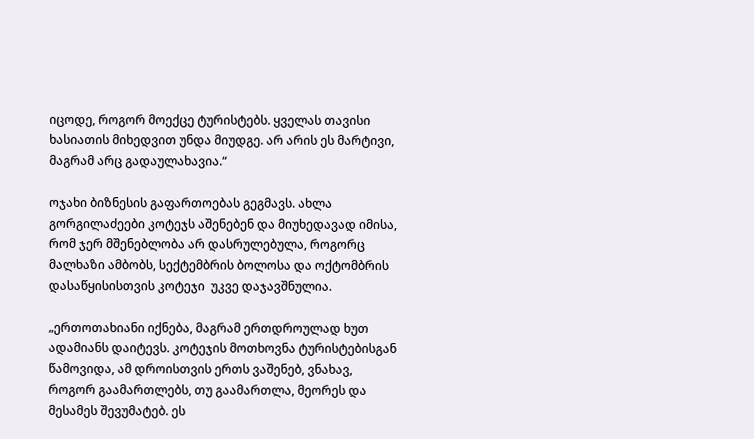იცოდე, როგორ მოექცე ტურისტებს. ყველას თავისი ხასიათის მიხედვით უნდა მიუდგე. არ არის ეს მარტივი, მაგრამ არც გადაულახავია.“

ოჯახი ბიზნესის გაფართოებას გეგმავს. ახლა გორგილაძეები კოტეჯს აშენებენ და მიუხედავად იმისა, რომ ჯერ მშენებლობა არ დასრულებულა, როგორც მალხაზი ამბობს, სექტემბრის ბოლოსა და ოქტომბრის დასაწყისისთვის კოტეჯი  უკვე დაჯავშნულია.

„ერთოთახიანი იქნება, მაგრამ ერთდროულად ხუთ ადამიანს დაიტევს. კოტეჯის მოთხოვნა ტურისტებისგან წამოვიდა, ამ დროისთვის ერთს ვაშენებ, ვნახავ, როგორ გაამართლებს, თუ გაამართლა, მეორეს და მესამეს შევუმატებ. ეს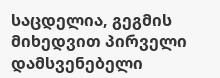საცდელია, გეგმის მიხედვით პირველი დამსვენებელი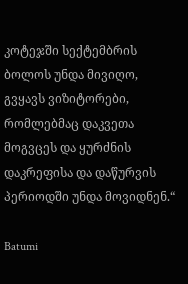კოტეჯში სექტემბრის ბოლოს უნდა მივიღო, გვყავს ვიზიტორები, რომლებმაც დაკვეთა მოგვცეს და ყურძნის დაკრეფისა და დაწურვის პერიოდში უნდა მოვიდნენ.“

Batumi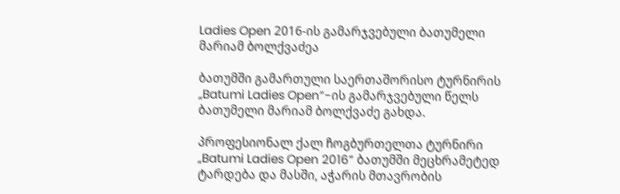Ladies Open 2016-ის გამარჯვებული ბათუმელი მარიამ ბოლქვაძეა

ბათუმში გამართული საერთაშორისო ტურნირის „Batumi Ladies Open”-ის გამარჯვებული წელს ბათუმელი მარიამ ბოლქვაძე გახდა.

პროფესიონალ ქალ ჩოგბურთელთა ტურნირი „Batumi Ladies Open 2016” ბათუმში მეცხრამეტედ ტარდება და მასში, აჭარის მთავრობის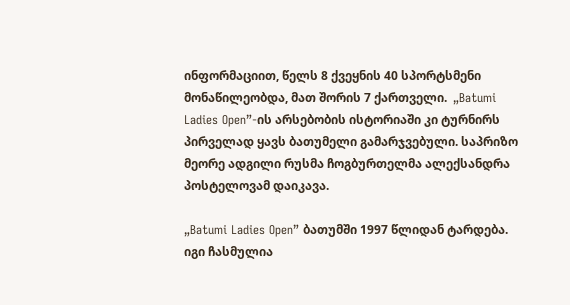ინფორმაციით, წელს 8 ქვეყნის 40 სპორტსმენი მონაწილეობდა, მათ შორის 7 ქართველი.  „Batumi Ladies Open”-ის არსებობის ისტორიაში კი ტურნირს პირველად ყავს ბათუმელი გამარჯვებული. საპრიზო მეორე ადგილი რუსმა ჩოგბურთელმა ალექსანდრა პოსტელოვამ დაიკავა.

„Batumi Ladies Open” ბათუმში 1997 წლიდან ტარდება. იგი ჩასმულია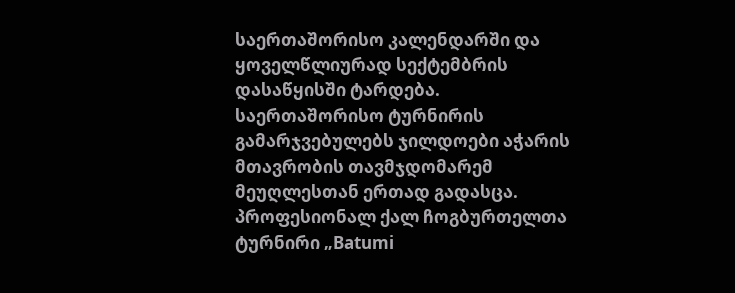საერთაშორისო კალენდარში და ყოველწლიურად სექტემბრის დასაწყისში ტარდება. საერთაშორისო ტურნირის გამარჯვებულებს ჯილდოები აჭარის მთავრობის თავმჯდომარემ მეუღლესთან ერთად გადასცა. პროფესიონალ ქალ ჩოგბურთელთა ტურნირი „Batumi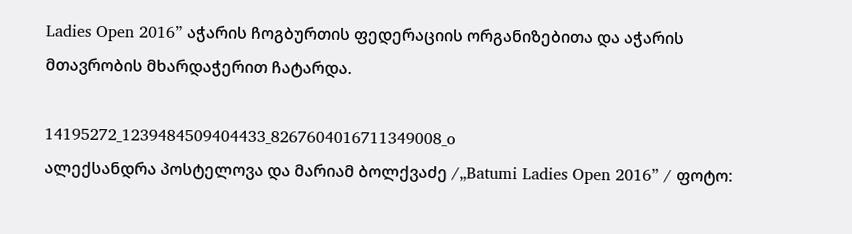Ladies Open 2016” აჭარის ჩოგბურთის ფედერაციის ორგანიზებითა და აჭარის მთავრობის მხარდაჭერით ჩატარდა.

14195272_1239484509404433_8267604016711349008_o
ალექსანდრა პოსტელოვა და მარიამ ბოლქვაძე /„Batumi Ladies Open 2016” / ფოტო: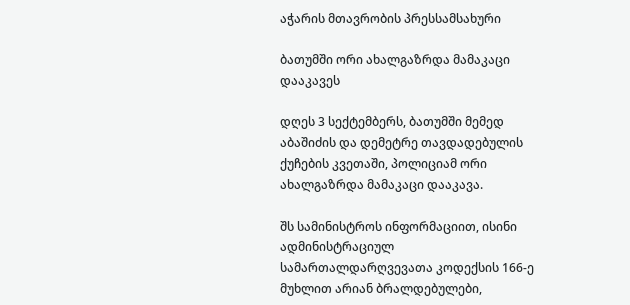აჭარის მთავრობის პრესსამსახური

ბათუმში ორი ახალგაზრდა მამაკაცი დააკავეს

დღეს 3 სექტემბერს, ბათუმში მემედ აბაშიძის და დემეტრე თავდადებულის ქუჩების კვეთაში, პოლიციამ ორი ახალგაზრდა მამაკაცი დააკავა.

შს სამინისტროს ინფორმაციით, ისინი ადმინისტრაციულ სამართალდარღვევათა კოდექსის 166-ე მუხლით არიან ბრალდებულები,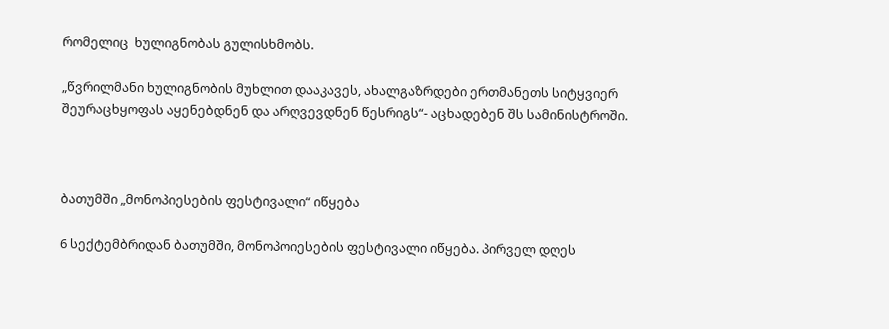რომელიც  ხულიგნობას გულისხმობს.

„წვრილმანი ხულიგნობის მუხლით დააკავეს, ახალგაზრდები ერთმანეთს სიტყვიერ შეურაცხყოფას აყენებდნენ და არღვევდნენ წესრიგს“- აცხადებენ შს სამინისტროში.



ბათუმში „მონოპიესების ფესტივალი“ იწყება

6 სექტემბრიდან ბათუმში, მონოპოიესების ფესტივალი იწყება. პირველ დღეს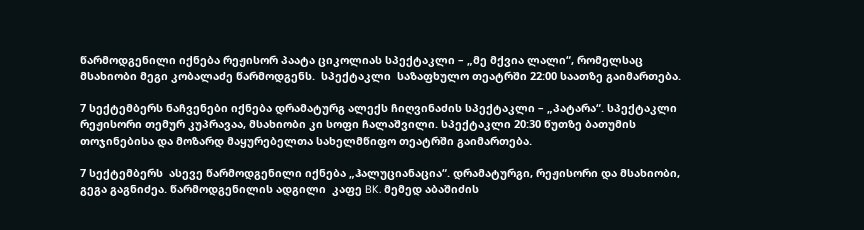წარმოდგენილი იქნება რეჟისორ პაატა ციკოლიას სპექტაკლი – „მე მქვია ლალი“, რომელსაც მსახიობი მეგი კობალაძე წარმოდგენს.  სპექტაკლი  საზაფხულო თეატრში 22:00 საათზე გაიმართება.

7 სექტემბერს ნაჩვენები იქნება დრამატურგ ალექს ჩიღვინაძის სპექტაკლი – „პატარა“. სპექტაკლი რეჟისორი თემურ კუპრავაა, მსახიობი კი სოფი ჩალაშვილი. სპექტაკლი 20:30 წუთზე ბათუმის თოჯინებისა და მოზარდ მაყურებელთა სახელმწიფო თეატრში გაიმართება.

7 სექტემბერს  ასევე წარმოდგენილი იქნება „ჰალუციანაცია“. დრამატურგი, რეჟისორი და მსახიობი, გეგა გაგნიძეა. წარმოდგენილის ადგილი  კაფე BK. მემედ აბაშიძის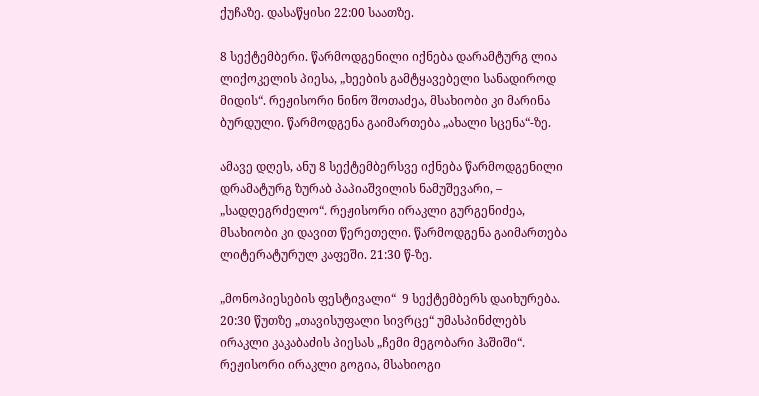ქუჩაზე. დასაწყისი 22:00 საათზე.

8 სექტემბერი. წარმოდგენილი იქნება დარამტურგ ლია ლიქოკელის პიესა, „ხეების გამტყავებელი სანადიროდ მიდის“. რეჟისორი ნინო შოთაძეა, მსახიობი კი მარინა ბურდული. წარმოდგენა გაიმართება „ახალი სცენა“-ზე.

ამავე დღეს, ანუ 8 სექტემბერსვე იქნება წარმოდგენილი დრამატურგ ზურაბ პაპიაშვილის ნამუშევარი, – „სადღეგრძელო“. რეჟისორი ირაკლი გურგენიძეა, მსახიობი კი დავით წერეთელი. წარმოდგენა გაიმართება ლიტერატურულ კაფეში. 21:30 წ-ზე.

„მონოპიესების ფესტივალი“  9 სექტემბერს დაიხურება. 20:30 წუთზე „თავისუფალი სივრცე“ უმასპინძლებს ირაკლი კაკაბაძის პიესას „ჩემი მეგობარი ჰაშიში“. რეჟისორი ირაკლი გოგია, მსახიოგი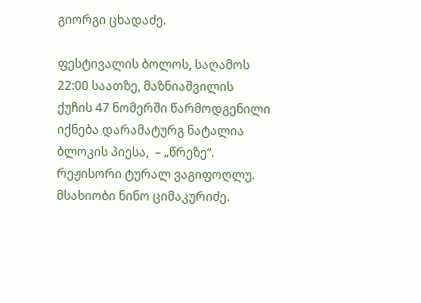გიორგი ცხადაძე.

ფესტივალის ბოლოს, საღამოს 22:00 საათზე, მაზნიაშვილის ქუჩის 47 ნომერში წარმოდგენილი იქნება დარამატურგ ნატალია ბლოკის პიესა,  – „წრეზე“. რეჟისორი ტურალ ვაგიფოღლუ. მსახიობი ნინო ციმაკურიძე.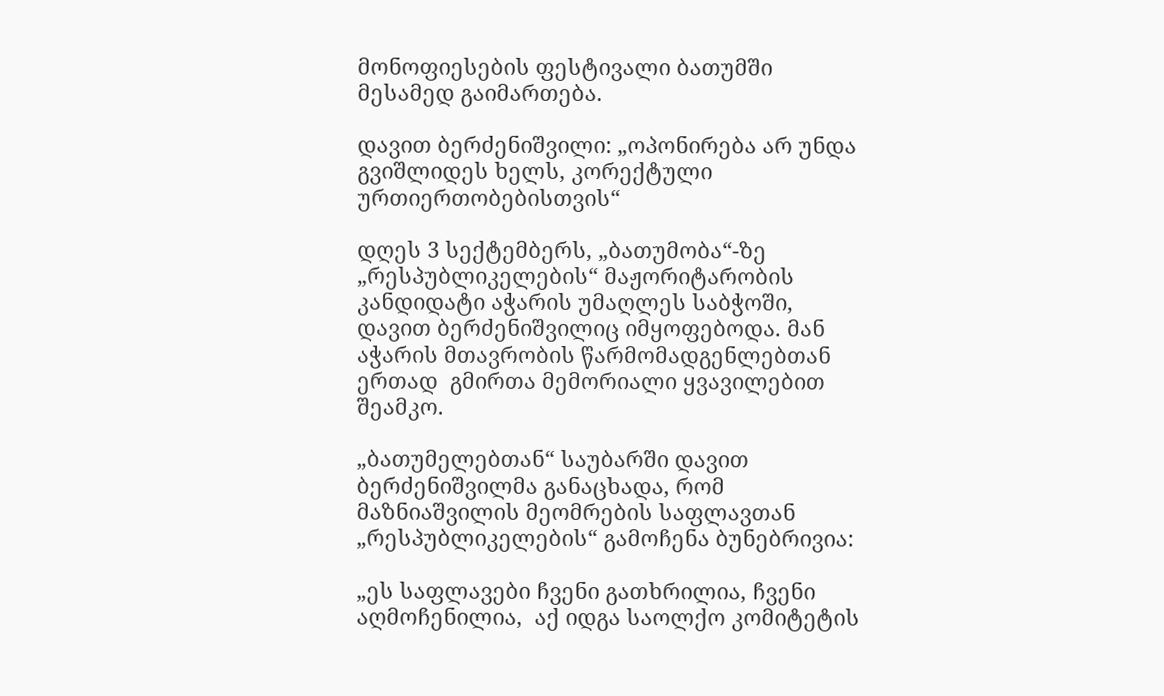მონოფიესების ფესტივალი ბათუმში მესამედ გაიმართება.

დავით ბერძენიშვილი: „ოპონირება არ უნდა გვიშლიდეს ხელს, კორექტული ურთიერთობებისთვის“

დღეს 3 სექტემბერს, „ბათუმობა“-ზე  „რესპუბლიკელების“ მაჟორიტარობის კანდიდატი აჭარის უმაღლეს საბჭოში, დავით ბერძენიშვილიც იმყოფებოდა. მან აჭარის მთავრობის წარმომადგენლებთან ერთად  გმირთა მემორიალი ყვავილებით შეამკო.

„ბათუმელებთან“ საუბარში დავით ბერძენიშვილმა განაცხადა, რომ მაზნიაშვილის მეომრების საფლავთან „რესპუბლიკელების“ გამოჩენა ბუნებრივია:

„ეს საფლავები ჩვენი გათხრილია, ჩვენი აღმოჩენილია,  აქ იდგა საოლქო კომიტეტის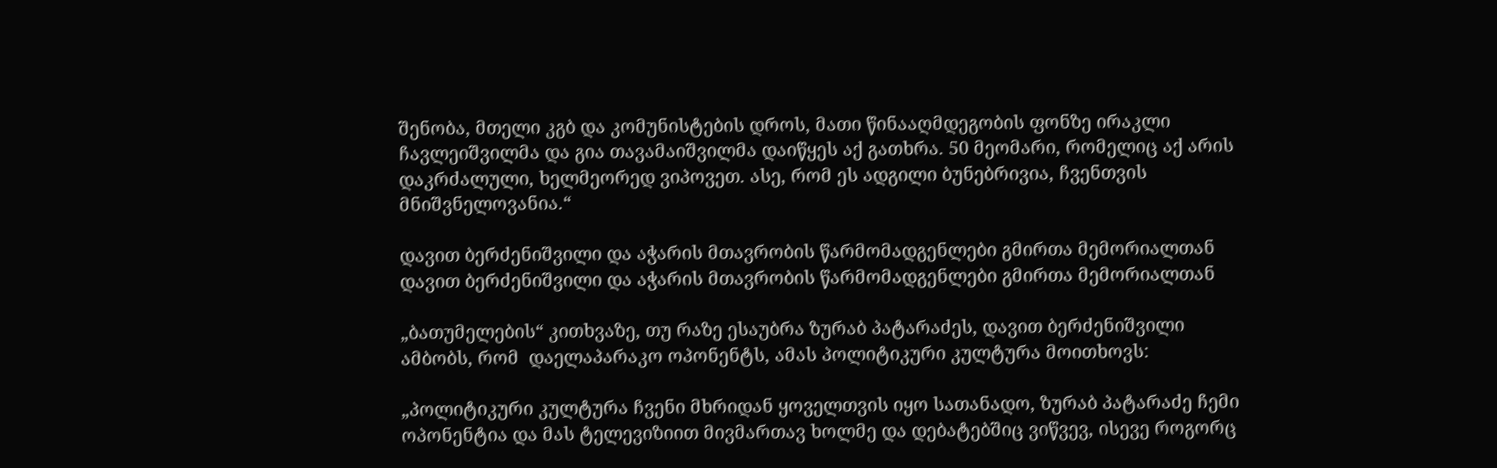შენობა, მთელი კგბ და კომუნისტების დროს, მათი წინააღმდეგობის ფონზე ირაკლი ჩავლეიშვილმა და გია თავამაიშვილმა დაიწყეს აქ გათხრა. 50 მეომარი, რომელიც აქ არის დაკრძალული, ხელმეორედ ვიპოვეთ. ასე, რომ ეს ადგილი ბუნებრივია, ჩვენთვის მნიშვნელოვანია.“

დავით ბერძენიშვილი და აჭარის მთავრობის წარმომადგენლები გმირთა მემორიალთან
დავით ბერძენიშვილი და აჭარის მთავრობის წარმომადგენლები გმირთა მემორიალთან

„ბათუმელების“ კითხვაზე, თუ რაზე ესაუბრა ზურაბ პატარაძეს, დავით ბერძენიშვილი ამბობს, რომ  დაელაპარაკო ოპონენტს, ამას პოლიტიკური კულტურა მოითხოვს:

„პოლიტიკური კულტურა ჩვენი მხრიდან ყოველთვის იყო სათანადო, ზურაბ პატარაძე ჩემი ოპონენტია და მას ტელევიზიით მივმართავ ხოლმე და დებატებშიც ვიწვევ, ისევე როგორც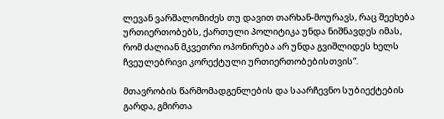ლევან ვარშალომიძეს თუ დავით თარხან-მოურავს, რაც შეეხება ურთიერთობებს, ქართული პოლიტიკა უნდა ნიშნავდეს იმას, რომ ძალიან მკვეთრი ოპონირება არ უნდა გვიშლიდეს ხელს ჩვეულებრივი კორექტული ურთიერთობებისთვის“.

მთავრობის წარმომადგენლების და საარჩევნო სუბიექტების გარდა, გმირთა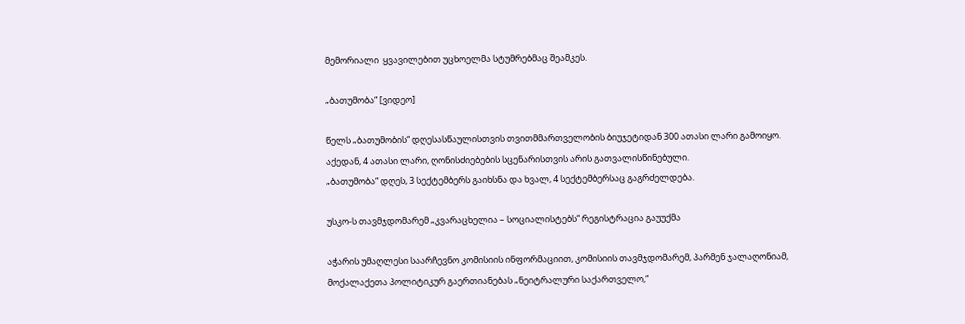მემორიალი  ყვავილებით უცხოელმა სტუმრებმაც შეამკეს.

„ბათუმობა“ [ვიდეო]

წელს „ბათუმობის“ დღესასწაულისთვის თვითმმართველობის ბიუჯეტიდან 300 ათასი ლარი გამოიყო. აქედან, 4 ათასი ლარი, ღონისძიებების სცენარისთვის არის გათვალისწინებული.
„ბათუმობა“ დღეს, 3 სექტემბერს გაიხსნა და ხვალ, 4 სექტემბერსაც გაგრძელდება.

უსკო-ს თავმჯდომარემ „კვარაცხელია – სოციალისტებს“ რეგისტრაცია გაუუქმა

აჭარის უმაღლესი საარჩევნო კომისიის ინფორმაციით, კომისიის თავმჯდომარემ, პარმენ ჯალაღონიამ, მოქალაქეთა პოლიტიკურ გაერთიანებას „ნეიტრალური საქართველო,“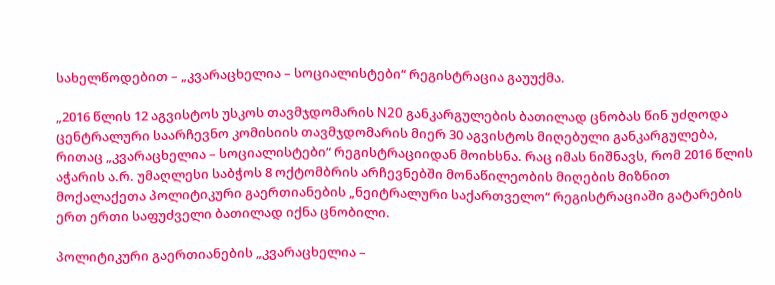სახელწოდებით – „კვარაცხელია – სოციალისტები“ რეგისტრაცია გაუუქმა.

„2016 წლის 12 აგვისტოს უსკოს თავმჯდომარის N20 განკარგულების ბათილად ცნობას წინ უძღოდა ცენტრალური საარჩევნო კომისიის თავმჯდომარის მიერ 30 აგვისტოს მიღებული განკარგულება, რითაც „კვარაცხელია – სოციალისტები“ რეგისტრაციიდან მოიხსნა. რაც იმას ნიშნავს, რომ 2016 წლის აჭარის ა.რ. უმაღლესი საბჭოს 8 ოქტომბრის არჩევნებში მონაწილეობის მიღების მიზნით მოქალაქეთა პოლიტიკური გაერთიანების „ნეიტრალური საქართველო“ რეგისტრაციაში გატარების ერთ ერთი საფუძველი ბათილად იქნა ცნობილი.

პოლიტიკური გაერთიანების „კვარაცხელია –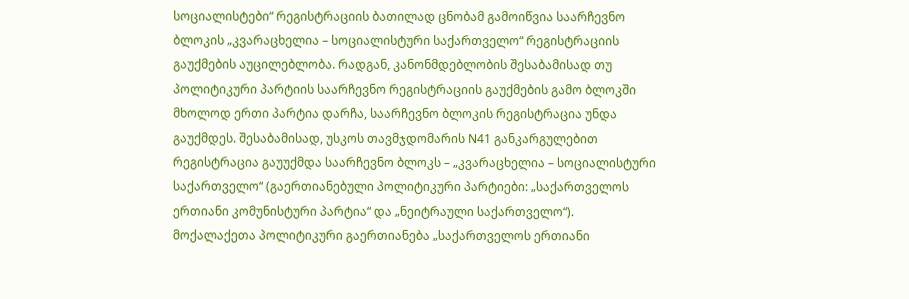სოციალისტები“ რეგისტრაციის ბათილად ცნობამ გამოიწვია საარჩევნო ბლოკის „კვარაცხელია – სოციალისტური საქართველო“ რეგისტრაციის გაუქმების აუცილებლობა. რადგან, კანონმდებლობის შესაბამისად თუ პოლიტიკური პარტიის საარჩევნო რეგისტრაციის გაუქმების გამო ბლოკში მხოლოდ ერთი პარტია დარჩა, საარჩევნო ბლოკის რეგისტრაცია უნდა გაუქმდეს. შესაბამისად, უსკოს თავმჯდომარის N41 განკარგულებით რეგისტრაცია გაუუქმდა საარჩევნო ბლოკს – „კვარაცხელია – სოციალისტური საქართველო“ (გაერთიანებული პოლიტიკური პარტიები: „საქართველოს ერთიანი კომუნისტური პარტია“ და „ნეიტრაული საქართველო“). მოქალაქეთა პოლიტიკური გაერთიანება „საქართველოს ერთიანი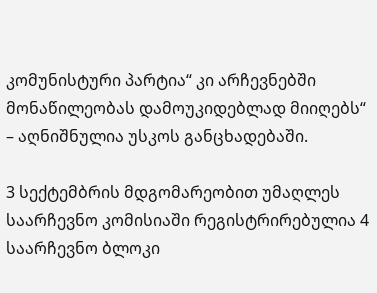კომუნისტური პარტია“ კი არჩევნებში მონაწილეობას დამოუკიდებლად მიიღებს“ – აღნიშნულია უსკოს განცხადებაში.

3 სექტემბრის მდგომარეობით უმაღლეს საარჩევნო კომისიაში რეგისტრირებულია 4 საარჩევნო ბლოკი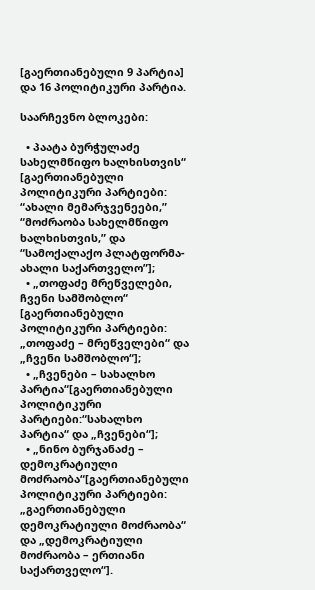[გაერთიანებული 9 პარტია] და 16 პოლიტიკური პარტია.

საარჩევნო ბლოკები:

  • პაატა ბურჭულაძე სახელმწიფო ხალხისთვის“ [გაერთიანებული პოლიტიკური პარტიები: “ახალი მემარჯვენეები,” “მოძრაობა სახელმწიფო ხალხისთვის,” და “სამოქალაქო პლატფორმა- ახალი საქართველო”];
  • „თოფაძე მრეწველები, ჩვენი სამშობლო“ [გაერთიანებული პოლიტიკური პარტიები: „თოფაძე – მრეწველები“ და „ჩვენი სამშობლო“];
  • „ჩვენები – სახალხო პარტია“[გაერთიანებული პოლიტიკური პარტიები:“სახალხო პარტია“ და „ჩვენები“];
  • „ნინო ბურჯანაძე – დემოკრატიული მოძრაობა“[გაერთიანებული პოლიტიკური პარტიები: „გაერთიანებული დემოკრატიული მოძრაობა“ და „დემოკრატიული მოძრაობა – ერთიანი საქართველო“].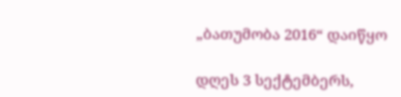„ბათუმობა 2016“ დაიწყო

დღეს 3 სექტემბერს,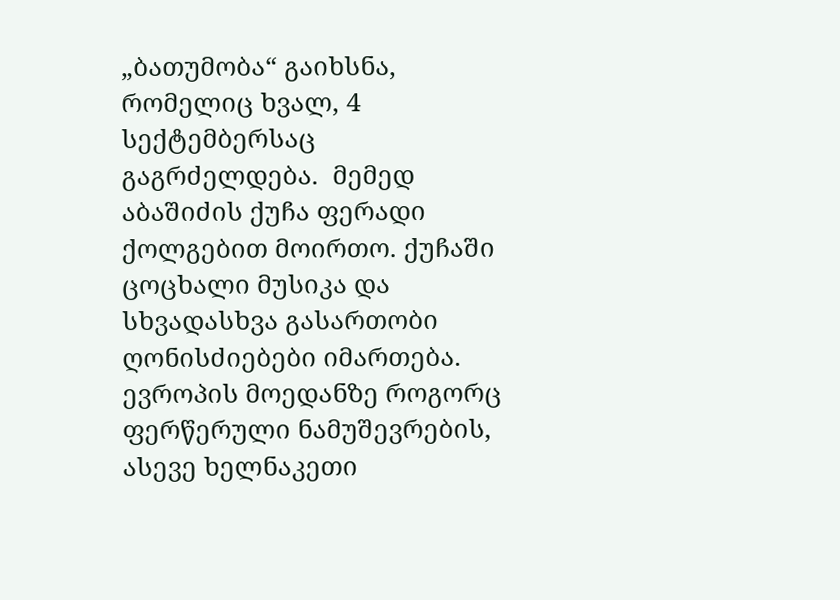„ბათუმობა“ გაიხსნა, რომელიც ხვალ, 4 სექტემბერსაც გაგრძელდება.  მემედ აბაშიძის ქუჩა ფერადი ქოლგებით მოირთო. ქუჩაში ცოცხალი მუსიკა და სხვადასხვა გასართობი ღონისძიებები იმართება. ევროპის მოედანზე როგორც ფერწერული ნამუშევრების, ასევე ხელნაკეთი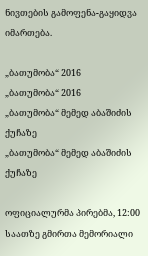ნივთების გამოფენა-გაყიდვა იმართება.

„ბათუმობა“ 2016
„ბათუმობა“ 2016
„ბათუმობა“ მემედ აბაშიძის ქუჩაზე
„ბათუმობა“ მემედ აბაშიძის ქუჩაზე

ოფიციალურმა პირებმა, 12:00 საათზე გმირთა მემორიალი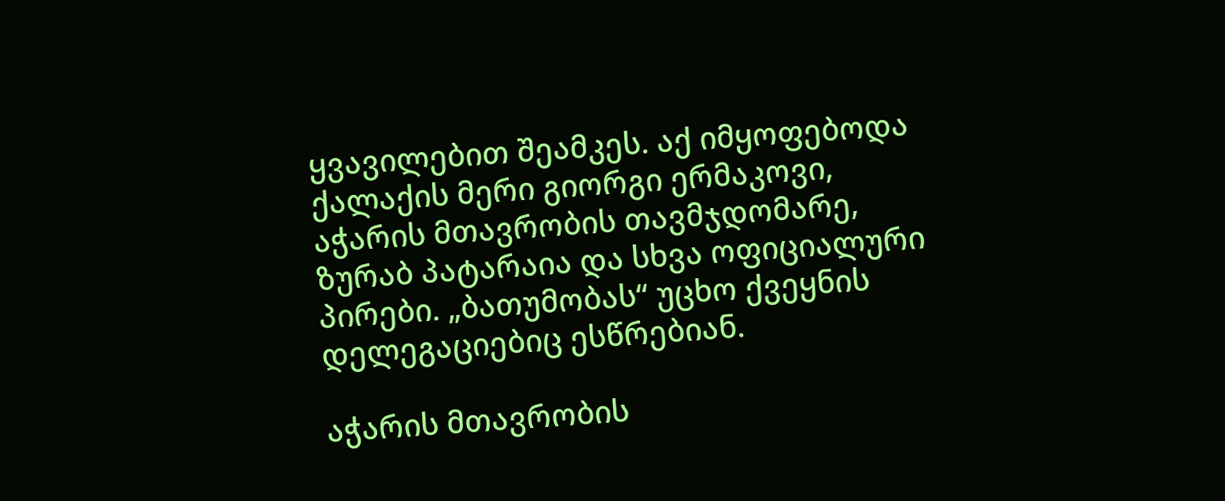ყვავილებით შეამკეს. აქ იმყოფებოდა ქალაქის მერი გიორგი ერმაკოვი, აჭარის მთავრობის თავმჯდომარე, ზურაბ პატარაია და სხვა ოფიციალური პირები. „ბათუმობას“ უცხო ქვეყნის დელეგაციებიც ესწრებიან.

აჭარის მთავრობის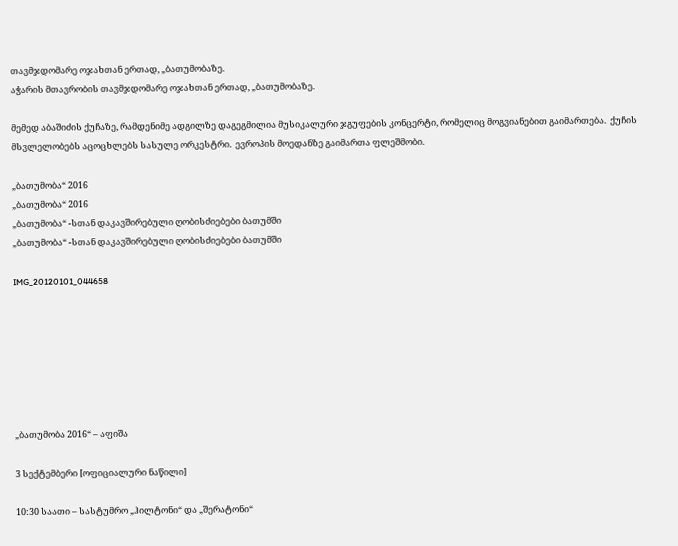თავმჯდომარე ოჯახთან ერთად, „ბათუმობაზე.
აჭარის მთავრობის თავმჯდომარე ოჯახთან ერთად, „ბათუმობაზე.

მემედ აბაშიძის ქუჩაზე, რამდენიმე ადგილზე დაგეგმილია მუსიკალური ჯგუფების კონცერტი, რომელიც მოგვიანებით გაიმართება.  ქუჩის მსვლელობებს აცოცხლებს სასულე ორკესტრი.  ევროპის მოედანზე გაიმართა ფლეშმობი.

„ბათუმობა“ 2016
„ბათუმობა“ 2016
„ბათუმობა“ -სთან დაკავშირებული ღობისძიებები ბათუმში
„ბათუმობა“ -სთან დაკავშირებული ღობისძიებები ბათუმში

IMG_20120101_044658







„ბათუმობა 2016“ – აფიშა

3 სექტემბერი [ოფიციალური ნაწილი]

10:30 საათი – სასტუმრო „ჰილტონი“ და „შერატონი“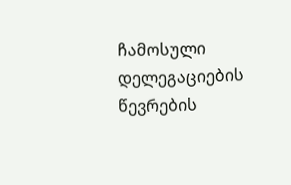ჩამოსული დელეგაციების წევრების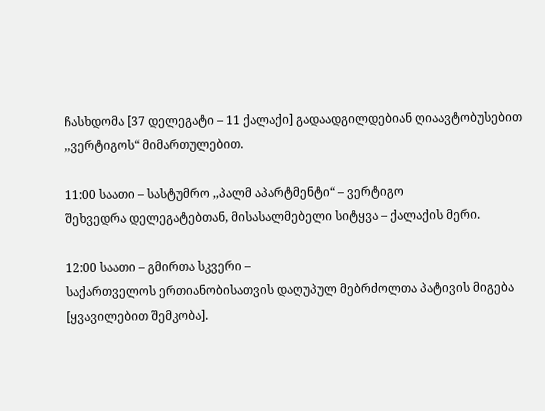ჩასხდომა [37 დელეგატი – 11 ქალაქი] გადაადგილდებიან ღიაავტობუსებით ,,ვერტიგოს“ მიმართულებით.

11:00 საათი – სასტუმრო ,,პალმ აპარტმენტი“ – ვერტიგო
შეხვედრა დელეგატებთან, მისასალმებელი სიტყვა – ქალაქის მერი.

12:00 საათი – გმირთა სკვერი –
საქართველოს ერთიანობისათვის დაღუპულ მებრძოლთა პატივის მიგება [ყვავილებით შემკობა].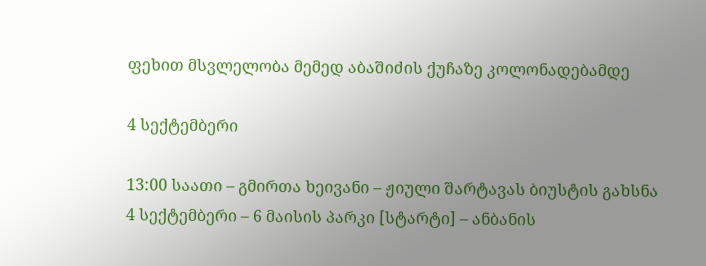ფეხით მსვლელობა მემედ აბაშიძის ქუჩაზე კოლონადებამდე

4 სექტემბერი

13:00 საათი – გმირთა ხეივანი – ჟიული შარტავას ბიუსტის გახსნა
4 სექტემბერი – 6 მაისის პარკი [სტარტი] – ანბანის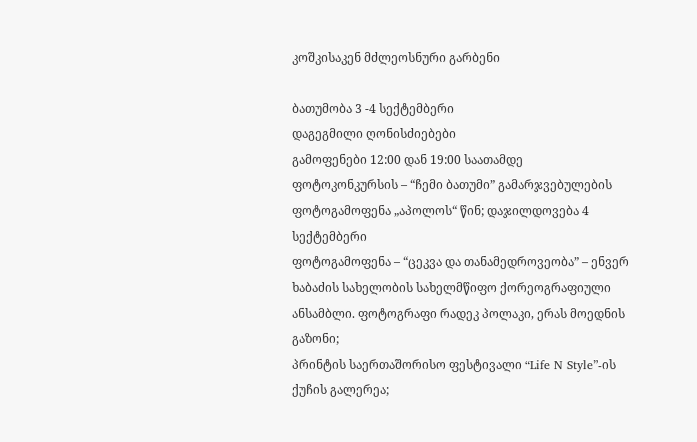კოშკისაკენ მძლეოსნური გარბენი

ბათუმობა 3 -4 სექტემბერი
დაგეგმილი ღონისძიებები
გამოფენები 12:00 დან 19:00 საათამდე
ფოტოკონკურსის – “ჩემი ბათუმი” გამარჯვებულების ფოტოგამოფენა „აპოლოს“ წინ; დაჯილდოვება 4 სექტემბერი
ფოტოგამოფენა – “ცეკვა და თანამედროვეობა” – ენვერ ხაბაძის სახელობის სახელმწიფო ქორეოგრაფიული ანსამბლი. ფოტოგრაფი რადეკ პოლაკი, ერას მოედნის გაზონი;
პრინტის საერთაშორისო ფესტივალი “Life N Style”-ის ქუჩის გალერეა;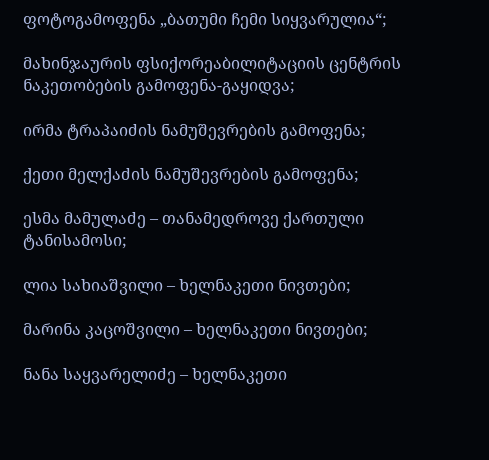ფოტოგამოფენა „ბათუმი ჩემი სიყვარულია“;

მახინჯაურის ფსიქორეაბილიტაციის ცენტრის ნაკეთობების გამოფენა-გაყიდვა;

ირმა ტრაპაიძის ნამუშევრების გამოფენა;

ქეთი მელქაძის ნამუშევრების გამოფენა;

ესმა მამულაძე – თანამედროვე ქართული ტანისამოსი;

ლია სახიაშვილი – ხელნაკეთი ნივთები;

მარინა კაცოშვილი – ხელნაკეთი ნივთები;

ნანა საყვარელიძე – ხელნაკეთი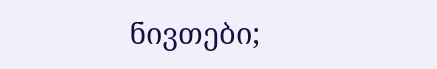ნივთები;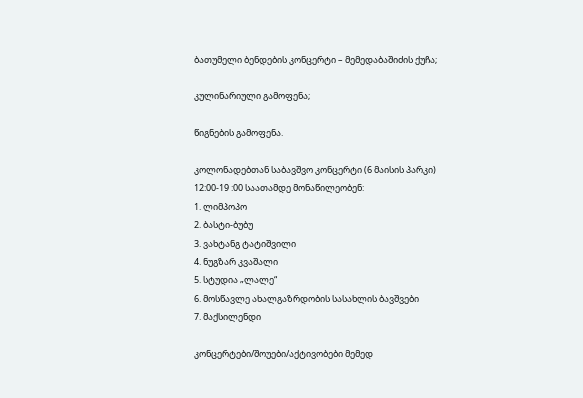ბათუმელი ბენდების კონცერტი – მემედაბაშიძის ქუჩა;

კულინარიული გამოფენა;

წიგნების გამოფენა.

კოლონადებთან საბავშვო კონცერტი (6 მაისის პარკი)
12:00-19 :00 საათამდე მონაწილეობენ:
1. ლიმპოპო
2. ბასტი-ბუბუ
3. ვახტანგ ტატიშვილი
4. ნუგზარ კვაშალი
5. სტუდია „ლალე“
6. მოსწავლე ახალგაზრდობის სასახლის ბავშვები
7. მაქსილენდი

კონცერტები/შოუები/აქტივობები მემედ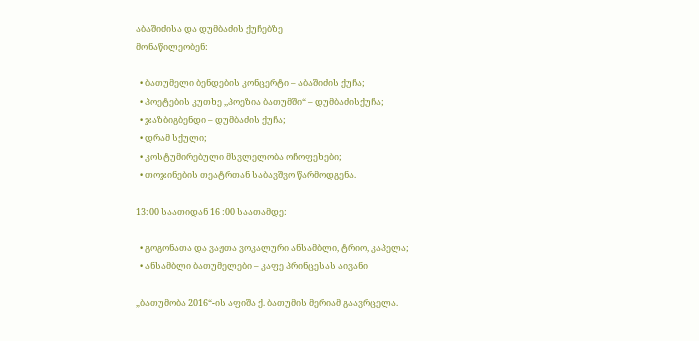აბაშიძისა და დუმბაძის ქუჩებზე
მონაწილეობენ:

  • ბათუმელი ბენდების კონცერტი – აბაშიძის ქუჩა;
  • პოეტების კუთხე ,,პოეზია ბათუმში“ – დუმბაძისქუჩა;
  • ჯაზბიგბენდი – დუმბაძის ქუჩა;
  • დრამ სქული;
  • კოსტუმირებული მსვლელობა ოჩოფეხები;
  • თოჯინების თეატრთან საბავშვო წარმოდგენა.

13:00 საათიდან 16 :00 საათამდე:

  • გოგონათა და ვაჟთა ვოკალური ანსამბლი, ტრიო, კაპელა;
  • ანსამბლი ბათუმელები – კაფე პრინცესას აივანი

„ბათუმობა 2016“-ის აფიშა ქ. ბათუმის მერიამ გაავრცელა.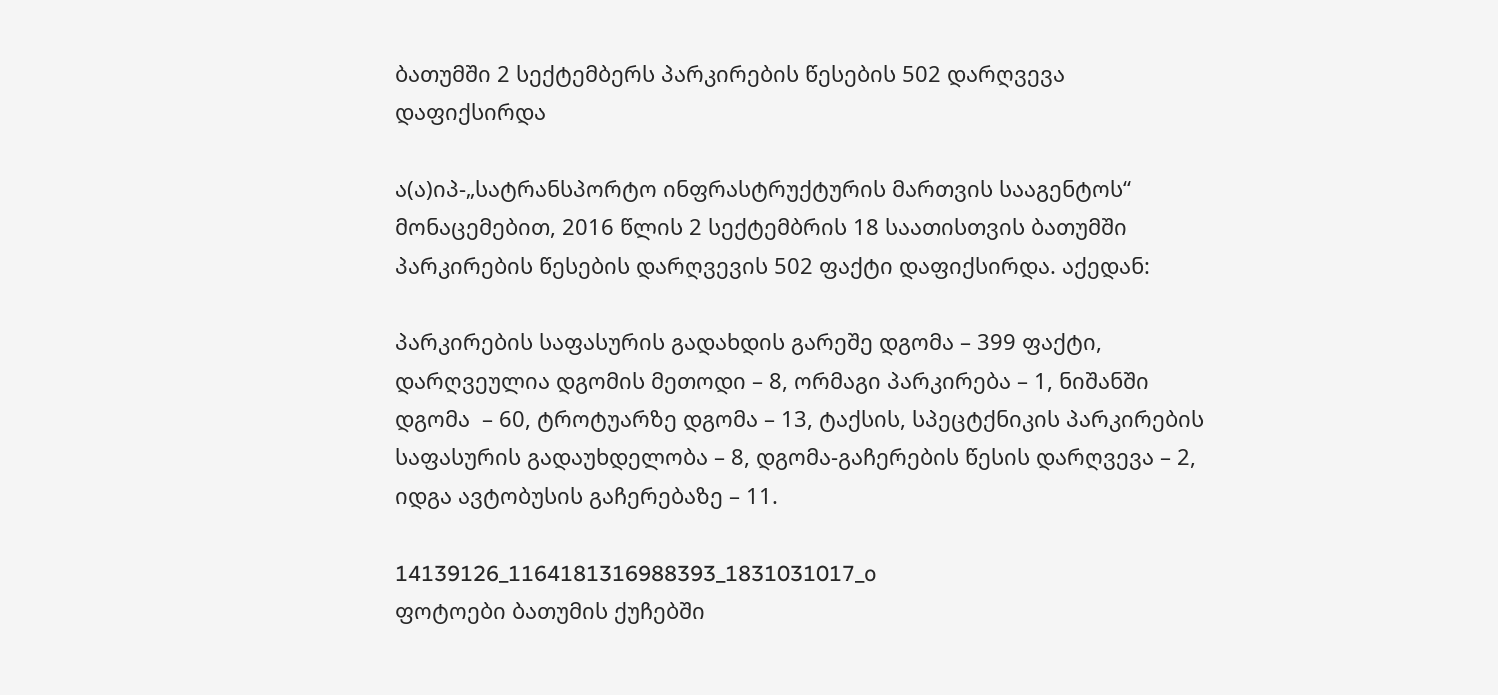ბათუმში 2 სექტემბერს პარკირების წესების 502 დარღვევა დაფიქსირდა

ა(ა)იპ-„სატრანსპორტო ინფრასტრუქტურის მართვის სააგენტოს“ მონაცემებით, 2016 წლის 2 სექტემბრის 18 საათისთვის ბათუმში პარკირების წესების დარღვევის 502 ფაქტი დაფიქსირდა. აქედან:

პარკირების საფასურის გადახდის გარეშე დგომა – 399 ფაქტი, დარღვეულია დგომის მეთოდი – 8, ორმაგი პარკირება – 1, ნიშანში დგომა  – 60, ტროტუარზე დგომა – 13, ტაქსის, სპეცტქნიკის პარკირების საფასურის გადაუხდელობა – 8, დგომა-გაჩერების წესის დარღვევა – 2, იდგა ავტობუსის გაჩერებაზე – 11.

14139126_1164181316988393_1831031017_o
ფოტოები ბათუმის ქუჩებში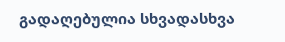გადაღებულია სხვადასხვა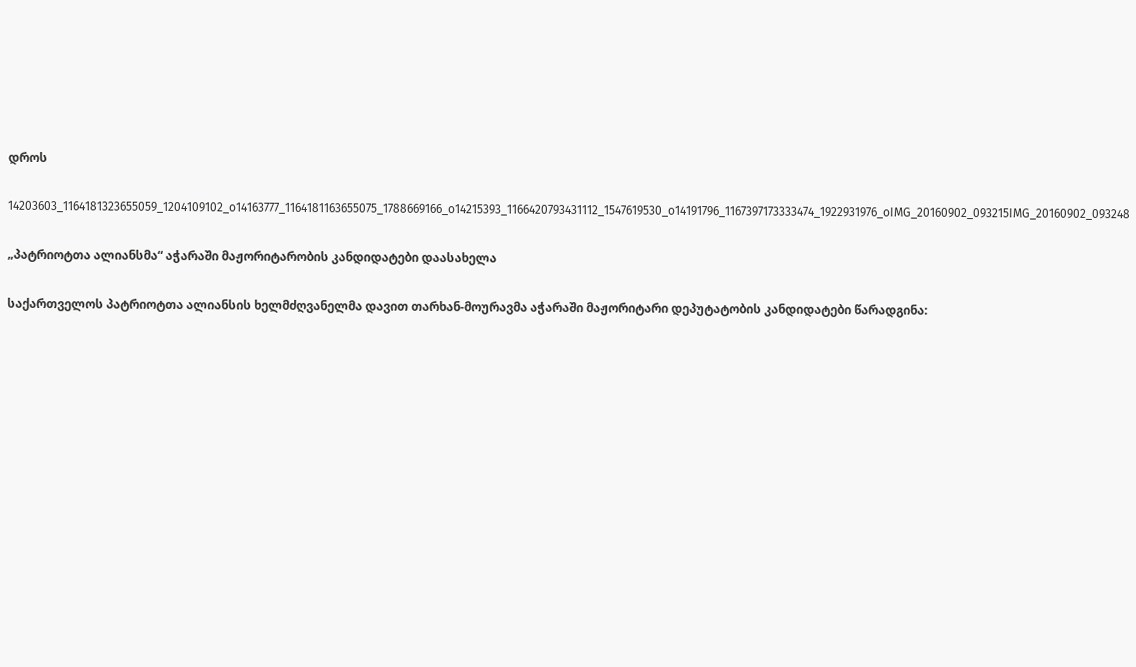დროს

14203603_1164181323655059_1204109102_o14163777_1164181163655075_1788669166_o14215393_1166420793431112_1547619530_o14191796_1167397173333474_1922931976_oIMG_20160902_093215IMG_20160902_093248

„პატრიოტთა ალიანსმა“ აჭარაში მაჟორიტარობის კანდიდატები დაასახელა

საქართველოს პატრიოტთა ალიანსის ხელმძღვანელმა დავით თარხან-მოურავმა აჭარაში მაჟორიტარი დეპუტატობის კანდიდატები წარადგინა: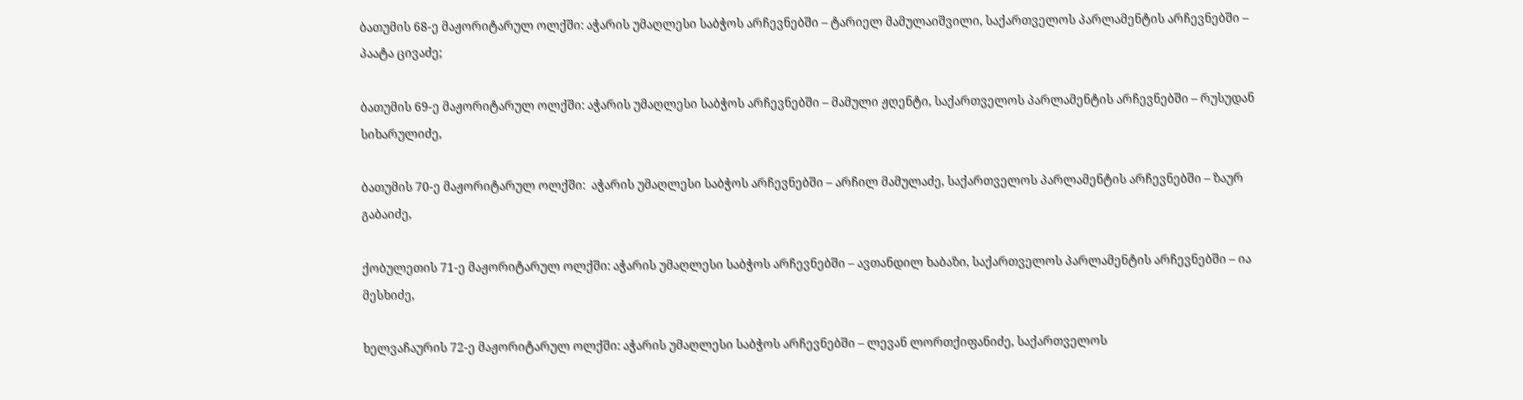ბათუმის 68-ე მაჟორიტარულ ოლქში: აჭარის უმაღლესი საბჭოს არჩევნებში – ტარიელ მამულაიშვილი, საქართველოს პარლამენტის არჩევნებში – პაატა ცივაძე;

ბათუმის 69-ე მაჟორიტარულ ოლქში: აჭარის უმაღლესი საბჭოს არჩევნებში – მამული ჟღენტი, საქართველოს პარლამენტის არჩევნებში – რუსუდან სიხარულიძე,

ბათუმის 70-ე მაჟორიტარულ ოლქში:  აჭარის უმაღლესი საბჭოს არჩევნებში – არჩილ მამულაძე, საქართველოს პარლამენტის არჩევნებში – ზაურ გაბაიძე,

ქობულეთის 71-ე მაჟორიტარულ ოლქში: აჭარის უმაღლესი საბჭოს არჩევნებში – ავთანდილ ხაბაზი, საქართველოს პარლამენტის არჩევნებში – ია მესხიძე,

ხელვაჩაურის 72-ე მაჟორიტარულ ოლქში: აჭარის უმაღლესი საბჭოს არჩევნებში – ლევან ლორთქიფანიძე, საქართველოს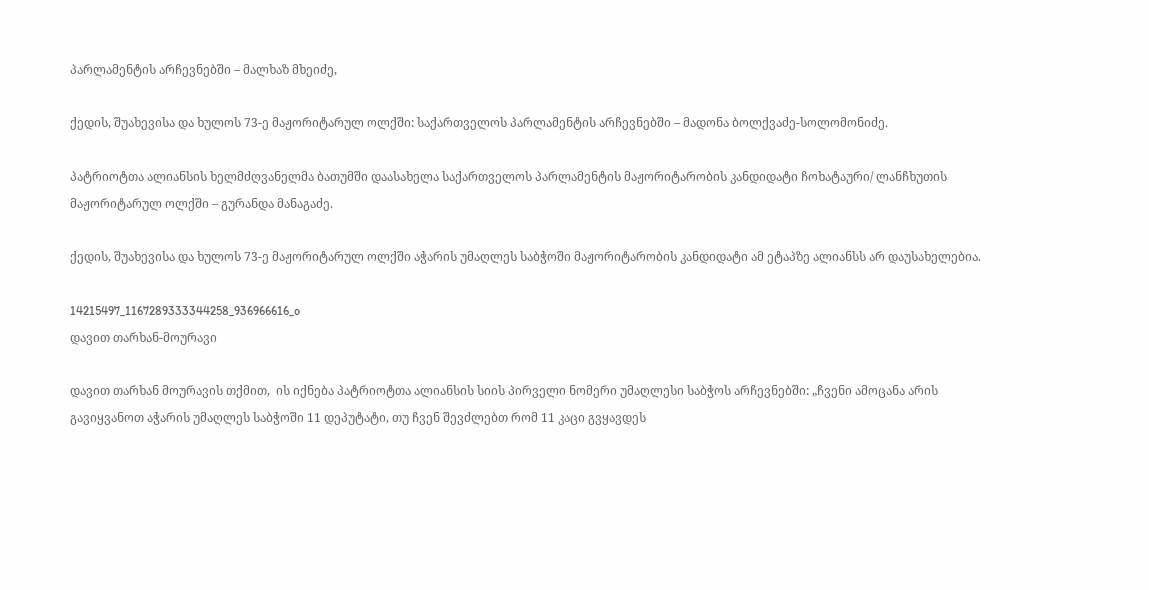პარლამენტის არჩევნებში – მალხაზ მხეიძე,

ქედის, შუახევისა და ხულოს 73-ე მაჟორიტარულ ოლქში: საქართველოს პარლამენტის არჩევნებში – მადონა ბოლქვაძე-სოლომონიძე.

პატრიოტთა ალიანსის ხელმძღვანელმა ბათუმში დაასახელა საქართველოს პარლამენტის მაჟორიტარობის კანდიდატი ჩოხატაური/ ლანჩხუთის მაჟორიტარულ ოლქში – გურანდა მანაგაძე.

ქედის, შუახევისა და ხულოს 73-ე მაჟორიტარულ ოლქში აჭარის უმაღლეს საბჭოში მაჟორიტარობის კანდიდატი ამ ეტაპზე ალიანსს არ დაუსახელებია.

14215497_1167289333344258_936966616_o
დავით თარხან-მოურავი

დავით თარხან მოურავის თქმით,  ის იქნება პატრიოტთა ალიანსის სიის პირველი ნომერი უმაღლესი საბჭოს არჩევნებში: „ჩვენი ამოცანა არის გავიყვანოთ აჭარის უმაღლეს საბჭოში 11 დეპუტატი, თუ ჩვენ შევძლებთ რომ 11 კაცი გვყავდეს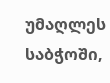უმაღლეს საბჭოში,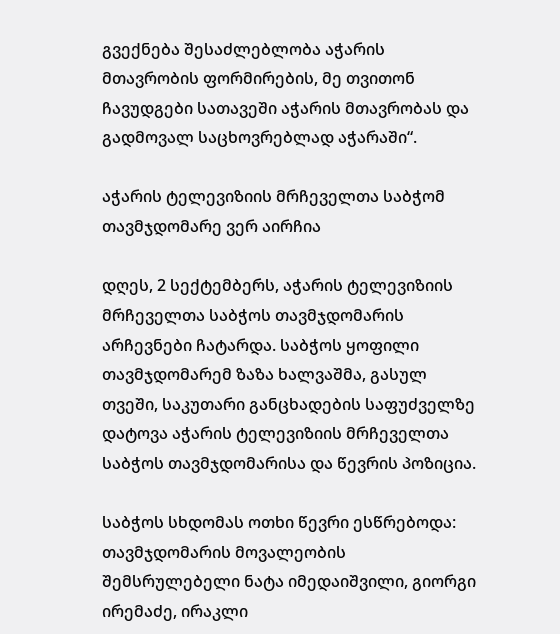გვექნება შესაძლებლობა აჭარის მთავრობის ფორმირების, მე თვითონ ჩავუდგები სათავეში აჭარის მთავრობას და გადმოვალ საცხოვრებლად აჭარაში“.

აჭარის ტელევიზიის მრჩეველთა საბჭომ თავმჯდომარე ვერ აირჩია

დღეს, 2 სექტემბერს, აჭარის ტელევიზიის მრჩეველთა საბჭოს თავმჯდომარის არჩევნები ჩატარდა. საბჭოს ყოფილი თავმჯდომარემ ზაზა ხალვაშმა, გასულ თვეში, საკუთარი განცხადების საფუძველზე დატოვა აჭარის ტელევიზიის მრჩეველთა საბჭოს თავმჯდომარისა და წევრის პოზიცია.

საბჭოს სხდომას ოთხი წევრი ესწრებოდა: თავმჯდომარის მოვალეობის შემსრულებელი ნატა იმედაიშვილი, გიორგი ირემაძე, ირაკლი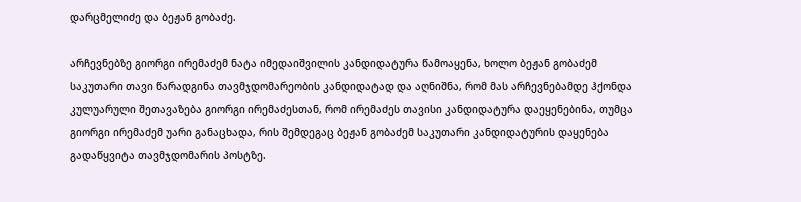დარცმელიძე და ბეჟან გობაძე.

არჩევნებზე გიორგი ირემაძემ ნატა იმედაიშვილის კანდიდატურა წამოაყენა, ხოლო ბეჟან გობაძემ საკუთარი თავი წარადგინა თავმჯდომარეობის კანდიდატად და აღნიშნა, რომ მას არჩევნებამდე ჰქონდა კულუარული შეთავაზება გიორგი ირემაძესთან, რომ ირემაძეს თავისი კანდიდატურა დაეყენებინა, თუმცა გიორგი ირემაძემ უარი განაცხადა, რის შემდეგაც ბეჟან გობაძემ საკუთარი კანდიდატურის დაყენება გადაწყვიტა თავმჯდომარის პოსტზე.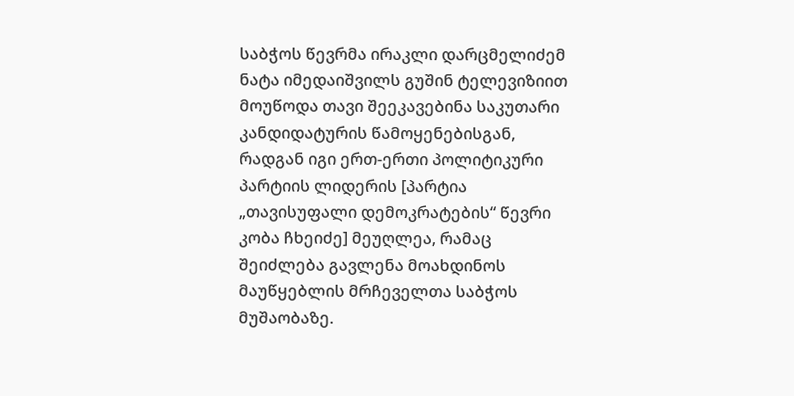საბჭოს წევრმა ირაკლი დარცმელიძემ ნატა იმედაიშვილს გუშინ ტელევიზიით მოუწოდა თავი შეეკავებინა საკუთარი კანდიდატურის წამოყენებისგან, რადგან იგი ერთ-ერთი პოლიტიკური პარტიის ლიდერის [პარტია „თავისუფალი დემოკრატების“ წევრი კობა ჩხეიძე] მეუღლეა, რამაც შეიძლება გავლენა მოახდინოს მაუწყებლის მრჩეველთა საბჭოს მუშაობაზე.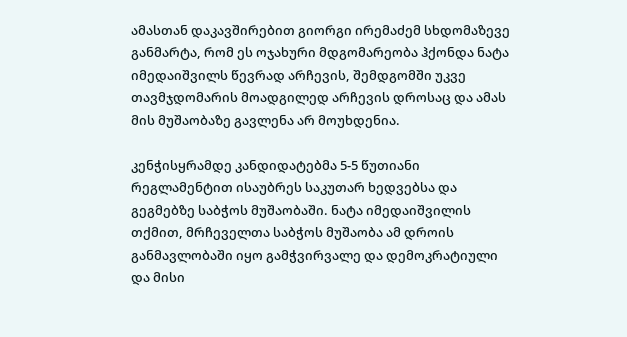ამასთან დაკავშირებით გიორგი ირემაძემ სხდომაზევე განმარტა, რომ ეს ოჯახური მდგომარეობა ჰქონდა ნატა იმედაიშვილს წევრად არჩევის, შემდგომში უკვე თავმჯდომარის მოადგილედ არჩევის დროსაც და ამას მის მუშაობაზე გავლენა არ მოუხდენია.

კენჭისყრამდე კანდიდატებმა 5-5 წუთიანი რეგლამენტით ისაუბრეს საკუთარ ხედვებსა და გეგმებზე საბჭოს მუშაობაში. ნატა იმედაიშვილის თქმით, მრჩეველთა საბჭოს მუშაობა ამ დროის განმავლობაში იყო გამჭვირვალე და დემოკრატიული და მისი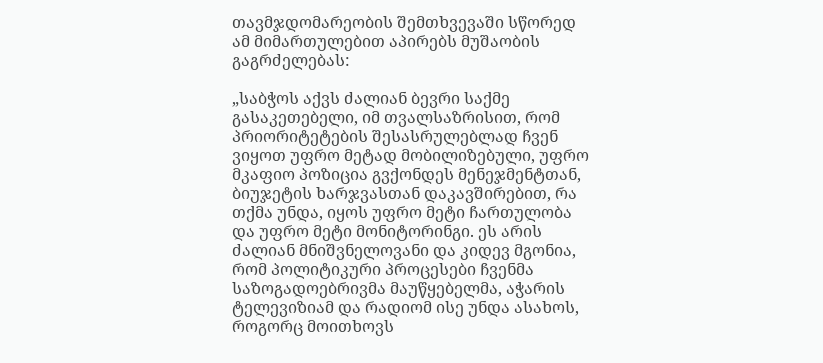თავმჯდომარეობის შემთხვევაში სწორედ ამ მიმართულებით აპირებს მუშაობის გაგრძელებას:

„საბჭოს აქვს ძალიან ბევრი საქმე გასაკეთებელი, იმ თვალსაზრისით, რომ პრიორიტეტების შესასრულებლად ჩვენ ვიყოთ უფრო მეტად მობილიზებული, უფრო მკაფიო პოზიცია გვქონდეს მენეჯმენტთან, ბიუჯეტის ხარჯვასთან დაკავშირებით, რა თქმა უნდა, იყოს უფრო მეტი ჩართულობა და უფრო მეტი მონიტორინგი. ეს არის ძალიან მნიშვნელოვანი და კიდევ მგონია, რომ პოლიტიკური პროცესები ჩვენმა საზოგადოებრივმა მაუწყებელმა, აჭარის ტელევიზიამ და რადიომ ისე უნდა ასახოს, როგორც მოითხოვს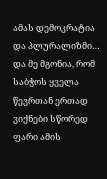ამას დემოკრატია და პლურალიზმი… და მე მგონია, რომ საბჭოს ყველა წევრთან ერთად ვიქნები სწორედ ფარი ამის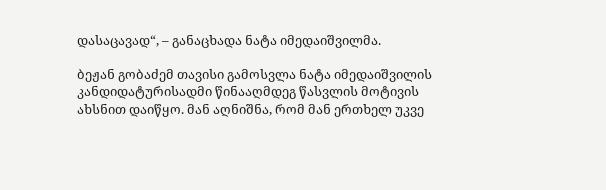დასაცავად“, – განაცხადა ნატა იმედაიშვილმა.

ბეჟან გობაძემ თავისი გამოსვლა ნატა იმედაიშვილის კანდიდატურისადმი წინააღმდეგ წასვლის მოტივის ახსნით დაიწყო. მან აღნიშნა, რომ მან ერთხელ უკვე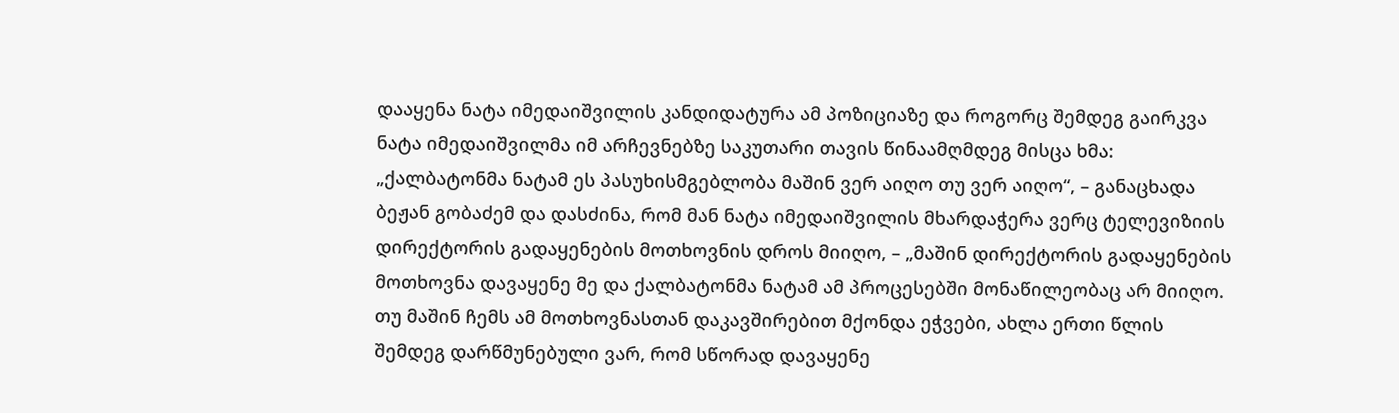დააყენა ნატა იმედაიშვილის კანდიდატურა ამ პოზიციაზე და როგორც შემდეგ გაირკვა ნატა იმედაიშვილმა იმ არჩევნებზე საკუთარი თავის წინაამღმდეგ მისცა ხმა: „ქალბატონმა ნატამ ეს პასუხისმგებლობა მაშინ ვერ აიღო თუ ვერ აიღო“, – განაცხადა ბეჟან გობაძემ და დასძინა, რომ მან ნატა იმედაიშვილის მხარდაჭერა ვერც ტელევიზიის დირექტორის გადაყენების მოთხოვნის დროს მიიღო, – „მაშინ დირექტორის გადაყენების მოთხოვნა დავაყენე მე და ქალბატონმა ნატამ ამ პროცესებში მონაწილეობაც არ მიიღო. თუ მაშინ ჩემს ამ მოთხოვნასთან დაკავშირებით მქონდა ეჭვები, ახლა ერთი წლის შემდეგ დარწმუნებული ვარ, რომ სწორად დავაყენე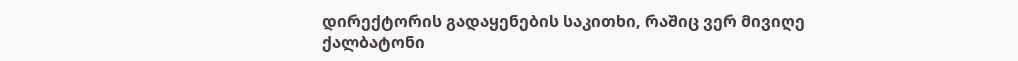დირექტორის გადაყენების საკითხი, რაშიც ვერ მივიღე ქალბატონი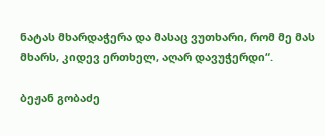ნატას მხარდაჭერა და მასაც ვუთხარი, რომ მე მას მხარს, კიდევ ერთხელ, აღარ დავუჭერდი“.

ბეჟან გობაძე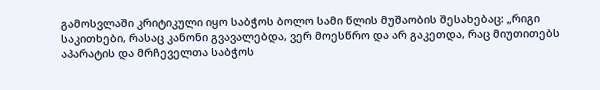გამოსვლაში კრიტიკული იყო საბჭოს ბოლო სამი წლის მუშაობის შესახებაც: „რიგი საკითხები, რასაც კანონი გვავალებდა, ვერ მოესწრო და არ გაკეთდა, რაც მიუთითებს აპარატის და მრჩეველთა საბჭოს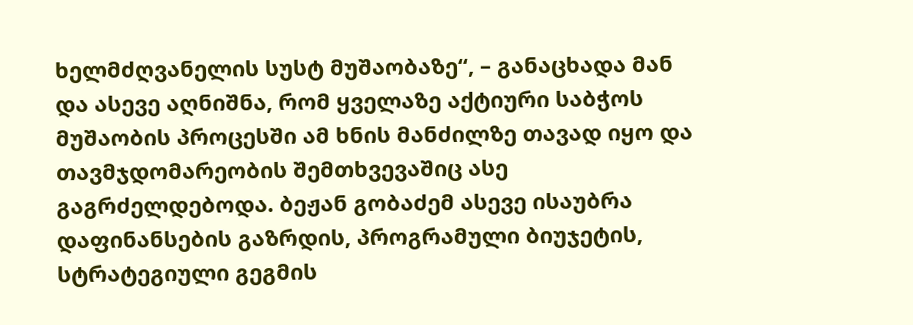ხელმძღვანელის სუსტ მუშაობაზე“, – განაცხადა მან და ასევე აღნიშნა, რომ ყველაზე აქტიური საბჭოს მუშაობის პროცესში ამ ხნის მანძილზე თავად იყო და თავმჯდომარეობის შემთხვევაშიც ასე გაგრძელდებოდა. ბეჟან გობაძემ ასევე ისაუბრა დაფინანსების გაზრდის, პროგრამული ბიუჯეტის, სტრატეგიული გეგმის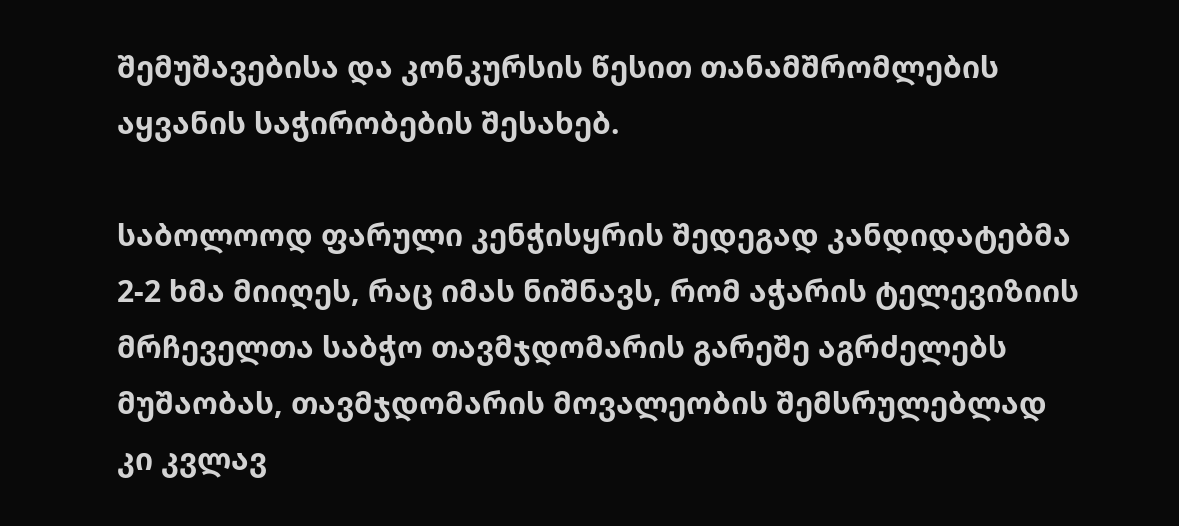შემუშავებისა და კონკურსის წესით თანამშრომლების აყვანის საჭირობების შესახებ.

საბოლოოდ ფარული კენჭისყრის შედეგად კანდიდატებმა 2-2 ხმა მიიღეს, რაც იმას ნიშნავს, რომ აჭარის ტელევიზიის მრჩეველთა საბჭო თავმჯდომარის გარეშე აგრძელებს მუშაობას, თავმჯდომარის მოვალეობის შემსრულებლად კი კვლავ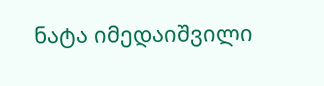ნატა იმედაიშვილი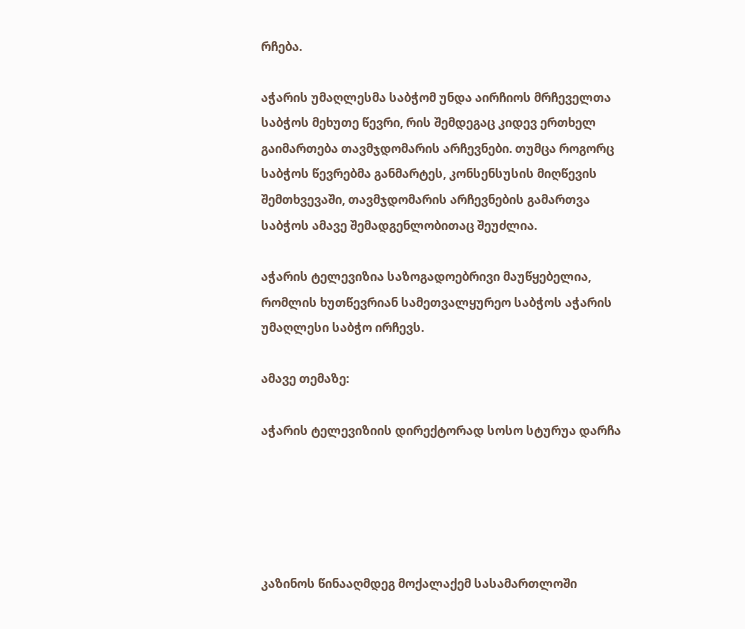რჩება.

აჭარის უმაღლესმა საბჭომ უნდა აირჩიოს მრჩეველთა საბჭოს მეხუთე წევრი, რის შემდეგაც კიდევ ერთხელ გაიმართება თავმჯდომარის არჩევნები. თუმცა როგორც საბჭოს წევრებმა განმარტეს, კონსენსუსის მიღწევის შემთხვევაში, თავმჯდომარის არჩევნების გამართვა საბჭოს ამავე შემადგენლობითაც შეუძლია.

აჭარის ტელევიზია საზოგადოებრივი მაუწყებელია, რომლის ხუთწევრიან სამეთვალყურეო საბჭოს აჭარის უმაღლესი საბჭო ირჩევს.

ამავე თემაზე:

აჭარის ტელევიზიის დირექტორად სოსო სტურუა დარჩა





კაზინოს წინააღმდეგ მოქალაქემ სასამართლოში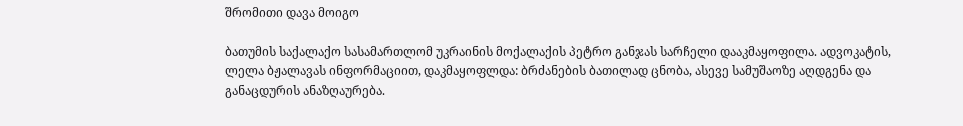შრომითი დავა მოიგო

ბათუმის საქალაქო სასამართლომ უკრაინის მოქალაქის პეტრო განჯას სარჩელი დააკმაყოფილა. ადვოკატის, ლელა ბჟალავას ინფორმაციით, დაკმაყოფლდა: ბრძანების ბათილად ცნობა, ასევე სამუშაოზე აღდგენა და  განაცდურის ანაზღაურება.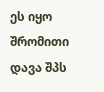ეს იყო შრომითი დავა შპს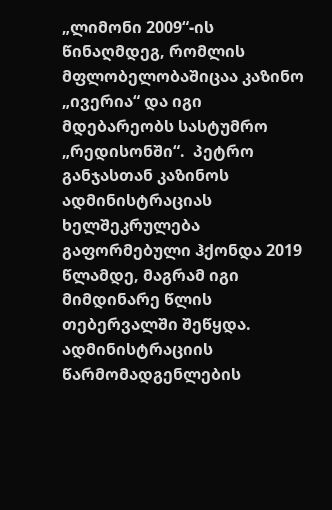„ლიმონი 2009“-ის წინაღმდეგ, რომლის მფლობელობაშიცაა კაზინო „ივერია“ და იგი მდებარეობს სასტუმრო „რედისონში“.  პეტრო განჯასთან კაზინოს ადმინისტრაციას ხელშეკრულება გაფორმებული ჰქონდა 2019 წლამდე, მაგრამ იგი მიმდინარე წლის თებერვალში შეწყდა. ადმინისტრაციის წარმომადგენლების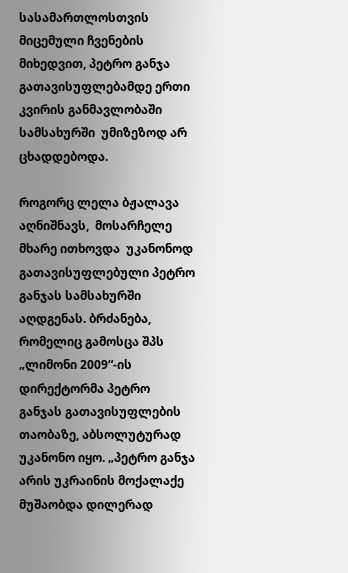სასამართლოსთვის მიცემული ჩვენების მიხედვით, პეტრო განჯა გათავისუფლებამდე ერთი კვირის განმავლობაში სამსახურში  უმიზეზოდ არ ცხადდებოდა.

როგორც ლელა ბჟალავა აღნიშნავს,  მოსარჩელე  მხარე ითხოვდა  უკანონოდ გათავისუფლებული პეტრო განჯას სამსახურში აღდგენას. ბრძანება, რომელიც გამოსცა შპს „ლიმონი 2009“-ის დირექტორმა პეტრო განჯას გათავისუფლების თაობაზე, აბსოლუტურად უკანონო იყო. „პეტრო განჯა არის უკრაინის მოქალაქე მუშაობდა დილერად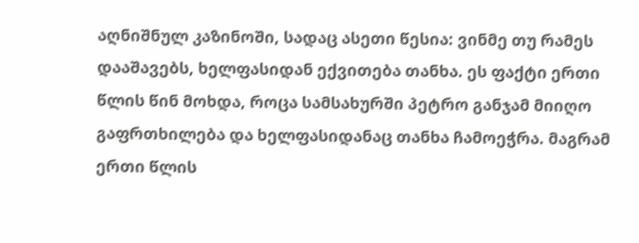აღნიშნულ კაზინოში, სადაც ასეთი წესია: ვინმე თუ რამეს დააშავებს, ხელფასიდან ექვითება თანხა. ეს ფაქტი ერთი წლის წინ მოხდა, როცა სამსახურში პეტრო განჯამ მიიღო გაფრთხილება და ხელფასიდანაც თანხა ჩამოეჭრა. მაგრამ ერთი წლის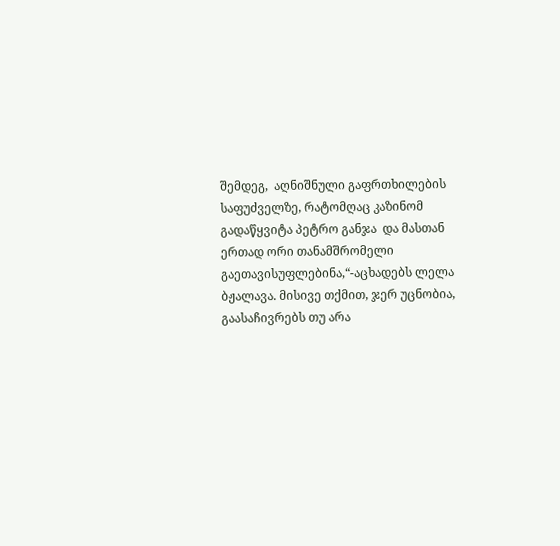შემდეგ,  აღნიშნული გაფრთხილების საფუძველზე, რატომღაც კაზინომ გადაწყვიტა პეტრო განჯა  და მასთან ერთად ორი თანამშრომელი გაეთავისუფლებინა,“-აცხადებს ლელა ბჟალავა. მისივე თქმით, ჯერ უცნობია, გაასაჩივრებს თუ არა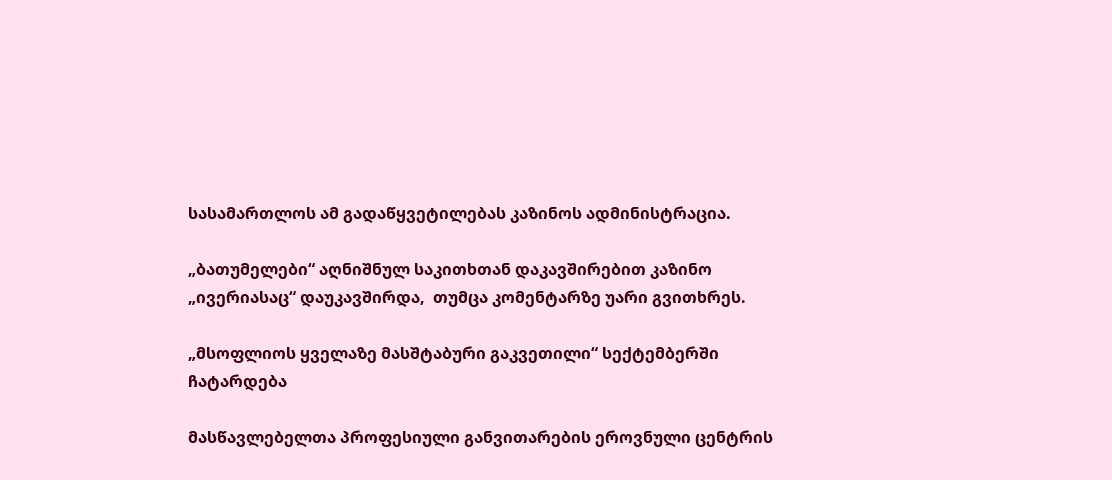სასამართლოს ამ გადაწყვეტილებას კაზინოს ადმინისტრაცია.

„ბათუმელები“ აღნიშნულ საკითხთან დაკავშირებით კაზინო „ივერიასაც“ დაუკავშირდა,  თუმცა კომენტარზე უარი გვითხრეს.

„მსოფლიოს ყველაზე მასშტაბური გაკვეთილი“ სექტემბერში ჩატარდება

მასწავლებელთა პროფესიული განვითარების ეროვნული ცენტრის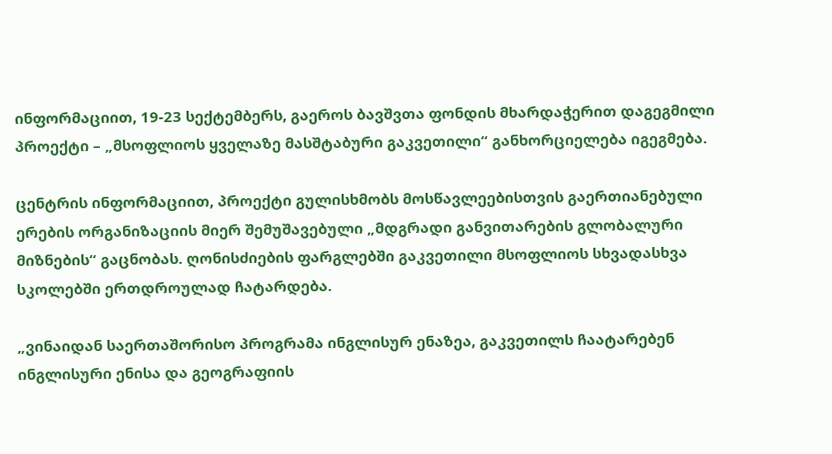ინფორმაციით, 19-23 სექტემბერს, გაეროს ბავშვთა ფონდის მხარდაჭერით დაგეგმილი პროექტი – „მსოფლიოს ყველაზე მასშტაბური გაკვეთილი“ განხორციელება იგეგმება.

ცენტრის ინფორმაციით, პროექტი გულისხმობს მოსწავლეებისთვის გაერთიანებული ერების ორგანიზაციის მიერ შემუშავებული „მდგრადი განვითარების გლობალური მიზნების“ გაცნობას. ღონისძიების ფარგლებში გაკვეთილი მსოფლიოს სხვადასხვა სკოლებში ერთდროულად ჩატარდება.

„ვინაიდან საერთაშორისო პროგრამა ინგლისურ ენაზეა, გაკვეთილს ჩაატარებენ ინგლისური ენისა და გეოგრაფიის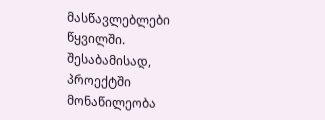მასწავლებლები წყვილში. შესაბამისად, პროექტში მონაწილეობა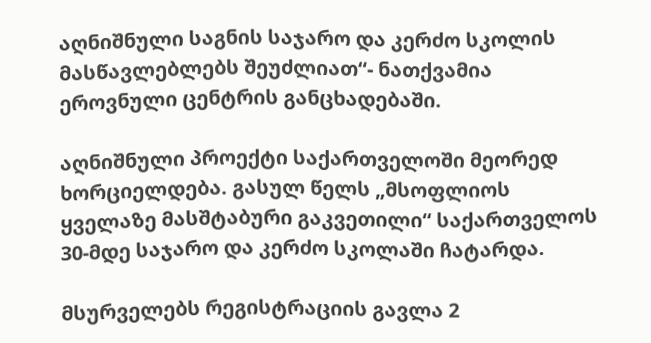აღნიშნული საგნის საჯარო და კერძო სკოლის მასწავლებლებს შეუძლიათ“- ნათქვამია ეროვნული ცენტრის განცხადებაში.

აღნიშნული პროექტი საქართველოში მეორედ ხორციელდება. გასულ წელს „მსოფლიოს ყველაზე მასშტაბური გაკვეთილი“ საქართველოს 30-მდე საჯარო და კერძო სკოლაში ჩატარდა.

მსურველებს რეგისტრაციის გავლა 2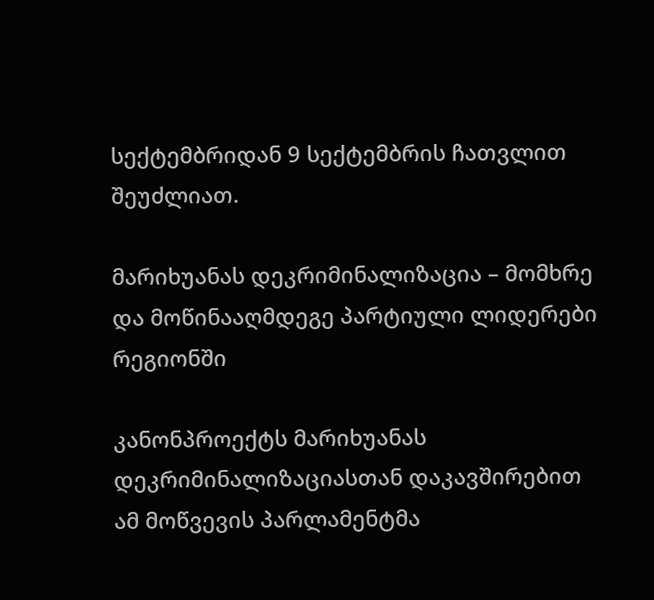სექტემბრიდან 9 სექტემბრის ჩათვლით შეუძლიათ.

მარიხუანას დეკრიმინალიზაცია – მომხრე და მოწინააღმდეგე პარტიული ლიდერები რეგიონში

კანონპროექტს მარიხუანას დეკრიმინალიზაციასთან დაკავშირებით ამ მოწვევის პარლამენტმა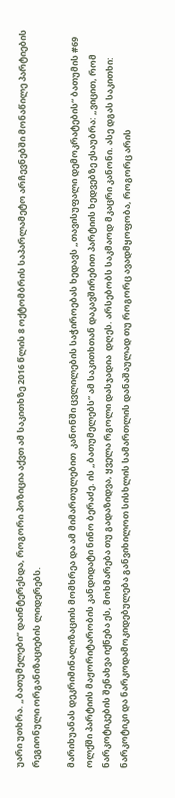უარი უთხრა. „ბათუმელები“ დაინტერესდა, როგორი პოზიცია აქვთ ამ საკითხზე 2016 წლის 8 ოქტომბრის საპარლამეტო არჩევნებში მონაწილე პარტიების რეგიონული ორგანიზაციების ლიდერებს.

მარიხუანას დეკრიმინალიზაციის მომხრეა და ამ მიმართულებით  კანონში ცვლილების საჭიროებას ხედავს „თავისუფალი დემოკრატების“ ბათუმის #69 ოლქში პარტიის მაჟორიტარობის კანდიდატი ნინო ბერაძე. ის „ბათუმელებს“ ამ საკითხთან დაკავშირებით პარტიის ხედვებზე ესაუბრა: „ვიცით, რომ ნარკოტიკების შენახვა იქნება ეს, მოხმარება თუ გადაზიდვა, ყველა რგოლი დასჯადია  დღეს. არსებობს საკმაოდ მკაცრი კანონი. ასე დგას საკითხი: ნარკოტიკი და ნარკოდამოკიდებულება განვიხილოთ სისხლის სამართლის დანაშაულად თუ როგორც ავადმყოფობა, როგორც არის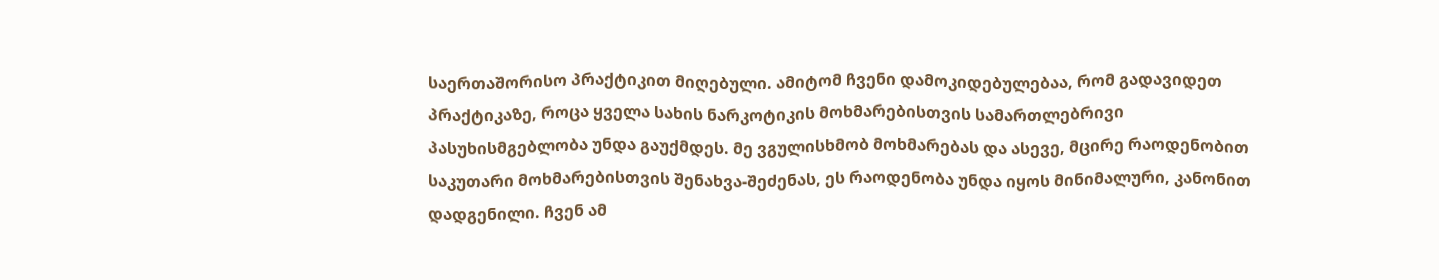საერთაშორისო პრაქტიკით მიღებული. ამიტომ ჩვენი დამოკიდებულებაა, რომ გადავიდეთ პრაქტიკაზე, როცა ყველა სახის ნარკოტიკის მოხმარებისთვის სამართლებრივი პასუხისმგებლობა უნდა გაუქმდეს. მე ვგულისხმობ მოხმარებას და ასევე, მცირე რაოდენობით საკუთარი მოხმარებისთვის შენახვა-შეძენას, ეს რაოდენობა უნდა იყოს მინიმალური, კანონით დადგენილი. ჩვენ ამ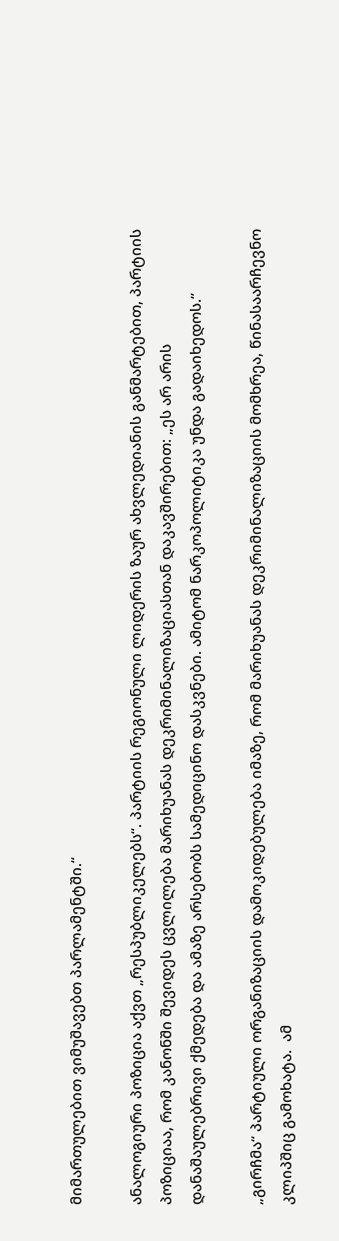მიმართულებით ვიმუშავებთ პარლამენტში.“

ანალოგიური პოზიცია აქვთ „რესპუბლიკელებს“. პარტიის რეგიონული ლიდერის ზაურ ახვლედიანის განმარტებით, პარტიის პოზიციაა, რომ კანონში შევიდეს ცვლილება მარიხუანას დეკრიმინალიზაციასთან დაკავშირებით: „ეს არ არის დანაშაულებრივი ქმედება და ამაზე არსებობს სამედიცინო დასკვნები. ამიტომ ნარკოპოლიტიკა უნდა გადაიხედოს.“

„გირჩმა“ პარტიული ორგანიზაციის დამოკიდებულება იმაზე, რომ მარიხუანას დეკრიმინალიზაციის მომხრეა, წინასაარჩევნო კლიპშიც გამოხატა.  ამ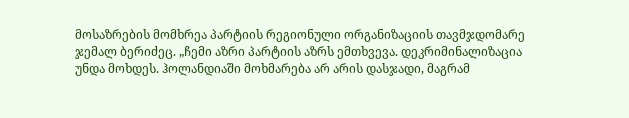მოსაზრების მომხრეა პარტიის რეგიონული ორგანიზაციის თავმჯდომარე ჯემალ ბერიძეც. „ჩემი აზრი პარტიის აზრს ემთხვევა. დეკრიმინალიზაცია უნდა მოხდეს. ჰოლანდიაში მოხმარება არ არის დასჯადი, მაგრამ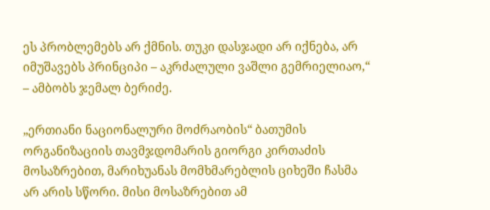ეს პრობლემებს არ ქმნის. თუკი დასჯადი არ იქნება, არ იმუშავებს პრინციპი – აკრძალული ვაშლი გემრიელიაო,“ – ამბობს ჯემალ ბერიძე.

„ერთიანი ნაციონალური მოძრაობის“ ბათუმის ორგანიზაციის თავმჯდომარის გიორგი კირთაძის მოსაზრებით, მარიხუანას მომხმარებლის ციხეში ჩასმა არ არის სწორი. მისი მოსაზრებით ამ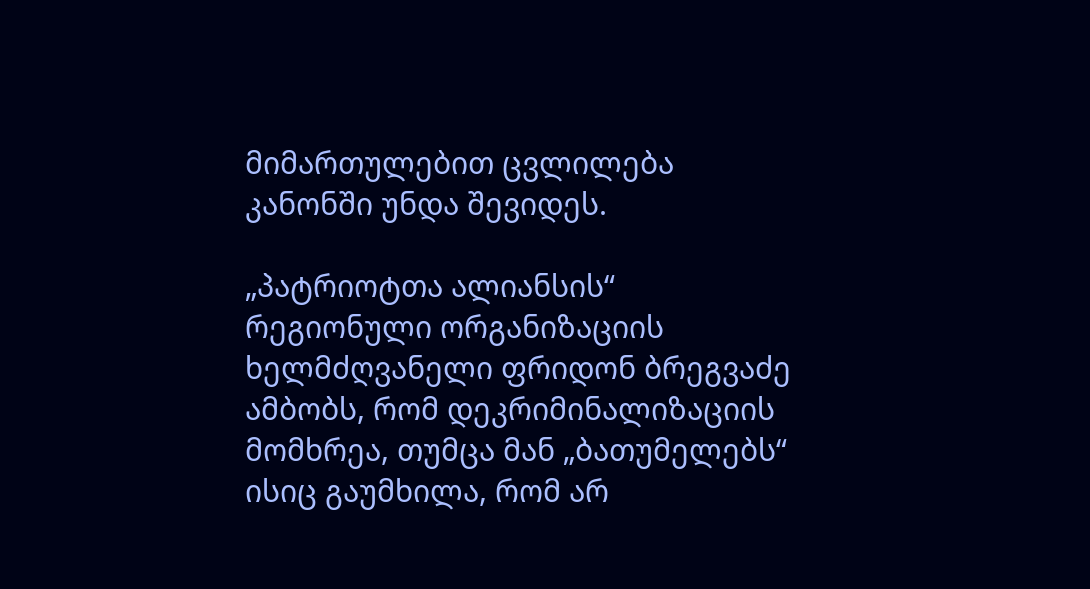მიმართულებით ცვლილება კანონში უნდა შევიდეს.

„პატრიოტთა ალიანსის“ რეგიონული ორგანიზაციის ხელმძღვანელი ფრიდონ ბრეგვაძე ამბობს, რომ დეკრიმინალიზაციის მომხრეა, თუმცა მან „ბათუმელებს“ ისიც გაუმხილა, რომ არ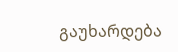გაუხარდება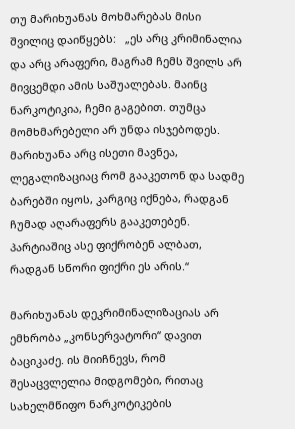თუ მარიხუანას მოხმარებას მისი შვილიც დაიწყებს:   „ეს არც კრიმინალია და არც არაფერი, მაგრამ ჩემს შვილს არ მივცემდი ამის საშუალებას. მაინც ნარკოტიკია, ჩემი გაგებით. თუმცა მომხმარებელი არ უნდა ისჯებოდეს. მარიხუანა არც ისეთი მავნეა, ლეგალიზაციაც რომ გააკეთონ და სადმე ბარებში იყოს, კარგიც იქნება, რადგან ჩუმად აღარაფერს გააკეთებენ. პარტიაშიც ასე ფიქრობენ ალბათ, რადგან სწორი ფიქრი ეს არის.“

მარიხუანას დეკრიმინალიზაციას არ ემხრობა „კონსერვატორი“ დავით ბაციკაძე. ის მიიჩნევს, რომ შესაცვლელია მიდგომები, რითაც სახელმწიფო ნარკოტიკების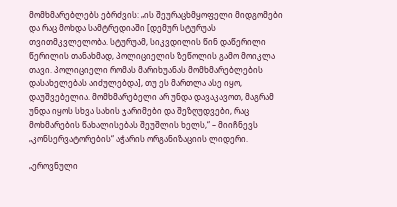მომხმარებლებს ებრძვის: „ის შეურაცხმყოფელი მიდგომები და რაც მოხდა სამტრედიაში [დემურ სტურუას თვითმკვლელობა. სტურუამ, სიკვდილის წინ დაწერილი წერილის თანახმად, პოლიციელის ზეწოლის გამო მოიკლა თავი. პოლიციელი რომას მარიხუანას მომხმარებლების დასახელებას აიძულებდა], თუ ეს მართლა ასე იყო, დაუშვებელია. მომხმარებელი არ უნდა დავაკავოთ, მაგრამ უნდა იყოს სხვა სახის ჯარიმები და შეზღუდვები, რაც მოხმარების წახალისებას შეუშლის ხელს,“ – მიიჩნევს „კონსერვატორების“ აჭარის ორგანიზაციის ლიდერი.

„ეროვნული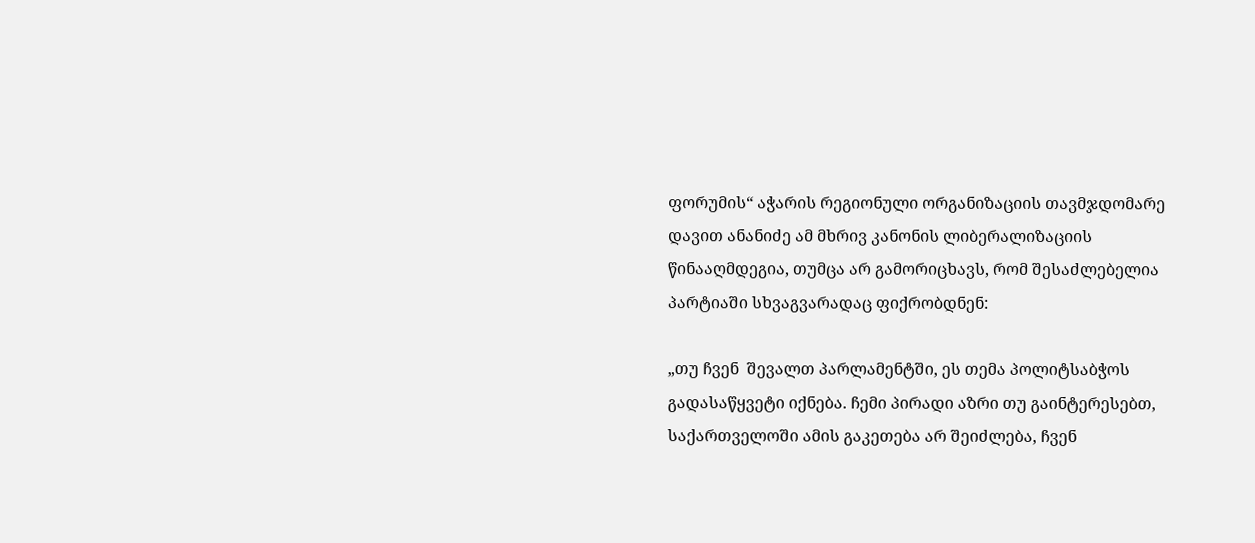ფორუმის“ აჭარის რეგიონული ორგანიზაციის თავმჯდომარე დავით ანანიძე ამ მხრივ კანონის ლიბერალიზაციის წინააღმდეგია, თუმცა არ გამორიცხავს, რომ შესაძლებელია პარტიაში სხვაგვარადაც ფიქრობდნენ:

„თუ ჩვენ  შევალთ პარლამენტში, ეს თემა პოლიტსაბჭოს გადასაწყვეტი იქნება. ჩემი პირადი აზრი თუ გაინტერესებთ, საქართველოში ამის გაკეთება არ შეიძლება, ჩვენ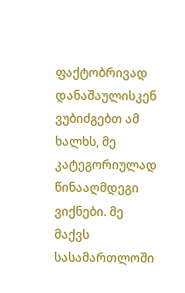ფაქტობრივად დანაშაულისკენ ვუბიძგებთ ამ ხალხს, მე კატეგორიულად წინააღმდეგი ვიქნები. მე მაქვს სასამართლოში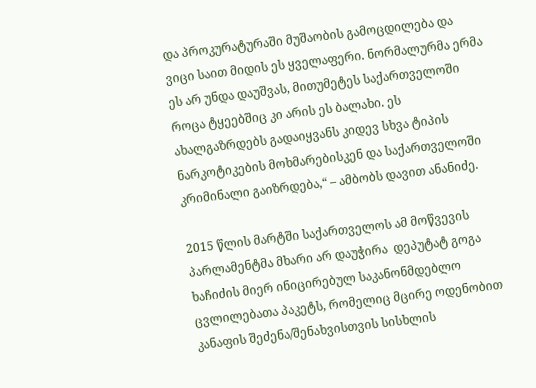და პროკურატურაში მუშაობის გამოცდილება და ვიცი საით მიდის ეს ყველაფერი. ნორმალურმა ერმა ეს არ უნდა დაუშვას, მითუმეტეს საქართველოში  როცა ტყეებშიც კი არის ეს ბალახი. ეს ახალგაზრდებს გადაიყვანს კიდევ სხვა ტიპის ნარკოტიკების მოხმარებისკენ და საქართველოში კრიმინალი გაიზრდება,“ – ამბობს დავით ანანიძე.

2015 წლის მარტში საქართველოს ამ მოწვევის პარლამენტმა მხარი არ დაუჭირა  დეპუტატ გოგა ხაჩიძის მიერ ინიცირებულ საკანონმდებლო ცვლილებათა პაკეტს, რომელიც მცირე ოდენობით კანაფის შეძენა/შენახვისთვის სისხლის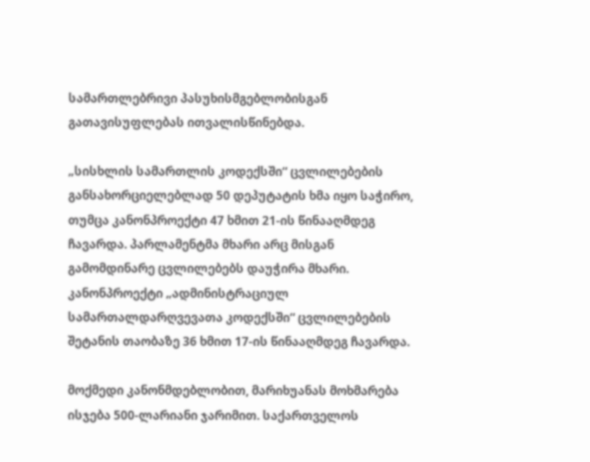სამართლებრივი პასუხისმგებლობისგან გათავისუფლებას ითვალისწინებდა.

„სისხლის სამართლის კოდექსში“ ცვლილებების განსახორციელებლად 50 დეპუტატის ხმა იყო საჭირო, თუმცა კანონპროექტი 47 ხმით 21-ის წინააღმდეგ ჩავარდა. პარლამენტმა მხარი არც მისგან გამომდინარე ცვლილებებს დაუჭირა მხარი. კანონპროექტი „ადმინისტრაციულ სამართალდარღვევათა კოდექსში“ ცვლილებების შეტანის თაობაზე 36 ხმით 17-ის წინააღმდეგ ჩავარდა.

მოქმედი კანონმდებლობით, მარიხუანას მოხმარება ისჯება 500-ლარიანი ჯარიმით. საქართველოს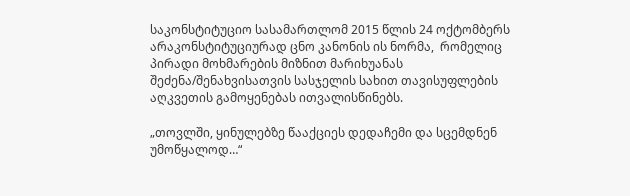საკონსტიტუციო სასამართლომ 2015 წლის 24 ოქტომბერს არაკონსტიტუციურად ცნო კანონის ის ნორმა,  რომელიც პირადი მოხმარების მიზნით მარიხუანას შეძენა/შენახვისათვის სასჯელის სახით თავისუფლების აღკვეთის გამოყენებას ითვალისწინებს.

„თოვლში, ყინულებზე წააქციეს დედაჩემი და სცემდნენ უმოწყალოდ…“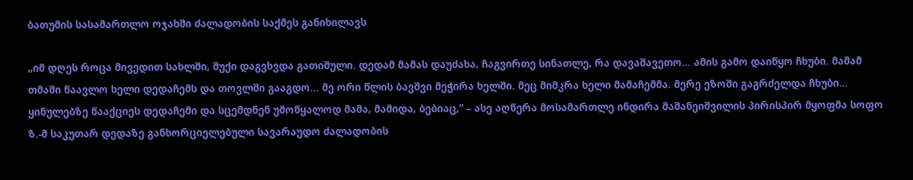ბათუმის სასამართლო ოჯახში ძალადობის საქმეს განიხილავს

„იმ დღეს როცა მივედით სახლში, შუქი დაგვხვდა გათიშული. დედამ მამას დაუძახა, ჩაგვირთე სინათლე, რა დავაშავეთო… ამის გამო დაიწყო ჩხუბი. მამამ თმაში წაავლო ხელი დედაჩემს და თოვლში გააგდო… მე ორი წლის ბავშვი მეჭირა ხელში. მეც მიმკრა ხელი მამაჩემმა. მერე ეზოში გაგრძელდა ჩხუბი… ყინულებზე წააქციეს დედაჩემი და სცემდნენ უმოწყალოდ მამა, მამიდა, ბებიაც,“ – ასე აღწერა მოსამართლე ინდირა მაშანეიშვილის პირისპირ მყოფმა სოფო ზ.-მ საკუთარ დედაზე განხორციელებული სავარაუდო ძალადობის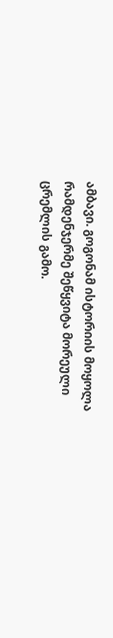ამბავი. გოგონამ ისტორიის მოყოლა რამდენჯერმე შეწყვიტა მორეული ცრემლის გამო.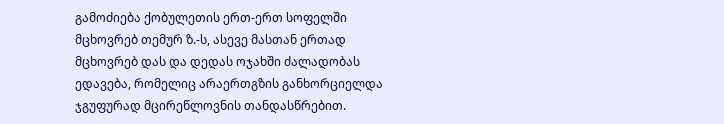გამოძიება ქობულეთის ერთ-ერთ სოფელში მცხოვრებ თემურ ზ.-ს, ასევე მასთან ერთად მცხოვრებ დას და დედას ოჯახში ძალადობას ედავება, რომელიც არაერთგზის განხორციელდა ჯგუფურად მცირეწლოვნის თანდასწრებით.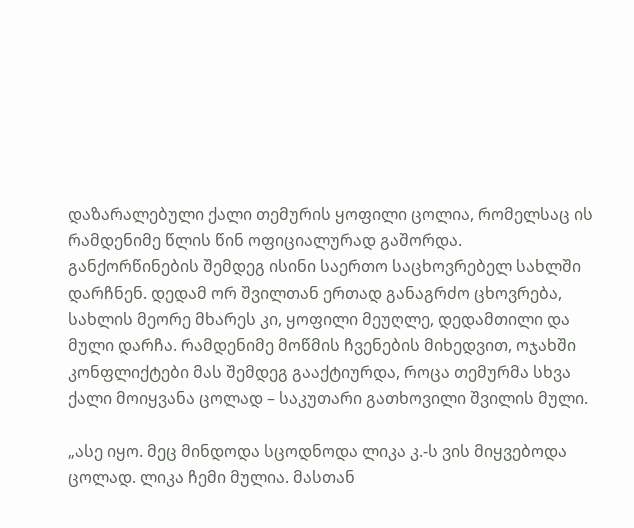დაზარალებული ქალი თემურის ყოფილი ცოლია, რომელსაც ის რამდენიმე წლის წინ ოფიციალურად გაშორდა. განქორწინების შემდეგ ისინი საერთო საცხოვრებელ სახლში დარჩნენ. დედამ ორ შვილთან ერთად განაგრძო ცხოვრება, სახლის მეორე მხარეს კი, ყოფილი მეუღლე, დედამთილი და მული დარჩა. რამდენიმე მოწმის ჩვენების მიხედვით, ოჯახში კონფლიქტები მას შემდეგ გააქტიურდა, როცა თემურმა სხვა ქალი მოიყვანა ცოლად – საკუთარი გათხოვილი შვილის მული.

„ასე იყო. მეც მინდოდა სცოდნოდა ლიკა კ.-ს ვის მიყვებოდა ცოლად. ლიკა ჩემი მულია. მასთან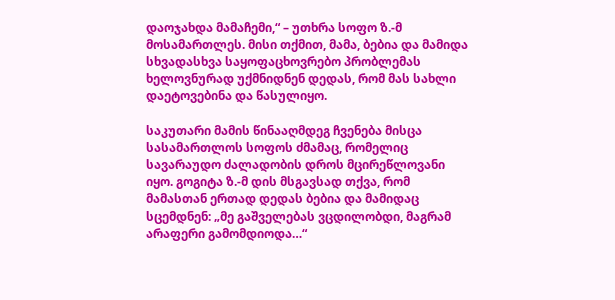დაოჯახდა მამაჩემი,“ – უთხრა სოფო ზ.-მ მოსამართლეს. მისი თქმით, მამა, ბებია და მამიდა სხვადასხვა საყოფაცხოვრებო პრობლემას ხელოვნურად უქმნიდნენ დედას, რომ მას სახლი დაეტოვებინა და წასულიყო.

საკუთარი მამის წინააღმდეგ ჩვენება მისცა სასამართლოს სოფოს ძმამაც, რომელიც სავარაუდო ძალადობის დროს მცირეწლოვანი იყო. გოგიტა ზ.-მ დის მსგავსად თქვა, რომ მამასთან ერთად დედას ბებია და მამიდაც სცემდნენ: „მე გაშველებას ვცდილობდი, მაგრამ არაფერი გამომდიოდა…“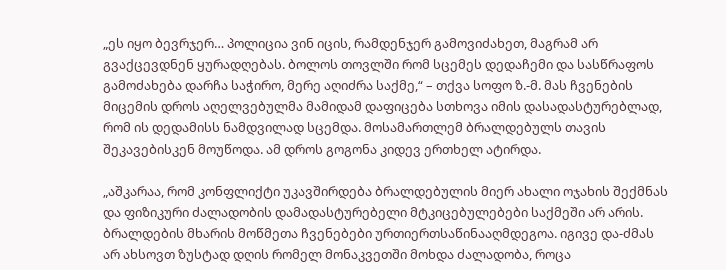„ეს იყო ბევრჯერ… პოლიცია ვინ იცის, რამდენჯერ გამოვიძახეთ, მაგრამ არ გვაქცევდნენ ყურადღებას. ბოლოს თოვლში რომ სცემეს დედაჩემი და სასწრაფოს გამოძახება დარჩა საჭირო, მერე აღიძრა საქმე,“ – თქვა სოფო ზ.-მ. მას ჩვენების მიცემის დროს აღელვებულმა მამიდამ დაფიცება სთხოვა იმის დასადასტურებლად, რომ ის დედამისს ნამდვილად სცემდა. მოსამართლემ ბრალდებულს თავის შეკავებისკენ მოუწოდა. ამ დროს გოგონა კიდევ ერთხელ ატირდა.

„აშკარაა, რომ კონფლიქტი უკავშირდება ბრალდებულის მიერ ახალი ოჯახის შექმნას და ფიზიკური ძალადობის დამადასტურებელი მტკიცებულებები საქმეში არ არის. ბრალდების მხარის მოწმეთა ჩვენებები ურთიერთსაწინააღმდეგოა. იგივე და-ძმას არ ახსოვთ ზუსტად დღის რომელ მონაკვეთში მოხდა ძალადობა, როცა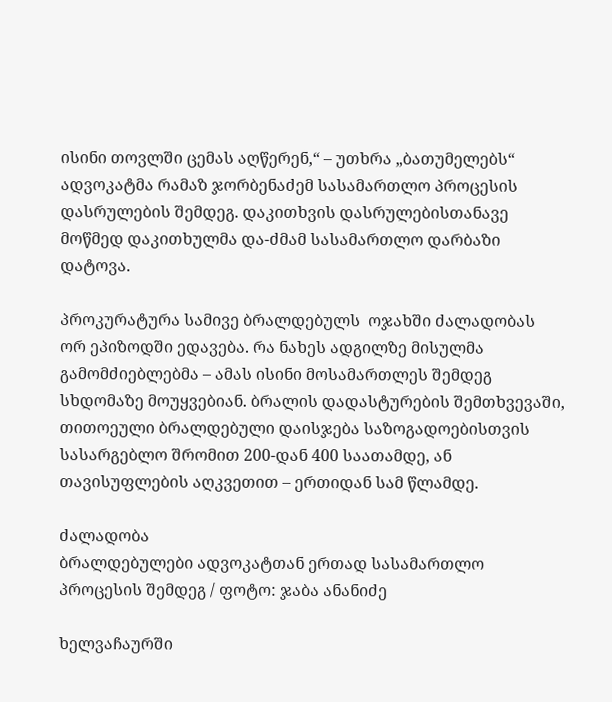ისინი თოვლში ცემას აღწერენ,“ – უთხრა „ბათუმელებს“ ადვოკატმა რამაზ ჯორბენაძემ სასამართლო პროცესის დასრულების შემდეგ. დაკითხვის დასრულებისთანავე მოწმედ დაკითხულმა და-ძმამ სასამართლო დარბაზი დატოვა.

პროკურატურა სამივე ბრალდებულს  ოჯახში ძალადობას  ორ ეპიზოდში ედავება. რა ნახეს ადგილზე მისულმა გამომძიებლებმა – ამას ისინი მოსამართლეს შემდეგ სხდომაზე მოუყვებიან. ბრალის დადასტურების შემთხვევაში, თითოეული ბრალდებული დაისჯება საზოგადოებისთვის სასარგებლო შრომით 200-დან 400 საათამდე, ან თავისუფლების აღკვეთით – ერთიდან სამ წლამდე.

ძალადობა
ბრალდებულები ადვოკატთან ერთად სასამართლო პროცესის შემდეგ / ფოტო: ჯაბა ანანიძე

ხელვაჩაურში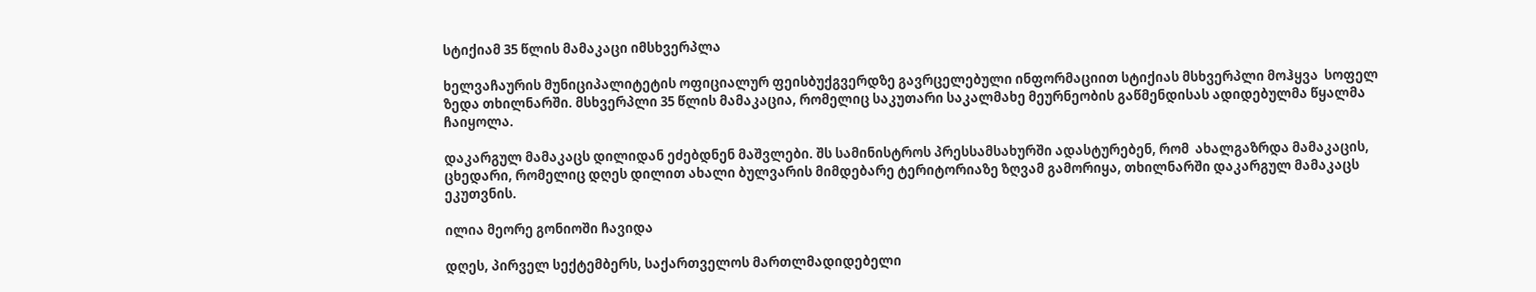სტიქიამ 35 წლის მამაკაცი იმსხვერპლა

ხელვაჩაურის მუნიციპალიტეტის ოფიციალურ ფეისბუქგვერდზე გავრცელებული ინფორმაციით სტიქიას მსხვერპლი მოჰყვა  სოფელ ზედა თხილნარში. მსხვერპლი 35 წლის მამაკაცია, რომელიც საკუთარი საკალმახე მეურნეობის გაწმენდისას ადიდებულმა წყალმა ჩაიყოლა.

დაკარგულ მამაკაცს დილიდან ეძებდნენ მაშვლები. შს სამინისტროს პრესსამსახურში ადასტურებენ, რომ  ახალგაზრდა მამაკაცის, ცხედარი, რომელიც დღეს დილით ახალი ბულვარის მიმდებარე ტერიტორიაზე ზღვამ გამორიყა, თხილნარში დაკარგულ მამაკაცს ეკუთვნის.

ილია მეორე გონიოში ჩავიდა

დღეს, პირველ სექტემბერს, საქართველოს მართლმადიდებელი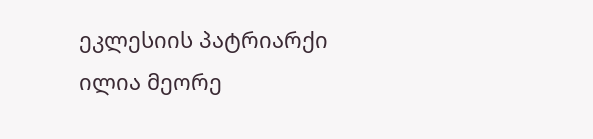ეკლესიის პატრიარქი ილია მეორე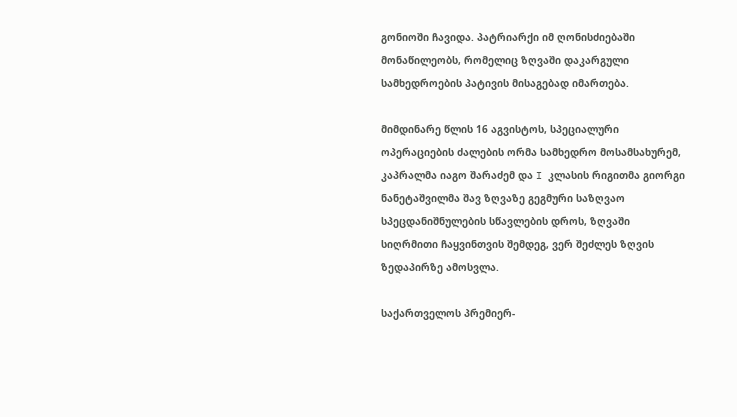გონიოში ჩავიდა. პატრიარქი იმ ღონისძიებაში მონაწილეობს, რომელიც ზღვაში დაკარგული სამხედროების პატივის მისაგებად იმართება.

მიმდინარე წლის 16 აგვისტოს, სპეციალური ოპერაციების ძალების ორმა სამხედრო მოსამსახურემ, კაპრალმა იაგო შარაძემ და I კლასის რიგითმა გიორგი ნანეტაშვილმა შავ ზღვაზე გეგმური საზღვაო სპეცდანიშნულების სწავლების დროს, ზღვაში სიღრმითი ჩაყვინთვის შემდეგ, ვერ შეძლეს ზღვის ზედაპირზე ამოსვლა.

საქართველოს პრემიერ-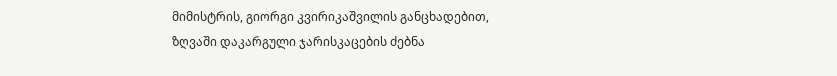მიმისტრის, გიორგი კვირიკაშვილის განცხადებით, ზღვაში დაკარგული ჯარისკაცების ძებნა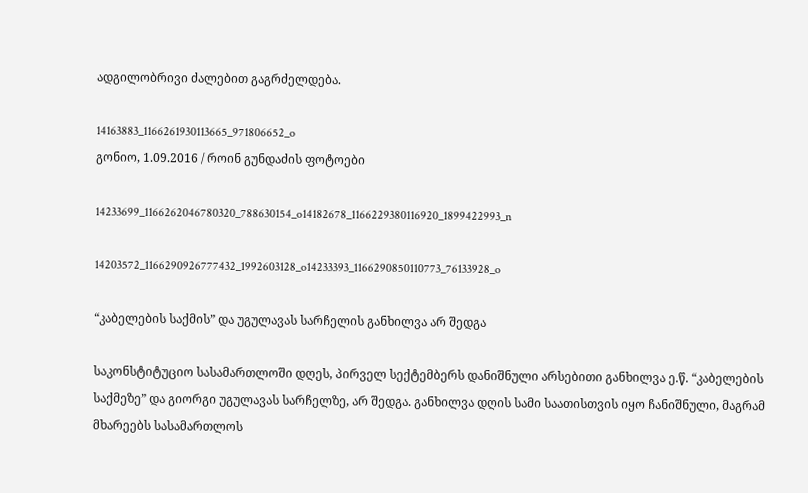ადგილობრივი ძალებით გაგრძელდება.

14163883_1166261930113665_971806652_o
გონიო, 1.09.2016 / როინ გუნდაძის ფოტოები

14233699_1166262046780320_788630154_o14182678_1166229380116920_1899422993_n

14203572_1166290926777432_1992603128_o14233393_1166290850110773_76133928_o

“კაბელების საქმის” და უგულავას სარჩელის განხილვა არ შედგა

საკონსტიტუციო სასამართლოში დღეს, პირველ სექტემბერს დანიშნული არსებითი განხილვა ე.წ. “კაბელების საქმეზე” და გიორგი უგულავას სარჩელზე, არ შედგა. განხილვა დღის სამი საათისთვის იყო ჩანიშნული, მაგრამ მხარეებს სასამართლოს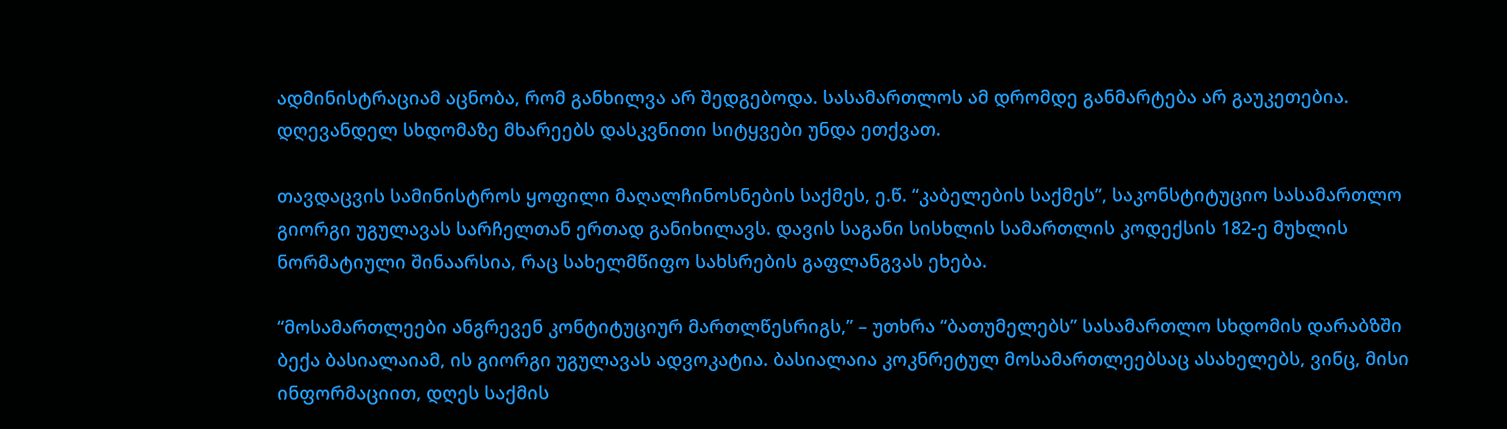ადმინისტრაციამ აცნობა, რომ განხილვა არ შედგებოდა. სასამართლოს ამ დრომდე განმარტება არ გაუკეთებია. დღევანდელ სხდომაზე მხარეებს დასკვნითი სიტყვები უნდა ეთქვათ.

თავდაცვის სამინისტროს ყოფილი მაღალჩინოსნების საქმეს, ე.წ. “კაბელების საქმეს”, საკონსტიტუციო სასამართლო გიორგი უგულავას სარჩელთან ერთად განიხილავს. დავის საგანი სისხლის სამართლის კოდექსის 182-ე მუხლის ნორმატიული შინაარსია, რაც სახელმწიფო სახსრების გაფლანგვას ეხება.

“მოსამართლეები ანგრევენ კონტიტუციურ მართლწესრიგს,” – უთხრა “ბათუმელებს” სასამართლო სხდომის დარაბზში ბექა ბასიალაიამ, ის გიორგი უგულავას ადვოკატია. ბასიალაია კოკნრეტულ მოსამართლეებსაც ასახელებს, ვინც, მისი ინფორმაციით, დღეს საქმის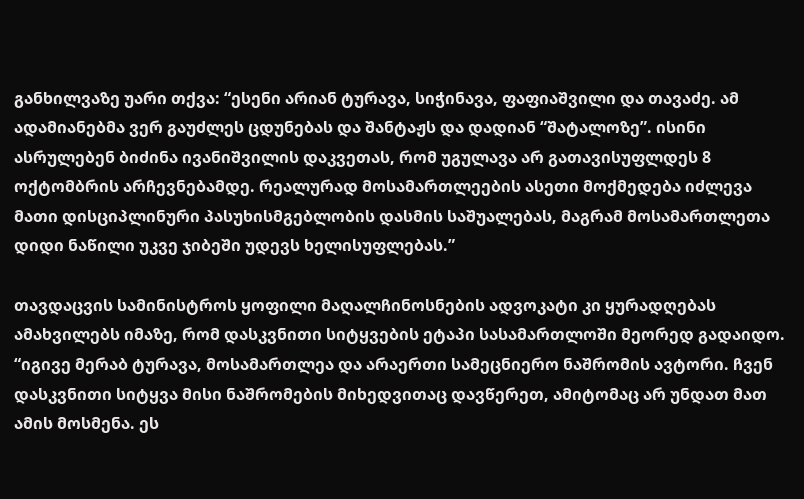განხილვაზე უარი თქვა: “ესენი არიან ტურავა, სიჭინავა, ფაფიაშვილი და თავაძე. ამ ადამიანებმა ვერ გაუძლეს ცდუნებას და შანტაჟს და დადიან “შატალოზე”. ისინი ასრულებენ ბიძინა ივანიშვილის დაკვეთას, რომ უგულავა არ გათავისუფლდეს 8 ოქტომბრის არჩევნებამდე. რეალურად მოსამართლეების ასეთი მოქმედება იძლევა მათი დისციპლინური პასუხისმგებლობის დასმის საშუალებას, მაგრამ მოსამართლეთა დიდი ნაწილი უკვე ჯიბეში უდევს ხელისუფლებას.”

თავდაცვის სამინისტროს ყოფილი მაღალჩინოსნების ადვოკატი კი ყურადღებას ამახვილებს იმაზე, რომ დასკვნითი სიტყვების ეტაპი სასამართლოში მეორედ გადაიდო. “იგივე მერაბ ტურავა, მოსამართლეა და არაერთი სამეცნიერო ნაშრომის ავტორი. ჩვენ დასკვნითი სიტყვა მისი ნაშრომების მიხედვითაც დავწერეთ, ამიტომაც არ უნდათ მათ ამის მოსმენა. ეს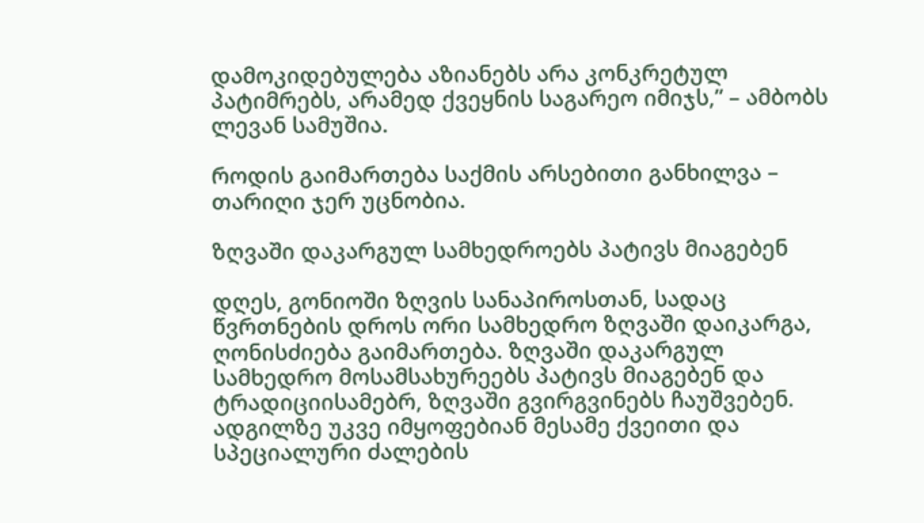დამოკიდებულება აზიანებს არა კონკრეტულ პატიმრებს, არამედ ქვეყნის საგარეო იმიჯს,” – ამბობს ლევან სამუშია.

როდის გაიმართება საქმის არსებითი განხილვა – თარიღი ჯერ უცნობია.

ზღვაში დაკარგულ სამხედროებს პატივს მიაგებენ

დღეს, გონიოში ზღვის სანაპიროსთან, სადაც წვრთნების დროს ორი სამხედრო ზღვაში დაიკარგა, ღონისძიება გაიმართება. ზღვაში დაკარგულ სამხედრო მოსამსახურეებს პატივს მიაგებენ და ტრადიციისამებრ, ზღვაში გვირგვინებს ჩაუშვებენ. ადგილზე უკვე იმყოფებიან მესამე ქვეითი და სპეციალური ძალების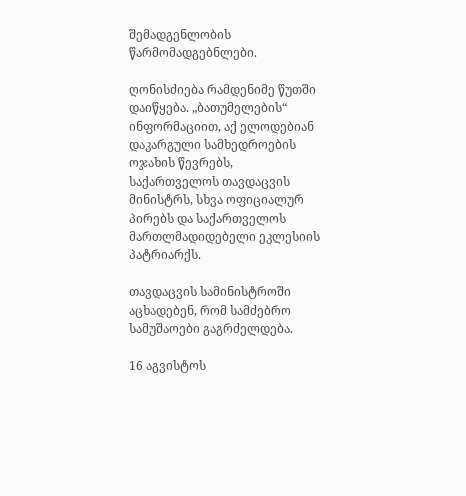შემადგენლობის წარმომადგებნლები.

ღონისძიება რამდენიმე წუთში დაიწყება. „ბათუმელების“ ინფორმაციით, აქ ელოდებიან დაკარგული სამხედროების ოჯახის წევრებს, საქართველოს თავდაცვის მინისტრს, სხვა ოფიციალურ პირებს და საქართველოს მართლმადიდებელი ეკლესიის პატრიარქს.

თავდაცვის სამინისტროში აცხადებენ, რომ სამძებრო სამუშაოები გაგრძელდება.

16 აგვისტოს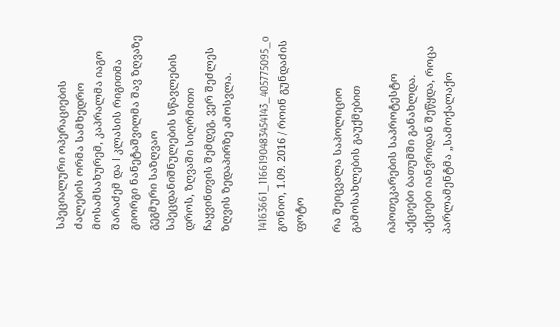სპეციალური ოპერაციების ძალების ორმა სამხედრო მოსამსახურემ, კაპრალმა იაგო შარაძემ და I კლასის რიგითმა გიორგი ნანეტაშვილმა შავ ზღვაზე გეგმური საზღვაო სპეცდანიშნულების სწავლების დროს, ზღვაში სიღრმითი ჩაყვინთვის შემდეგ, ვერ შეძლეს ზღვის ზედაპირზე ამოსვლა.

14163661_1166190483454143_405775095_o
გონიო, 1.09. 2016 / როინ გუნდაძის ფოტო

რა შეიცვალა საპოლიციო გამოსახლების გაუქმებით

იპოთეკარების საპროტესტო აქციები ბათუმში განახლდა. აქციები იანვრიდან შეწყდა, როცა პარლამენტმა „სამოქალაქო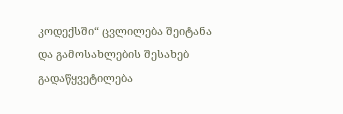კოდექსში“ ცვლილება შეიტანა და გამოსახლების შესახებ გადაწყვეტილება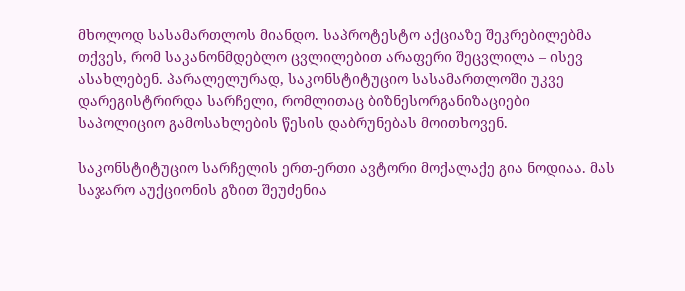მხოლოდ სასამართლოს მიანდო. საპროტესტო აქციაზე შეკრებილებმა თქვეს, რომ საკანონმდებლო ცვლილებით არაფერი შეცვლილა – ისევ ასახლებენ. პარალელურად, საკონსტიტუციო სასამართლოში უკვე დარეგისტრირდა სარჩელი, რომლითაც ბიზნესორგანიზაციები საპოლიციო გამოსახლების წესის დაბრუნებას მოითხოვენ.

საკონსტიტუციო სარჩელის ერთ-ერთი ავტორი მოქალაქე გია ნოდიაა. მას საჯარო აუქციონის გზით შეუძენია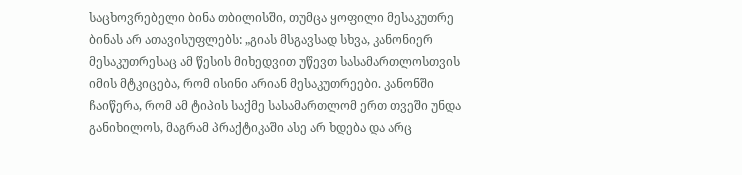საცხოვრებელი ბინა თბილისში, თუმცა ყოფილი მესაკუთრე ბინას არ ათავისუფლებს: „გიას მსგავსად სხვა, კანონიერ მესაკუთრესაც ამ წესის მიხედვით უწევთ სასამართლოსთვის იმის მტკიცება, რომ ისინი არიან მესაკუთრეები. კანონში ჩაიწერა, რომ ამ ტიპის საქმე სასამართლომ ერთ თვეში უნდა განიხილოს, მაგრამ პრაქტიკაში ასე არ ხდება და არც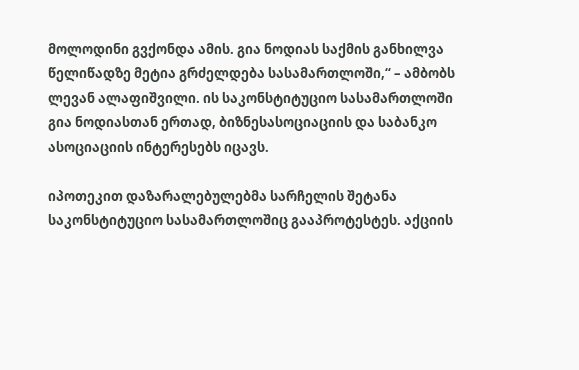მოლოდინი გვქონდა ამის. გია ნოდიას საქმის განხილვა წელიწადზე მეტია გრძელდება სასამართლოში,“ – ამბობს ლევან ალაფიშვილი. ის საკონსტიტუციო სასამართლოში გია ნოდიასთან ერთად, ბიზნესასოციაციის და საბანკო ასოციაციის ინტერესებს იცავს.

იპოთეკით დაზარალებულებმა სარჩელის შეტანა საკონსტიტუციო სასამართლოშიც გააპროტესტეს. აქციის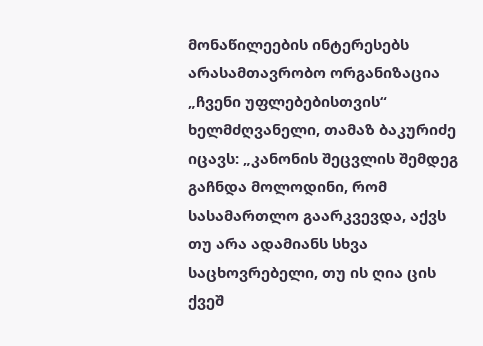მონაწილეების ინტერესებს არასამთავრობო ორგანიზაცია „ჩვენი უფლებებისთვის“ ხელმძღვანელი, თამაზ ბაკურიძე იცავს: „კანონის შეცვლის შემდეგ გაჩნდა მოლოდინი, რომ სასამართლო გაარკვევდა, აქვს თუ არა ადამიანს სხვა საცხოვრებელი, თუ ის ღია ცის ქვეშ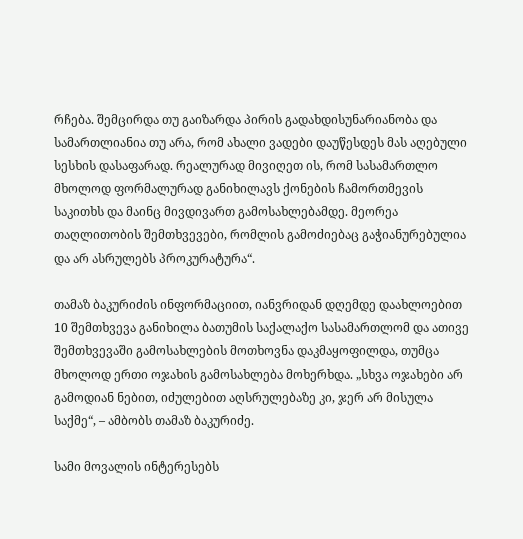რჩება. შემცირდა თუ გაიზარდა პირის გადახდისუნარიანობა და სამართლიანია თუ არა, რომ ახალი ვადები დაუწესდეს მას აღებული სესხის დასაფარად. რეალურად მივიღეთ ის, რომ სასამართლო მხოლოდ ფორმალურად განიხილავს ქონების ჩამორთმევის საკითხს და მაინც მივდივართ გამოსახლებამდე. მეორეა თაღლითობის შემთხვევები, რომლის გამოძიებაც გაჭიანურებულია და არ ასრულებს პროკურატურა“.

თამაზ ბაკურიძის ინფორმაციით, იანვრიდან დღემდე დაახლოებით 10 შემთხვევა განიხილა ბათუმის საქალაქო სასამართლომ და ათივე შემთხვევაში გამოსახლების მოთხოვნა დაკმაყოფილდა, თუმცა მხოლოდ ერთი ოჯახის გამოსახლება მოხერხდა. „სხვა ოჯახები არ გამოდიან ნებით, იძულებით აღსრულებაზე კი, ჯერ არ მისულა საქმე“, – ამბობს თამაზ ბაკურიძე.

სამი მოვალის ინტერესებს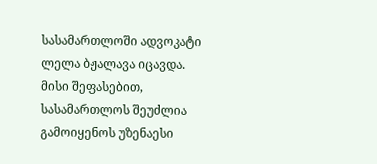სასამართლოში ადვოკატი ლელა ბჟალავა იცავდა. მისი შეფასებით, სასამართლოს შეუძლია გამოიყენოს უზენაესი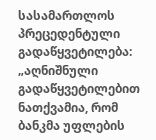სასამართლოს პრეცედენტული გადაწყვეტილება: „აღნიშნული გადაწყვეტილებით ნათქვამია, რომ ბანკმა უფლების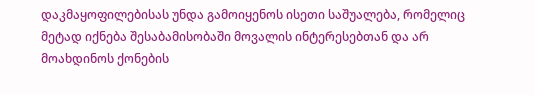დაკმაყოფილებისას უნდა გამოიყენოს ისეთი საშუალება, რომელიც მეტად იქნება შესაბამისობაში მოვალის ინტერესებთან და არ მოახდინოს ქონების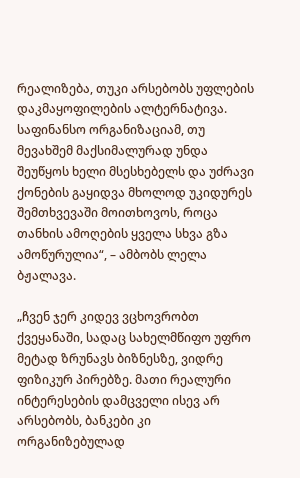რეალიზება, თუკი არსებობს უფლების დაკმაყოფილების ალტერნატივა. საფინანსო ორგანიზაციამ, თუ მევახშემ მაქსიმალურად უნდა შეუწყოს ხელი მსესხებელს და უძრავი ქონების გაყიდვა მხოლოდ უკიდურეს შემთხვევაში მოითხოვოს, როცა თანხის ამოღების ყველა სხვა გზა ამოწურულია“, – ამბობს ლელა ბჟალავა.

„ჩვენ ჯერ კიდევ ვცხოვრობთ ქვეყანაში, სადაც სახელმწიფო უფრო მეტად ზრუნავს ბიზნესზე, ვიდრე ფიზიკურ პირებზე. მათი რეალური ინტერესების დამცველი ისევ არ არსებობს, ბანკები კი ორგანიზებულად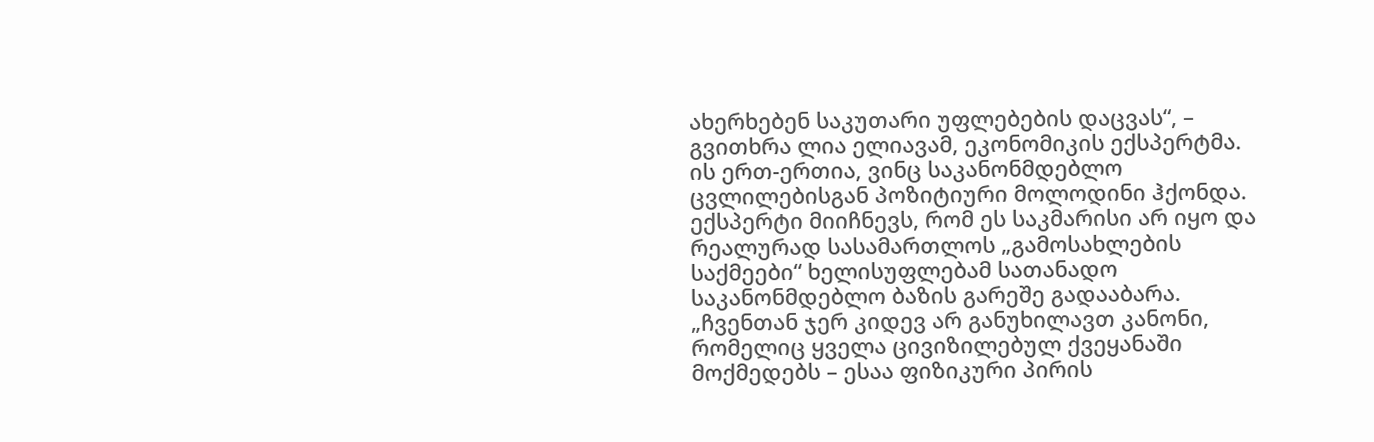ახერხებენ საკუთარი უფლებების დაცვას“, – გვითხრა ლია ელიავამ, ეკონომიკის ექსპერტმა. ის ერთ-ერთია, ვინც საკანონმდებლო ცვლილებისგან პოზიტიური მოლოდინი ჰქონდა. ექსპერტი მიიჩნევს, რომ ეს საკმარისი არ იყო და რეალურად სასამართლოს „გამოსახლების საქმეები“ ხელისუფლებამ სათანადო საკანონმდებლო ბაზის გარეშე გადააბარა. „ჩვენთან ჯერ კიდევ არ განუხილავთ კანონი, რომელიც ყველა ცივიზილებულ ქვეყანაში მოქმედებს – ესაა ფიზიკური პირის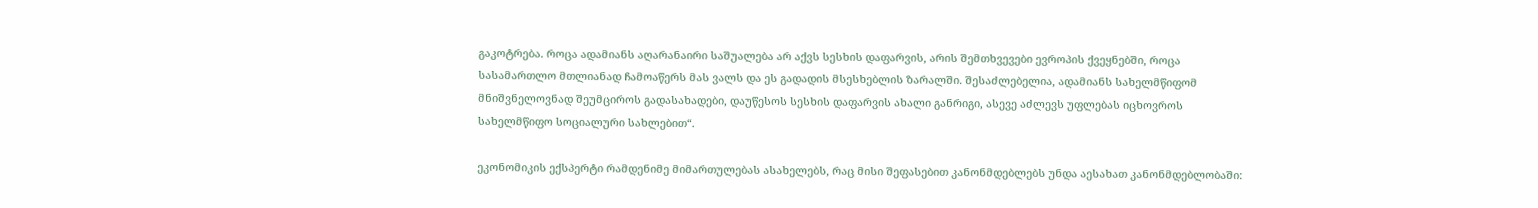გაკოტრება. როცა ადამიანს აღარანაირი საშუალება არ აქვს სესხის დაფარვის, არის შემთხვევები ევროპის ქვეყნებში, როცა სასამართლო მთლიანად ჩამოაწერს მას ვალს და ეს გადადის მსესხებლის ზარალში. შესაძლებელია, ადამიანს სახელმწიფომ მნიშვნელოვნად შეუმციროს გადასახადები, დაუწესოს სესხის დაფარვის ახალი განრიგი, ასევე აძლევს უფლებას იცხოვროს სახელმწიფო სოციალური სახლებით“.

ეკონომიკის ექსპერტი რამდენიმე მიმართულებას ასახელებს, რაც მისი შეფასებით კანონმდებლებს უნდა აესახათ კანონმდებლობაში: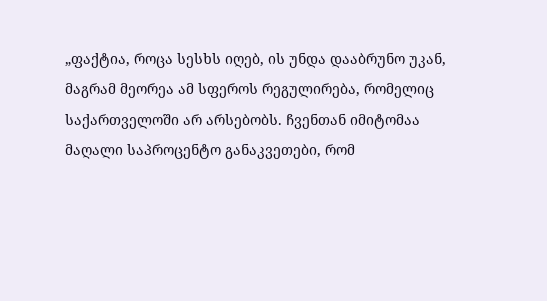„ფაქტია, როცა სესხს იღებ, ის უნდა დააბრუნო უკან, მაგრამ მეორეა ამ სფეროს რეგულირება, რომელიც საქართველოში არ არსებობს. ჩვენთან იმიტომაა მაღალი საპროცენტო განაკვეთები, რომ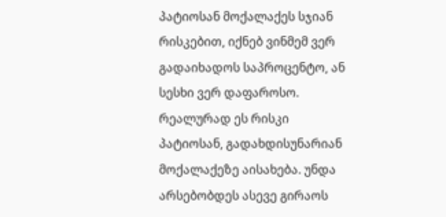პატიოსან მოქალაქეს სჯიან რისკებით, იქნებ ვინმემ ვერ გადაიხადოს საპროცენტო, ან სესხი ვერ დაფაროსო. რეალურად ეს რისკი პატიოსან, გადახდისუნარიან მოქალაქეზე აისახება. უნდა არსებობდეს ასევე გირაოს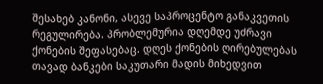შესახებ კანონი, ასევე საპროცენტო განაკვეთის რეგულირება. პრობლემურია დღემდე უძრავი ქონების შეფასებაც. დღეს ქონების ღირებულებას თავად ბანკები საკუთარი მადის მიხედვით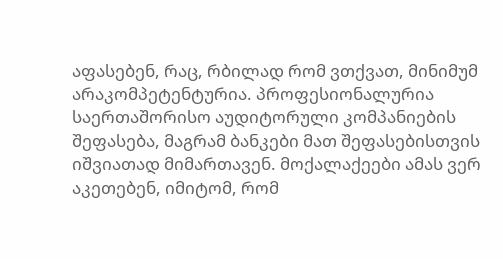აფასებენ, რაც, რბილად რომ ვთქვათ, მინიმუმ არაკომპეტენტურია. პროფესიონალურია საერთაშორისო აუდიტორული კომპანიების შეფასება, მაგრამ ბანკები მათ შეფასებისთვის იშვიათად მიმართავენ. მოქალაქეები ამას ვერ აკეთებენ, იმიტომ, რომ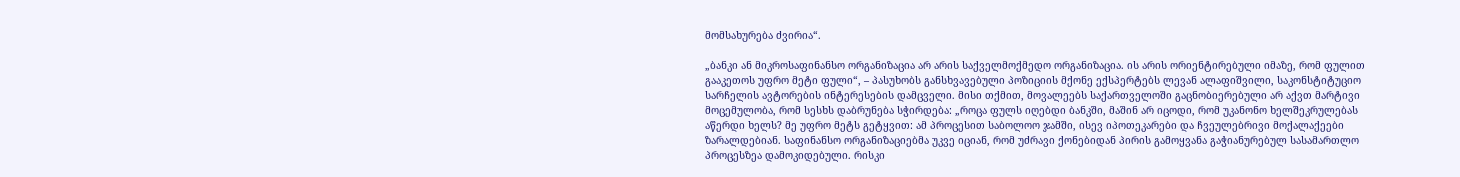მომსახურება ძვირია“.

„ბანკი ან მიკროსაფინანსო ორგანიზაცია არ არის საქველმოქმედო ორგანიზაცია. ის არის ორიენტირებული იმაზე, რომ ფულით გააკეთოს უფრო მეტი ფული“, – პასუხობს განსხვავებული პოზიციის მქონე ექსპერტებს ლევან ალაფიშვილი, საკონსტიტუციო სარჩელის ავტორების ინტერესების დამცველი. მისი თქმით, მოვალეებს საქართველოში გაცნობიერებული არ აქვთ მარტივი მოცემულობა, რომ სესხს დაბრუნება სჭირდება: „როცა ფულს იღებდი ბანკში, მაშინ არ იცოდი, რომ უკანონო ხელშეკრულებას აწერდი ხელს? მე უფრო მეტს გეტყვით: ამ პროცესით საბოლოო ჯამში, ისევ იპოთეკარები და ჩვეულებრივი მოქალაქეები ზარალდებიან. საფინანსო ორგანიზაციებმა უკვე იციან, რომ უძრავი ქონებიდან პირის გამოყვანა გაჭიანურებულ სასამართლო პროცესზეა დამოკიდებული. რისკი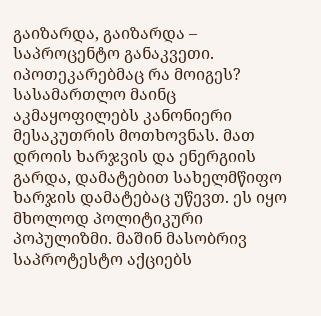გაიზარდა, გაიზარდა – საპროცენტო განაკვეთი. იპოთეკარებმაც რა მოიგეს? სასამართლო მაინც აკმაყოფილებს კანონიერი მესაკუთრის მოთხოვნას. მათ დროის ხარჯვის და ენერგიის გარდა, დამატებით სახელმწიფო ხარჯის დამატებაც უწევთ. ეს იყო მხოლოდ პოლიტიკური პოპულიზმი. მაშინ მასობრივ საპროტესტო აქციებს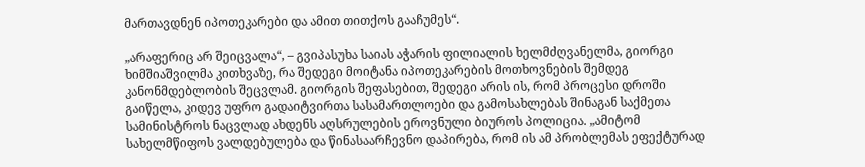მართავდნენ იპოთეკარები და ამით თითქოს გააჩუმეს“.

„არაფერიც არ შეიცვალა“, – გვიპასუხა საიას აჭარის ფილიალის ხელმძღვანელმა, გიორგი ხიმშიაშვილმა კითხვაზე, რა შედეგი მოიტანა იპოთეკარების მოთხოვნების შემდეგ კანონმდებლობის შეცვლამ. გიორგის შეფასებით, შედეგი არის ის, რომ პროცესი დროში გაიწელა, კიდევ უფრო გადაიტვირთა სასამართლოები და გამოსახლებას შინაგან საქმეთა სამინისტროს ნაცვლად ახდენს აღსრულების ეროვნული ბიუროს პოლიცია. „ამიტომ სახელმწიფოს ვალდებულება და წინასაარჩევნო დაპირება, რომ ის ამ პრობლემას ეფექტურად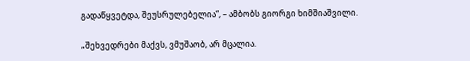გადაწყვეტდა, შეუსრულებელია“, – ამბობს გიორგი ხიმშიაშვილი.

„შეხვედრები მაქვს, ვმუშაობ, არ მცალია.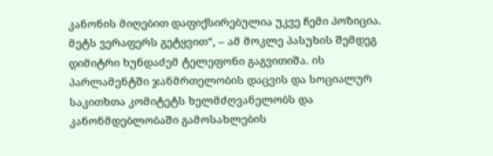კანონის მიღებით დაფიქსირებულია უკვე ჩემი პოზიცია. მეტს ვერაფერს გეტყვით“, – ამ მოკლე პასუხის შემდეგ დიმიტრი ხუნდაძემ ტელეფონი გაგვითიშა. ის პარლამენტში ჯანმრთელობის დაცვის და სოციალურ საკითხთა კომიტეტს ხელმძღვანელობს და კანონმდებლობაში გამოსახლების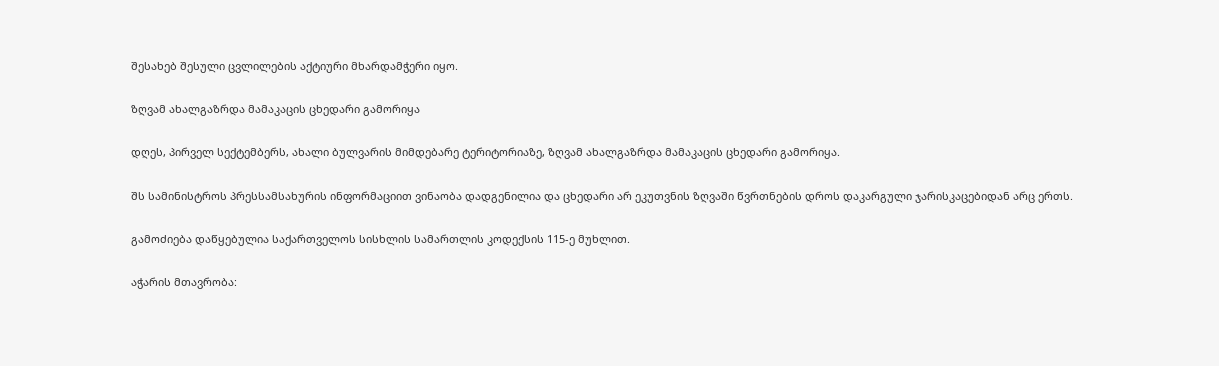შესახებ შესული ცვლილების აქტიური მხარდამჭერი იყო.

ზღვამ ახალგაზრდა მამაკაცის ცხედარი გამორიყა

დღეს, პირველ სექტემბერს, ახალი ბულვარის მიმდებარე ტერიტორიაზე, ზღვამ ახალგაზრდა მამაკაცის ცხედარი გამორიყა.

შს სამინისტროს პრესსამსახურის ინფორმაციით ვინაობა დადგენილია და ცხედარი არ ეკუთვნის ზღვაში წვრთნების დროს დაკარგული ჯარისკაცებიდან არც ერთს.

გამოძიება დაწყებულია საქართველოს სისხლის სამართლის კოდექსის 115-ე მუხლით.

აჭარის მთავრობა: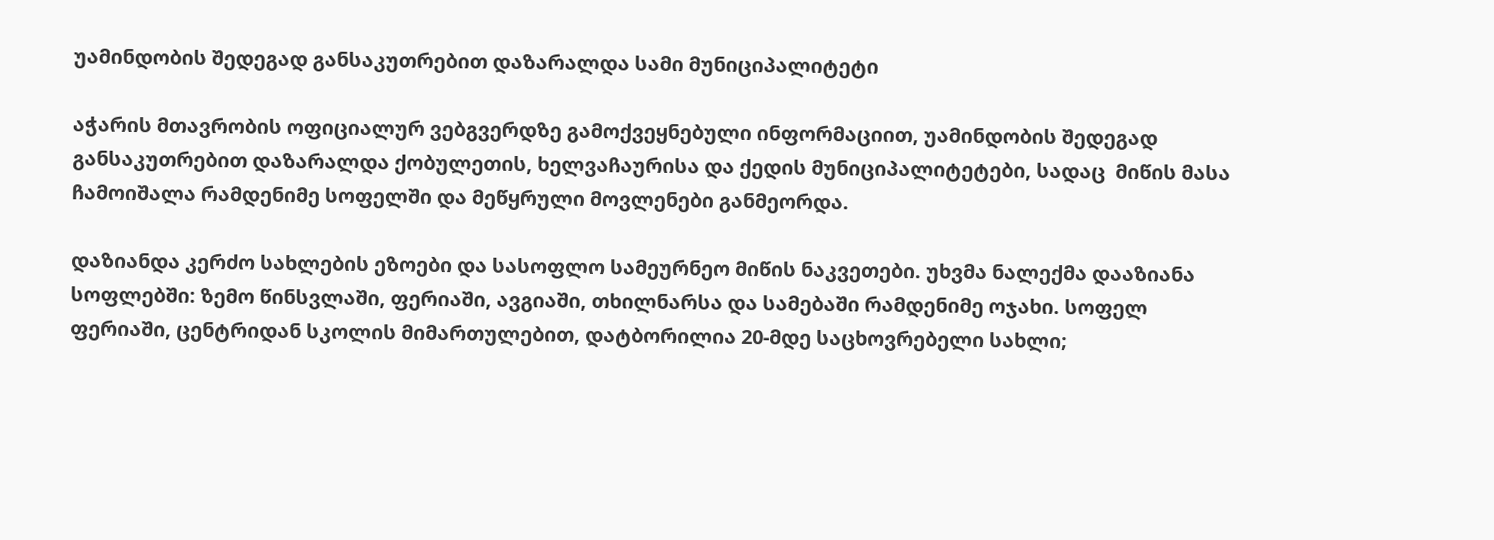უამინდობის შედეგად განსაკუთრებით დაზარალდა სამი მუნიციპალიტეტი

აჭარის მთავრობის ოფიციალურ ვებგვერდზე გამოქვეყნებული ინფორმაციით, უამინდობის შედეგად განსაკუთრებით დაზარალდა ქობულეთის, ხელვაჩაურისა და ქედის მუნიციპალიტეტები, სადაც  მიწის მასა ჩამოიშალა რამდენიმე სოფელში და მეწყრული მოვლენები განმეორდა.

დაზიანდა კერძო სახლების ეზოები და სასოფლო სამეურნეო მიწის ნაკვეთები. უხვმა ნალექმა დააზიანა სოფლებში: ზემო წინსვლაში, ფერიაში, ავგიაში, თხილნარსა და სამებაში რამდენიმე ოჯახი. სოფელ ფერიაში, ცენტრიდან სკოლის მიმართულებით, დატბორილია 20-მდე საცხოვრებელი სახლი;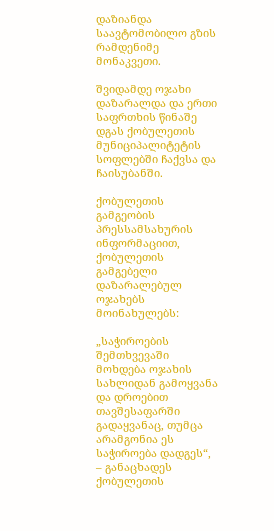დაზიანდა საავტომობილო გზის რამდენიმე მონაკვეთი.

შვიდამდე ოჯახი დაზარალდა და ერთი საფრთხის წინაშე დგას ქობულეთის მუნიციპალიტეტის სოფლებში ჩაქვსა და ჩაისუბანში.

ქობულეთის გამგეობის პრესსამსახურის ინფორმაციით, ქობულეთის გამგებელი დაზარალებულ ოჯახებს მოინახულებს:

„საჭიროების შემთხვევაში მოხდება ოჯახის სახლიდან გამოყვანა და დროებით თავშესაფარში გადაყვანაც, თუმცა არამგონია ეს საჭიროება დადგეს“, – განაცხადეს ქობულეთის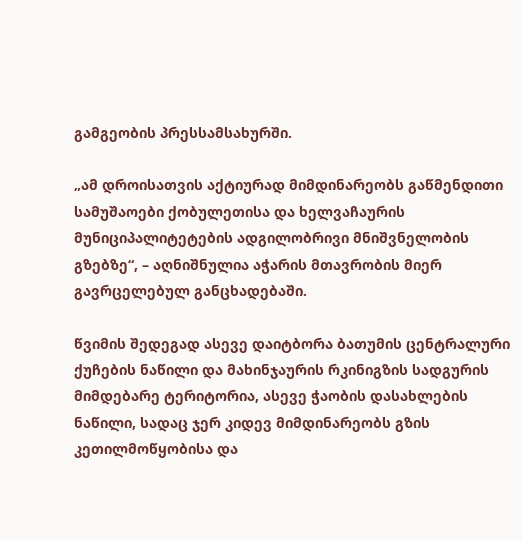გამგეობის პრესსამსახურში.

„ამ დროისათვის აქტიურად მიმდინარეობს გაწმენდითი სამუშაოები ქობულეთისა და ხელვაჩაურის მუნიციპალიტეტების ადგილობრივი მნიშვნელობის გზებზე“, – აღნიშნულია აჭარის მთავრობის მიერ გავრცელებულ განცხადებაში.

წვიმის შედეგად ასევე დაიტბორა ბათუმის ცენტრალური ქუჩების ნაწილი და მახინჯაურის რკინიგზის სადგურის მიმდებარე ტერიტორია, ასევე ჭაობის დასახლების ნაწილი, სადაც ჯერ კიდევ მიმდინარეობს გზის კეთილმოწყობისა და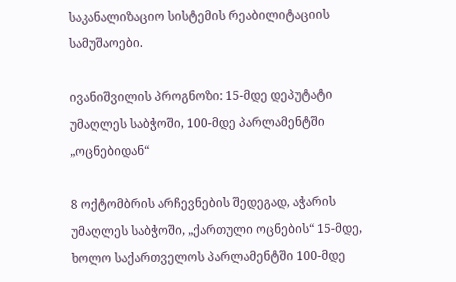საკანალიზაციო სისტემის რეაბილიტაციის სამუშაოები.

ივანიშვილის პროგნოზი: 15-მდე დეპუტატი უმაღლეს საბჭოში, 100-მდე პარლამენტში „ოცნებიდან“

8 ოქტომბრის არჩევნების შედეგად, აჭარის უმაღლეს საბჭოში, „ქართული ოცნების“ 15-მდე, ხოლო საქართველოს პარლამენტში 100-მდე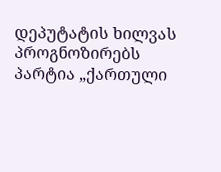დეპუტატის ხილვას პროგნოზირებს პარტია „ქართული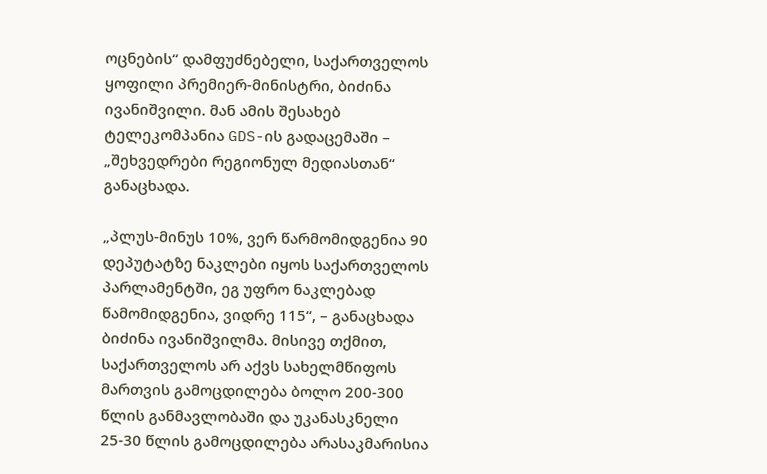ოცნების“ დამფუძნებელი, საქართველოს ყოფილი პრემიერ-მინისტრი, ბიძინა ივანიშვილი. მან ამის შესახებ ტელეკომპანია GDS-ის გადაცემაში – „შეხვედრები რეგიონულ მედიასთან“ განაცხადა.

„პლუს-მინუს 10%, ვერ წარმომიდგენია 90 დეპუტატზე ნაკლები იყოს საქართველოს პარლამენტში, ეგ უფრო ნაკლებად წამომიდგენია, ვიდრე 115“, – განაცხადა ბიძინა ივანიშვილმა. მისივე თქმით, საქართველოს არ აქვს სახელმწიფოს მართვის გამოცდილება ბოლო 200-300 წლის განმავლობაში და უკანასკნელი 25-30 წლის გამოცდილება არასაკმარისია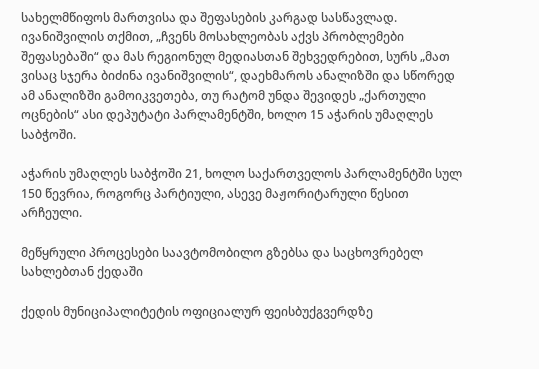სახელმწიფოს მართვისა და შეფასების კარგად სასწავლად. ივანიშვილის თქმით, „ჩვენს მოსახლეობას აქვს პრობლემები შეფასებაში“ და მას რეგიონულ მედიასთან შეხვედრებით, სურს „მათ ვისაც სჯერა ბიძინა ივანიშვილის“, დაეხმაროს ანალიზში და სწორედ ამ ანალიზში გამოიკვეთება, თუ რატომ უნდა შევიდეს „ქართული ოცნების“ ასი დეპუტატი პარლამენტში, ხოლო 15 აჭარის უმაღლეს საბჭოში.

აჭარის უმაღლეს საბჭოში 21, ხოლო საქართველოს პარლამენტში სულ 150 წევრია, როგორც პარტიული, ასევე მაჟორიტარული წესით არჩეული.

მეწყრული პროცესები საავტომობილო გზებსა და საცხოვრებელ სახლებთან ქედაში

ქედის მუნიციპალიტეტის ოფიციალურ ფეისბუქგვერდზე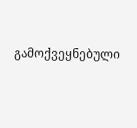გამოქვეყნებული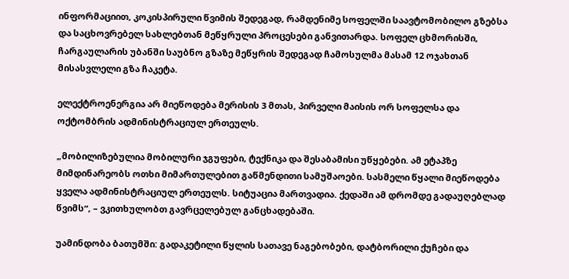ინფორმაციით, კოკისპირული წვიმის შედეგად, რამდენიმე სოფელში საავტომობილო გზებსა და საცხოვრებელ სახლებთან მეწყრული პროცესები განვითარდა. სოფელ ცხმორისში, ჩარგაულარის უბანში საუბნო გზაზე მეწყრის შედეგად ჩამოსულმა მასამ 12 ოჯახთან მისასვლელი გზა ჩაკეტა.

ელექტროენერგია არ მიეწოდება მერისის 3 მთას, პირველი მაისის ორ სოფელსა და ოქტომბრის ადმინისტრაციულ ერთეულს.

„მობილიზებულია მობილური ჯგუფები, ტექნიკა და შესაბამისი უწყებები. ამ ეტაპზე მიმდინარეობს ოთხი მიმართულებით გაწმენდითი სამუშაოები. სასმელი წყალი მიეწოდება ყველა ადმინისტრაციულ ერთეულს. სიტუაცია მართვადია. ქედაში ამ დრომდე გადაუღებლად წვიმს“, – ვკითხულობთ გავრცელებულ განცხადებაში.

უამინდობა ბათუმში: გადაკეტილი წყლის სათავე ნაგებობები, დატბორილი ქუჩები და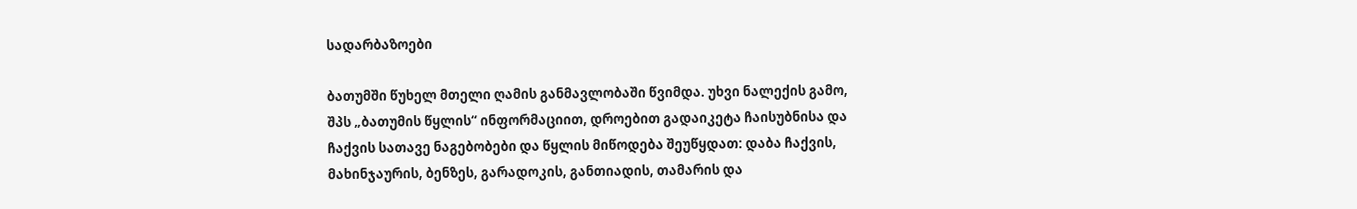სადარბაზოები

ბათუმში წუხელ მთელი ღამის განმავლობაში წვიმდა. უხვი ნალექის გამო, შპს „ბათუმის წყლის“ ინფორმაციით, დროებით გადაიკეტა ჩაისუბნისა და ჩაქვის სათავე ნაგებობები და წყლის მიწოდება შეუწყდათ: დაბა ჩაქვის, მახინჯაურის, ბენზეს, გარადოკის, განთიადის, თამარის და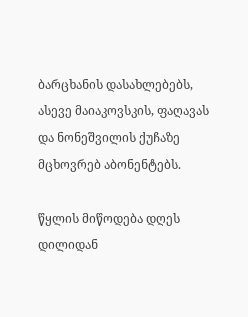ბარცხანის დასახლებებს, ასევე მაიაკოვსკის, ფაღავას და ნონეშვილის ქუჩაზე მცხოვრებ აბონენტებს.

წყლის მიწოდება დღეს დილიდან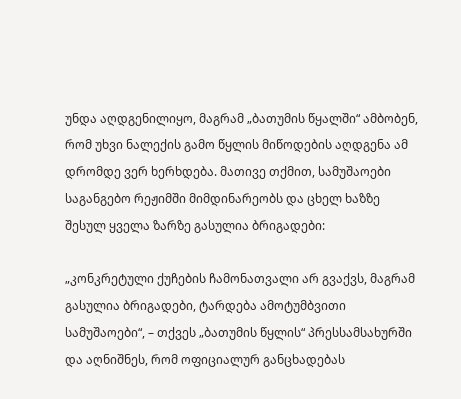უნდა აღდგენილიყო, მაგრამ „ბათუმის წყალში“ ამბობენ, რომ უხვი ნალექის გამო წყლის მიწოდების აღდგენა ამ დრომდე ვერ ხერხდება. მათივე თქმით, სამუშაოები საგანგებო რეჟიმში მიმდინარეობს და ცხელ ხაზზე შესულ ყველა ზარზე გასულია ბრიგადები:

„კონკრეტული ქუჩების ჩამონათვალი არ გვაქვს, მაგრამ გასულია ბრიგადები, ტარდება ამოტუმბვითი სამუშაოები“, – თქვეს „ბათუმის წყლის“ პრესსამსახურში და აღნიშნეს, რომ ოფიციალურ განცხადებას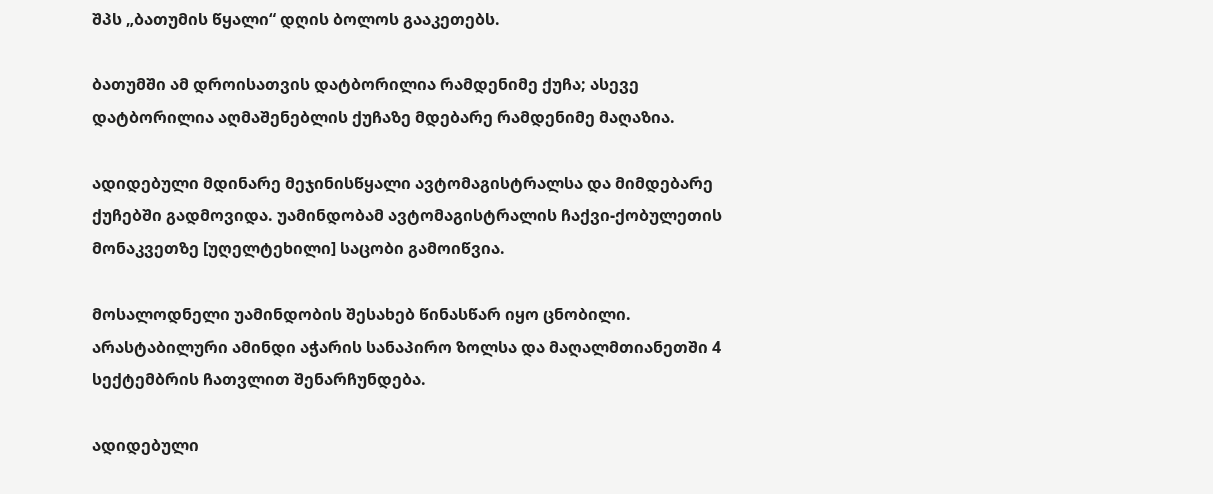შპს „ბათუმის წყალი“ დღის ბოლოს გააკეთებს.

ბათუმში ამ დროისათვის დატბორილია რამდენიმე ქუჩა; ასევე დატბორილია აღმაშენებლის ქუჩაზე მდებარე რამდენიმე მაღაზია.

ადიდებული მდინარე მეჯინისწყალი ავტომაგისტრალსა და მიმდებარე ქუჩებში გადმოვიდა. უამინდობამ ავტომაგისტრალის ჩაქვი-ქობულეთის მონაკვეთზე [უღელტეხილი] საცობი გამოიწვია.

მოსალოდნელი უამინდობის შესახებ წინასწარ იყო ცნობილი. არასტაბილური ამინდი აჭარის სანაპირო ზოლსა და მაღალმთიანეთში 4 სექტემბრის ჩათვლით შენარჩუნდება.

ადიდებული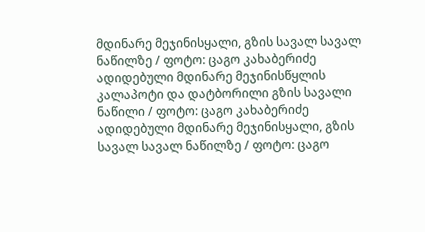მდინარე მეჯინისყალი, გზის სავალ სავალ ნაწილზე / ფოტო: ცაგო კახაბერიძე
ადიდებული მდინარე მეჯინისწყლის კალაპოტი და დატბორილი გზის სავალი ნაწილი / ფოტო: ცაგო კახაბერიძე
ადიდებული მდინარე მეჯინისყალი, გზის სავალ სავალ ნაწილზე / ფოტო: ცაგო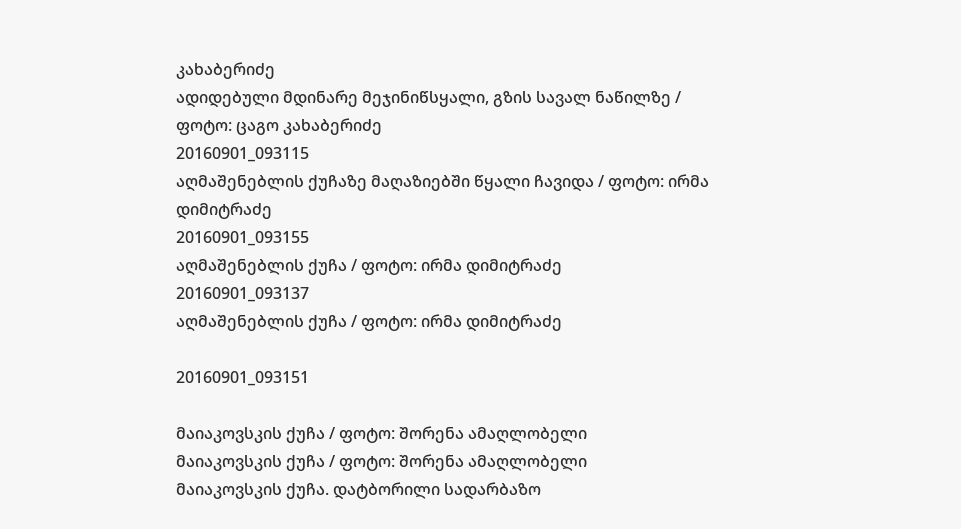კახაბერიძე
ადიდებული მდინარე მეჯინიწსყალი, გზის სავალ ნაწილზე / ფოტო: ცაგო კახაბერიძე
20160901_093115
აღმაშენებლის ქუჩაზე მაღაზიებში წყალი ჩავიდა / ფოტო: ირმა დიმიტრაძე
20160901_093155
აღმაშენებლის ქუჩა / ფოტო: ირმა დიმიტრაძე
20160901_093137
აღმაშენებლის ქუჩა / ფოტო: ირმა დიმიტრაძე

20160901_093151

მაიაკოვსკის ქუჩა / ფოტო: შორენა ამაღლობელი
მაიაკოვსკის ქუჩა / ფოტო: შორენა ამაღლობელი
მაიაკოვსკის ქუჩა. დატბორილი სადარბაზო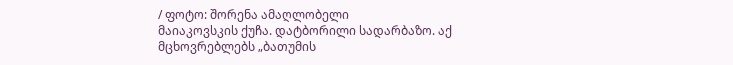/ ფოტო: შორენა ამაღლობელი
მაიაკოვსკის ქუჩა. დატბორილი სადარბაზო. აქ მცხოვრებლებს „ბათუმის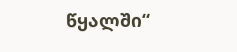წყალში“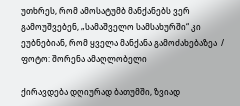უთხრეს, რომ ამოსატუმბ მანქანებს ვერ გამოუშვებენ, „სამაშველო სამსახურში“ კი ეუბნებიან, რომ ყველა მანქანა გამოძახებაზეა  / ფოტო: შორენა ამაღლობელი

ქირავდება დღიურად ბათუმში, ზვიად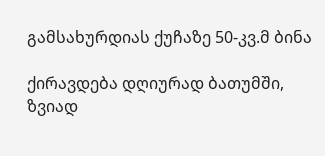გამსახურდიას ქუჩაზე 50-კვ.მ ბინა

ქირავდება დღიურად ბათუმში, ზვიად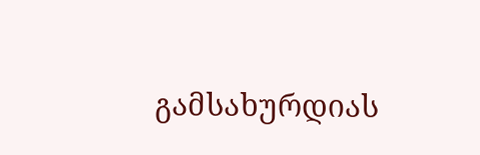გამსახურდიას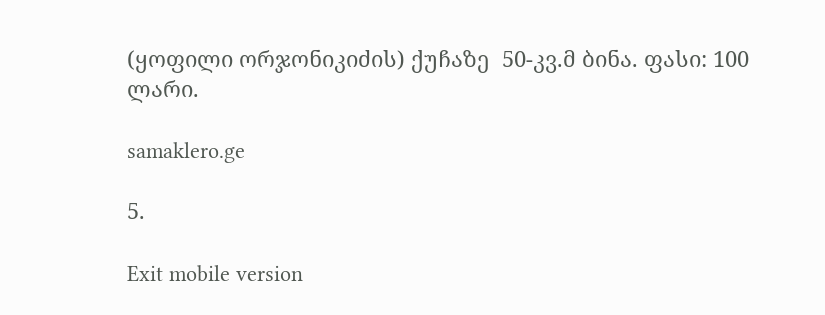(ყოფილი ორჯონიკიძის) ქუჩაზე  50-კვ.მ ბინა. ფასი: 100 ლარი.

samaklero.ge

5.

Exit mobile version